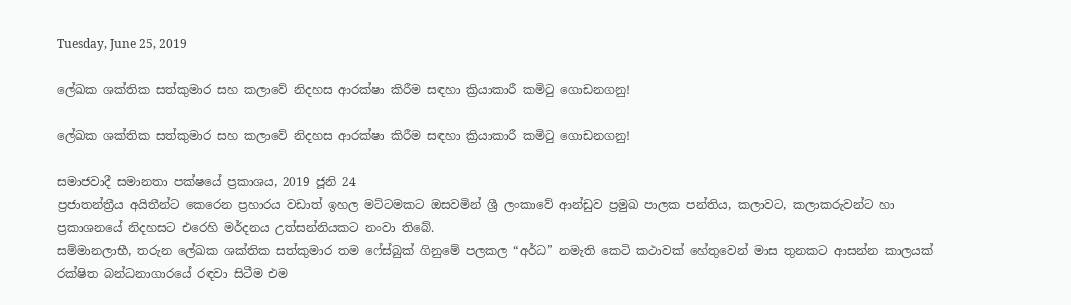Tuesday, June 25, 2019

ලේඛක ශක්තික සත්කුමාර සහ කලාවේ නිදහස ආරක්ෂා කිරීම සඳහා ක්‍රියාකාරී කමිටු ගොඩනගනු!

ලේඛක ශක්තික සත්කුමාර සහ කලාවේ නිදහස ආරක්ෂා කිරීම සඳහා ක්‍රියාකාරී කමිටු ගොඩනගනු!

සමාජවාදී සමානතා පක්ෂයේ ප්‍රකාශය, 2019 ජූනි 24
ප්‍රජාතන්ත්‍රීය අයිතීන්ට කෙරෙන ප්‍රහාරය වඩාත් ඉහල මට්ටමකට ඔසවමින් ශ්‍රී ලංකාවේ ආන්ඩුව ප්‍රමුඛ පාලක පන්තිය, කලාවට, කලාකරුවන්ට හා ප්‍රකාශනයේ නිදහසට එරෙහි මර්දනය උත්සන්නියකට නංවා තිබේ.
සම්මානලාභී, තරුන ලේඛක ශක්තික සත්කුමාර තම ෆේස්බුක් ගිනුමේ පලකල “අර්ධ” නමැති කෙටි කථාවක් හේතුවෙන් මාස තුනකට ආසන්න කාලයක් රක්ෂිත බන්ධනාගාරයේ රඳවා සිටීම එම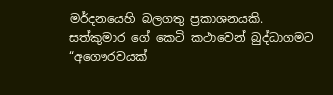මර්දනයෙහි බලගතු ප්‍රකාශනයකි.
සත්කුමාර ගේ කෙටි කථාවෙන් බුද්ධාගමට “අගෞරවයක්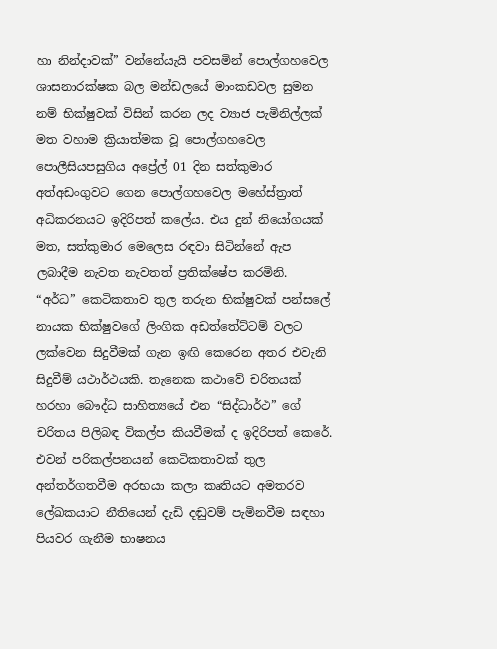හා නින්දාවක්” වන්නේයැයි පවසමින් පොල්ගහවෙල ශාසනාරක්ෂක බල මන්ඩලයේ මාංකඩවල සුමන නම් භික්ෂුවක් විසින් කරන ලද ව්‍යාජ පැමිනිල්ලක් මත වහාම ක්‍රියාත්මක වූ පොල්ගහවෙල පොලීසියපසුගිය අප්‍රේල් 01 දින සත්කුමාර අත්අඩංගුවට ගෙන පොල්ගහවෙල මහේස්ත්‍රාත් අධිකරනයට ඉදිරිපත් කලේය. එය දුන් නියෝගයක් මත, සත්කුමාර මෙලෙස රඳවා සිටින්නේ ඇප ලබාදීම නැවත නැවතත් ප්‍රතික්ෂේප කරමිනි.
“අර්ධ” කෙටිකතාව තුල තරුන භික්ෂුවක් පන්සලේ නායක භික්ෂුවගේ ලිංගික අඩත්තේට්ටම් වලට ලක්වෙන සිදුවීමක් ගැන ඉඟි කෙරෙන අතර එවැනි සිදුවීම් යථාර්ථයකි. තැනෙක කථාවේ චරිතයක් හරහා බෞද්ධ සාහිත්‍යයේ එන “සිද්ධාර්ථ” ගේ චරිතය පිලිබඳ විකල්ප කියවීමක් ද ඉදිරිපත් කෙරේ.
එවන් පරිකල්පනයන් කෙටිකතාවක් තුල අන්තර්ගතවීම අරභයා කලා කෘතියට අමතරව ලේඛකයාට නීතියෙන් දැඩි දඬුවම් පැමිනවීම සඳහා පියවර ගැනීම භාෂනය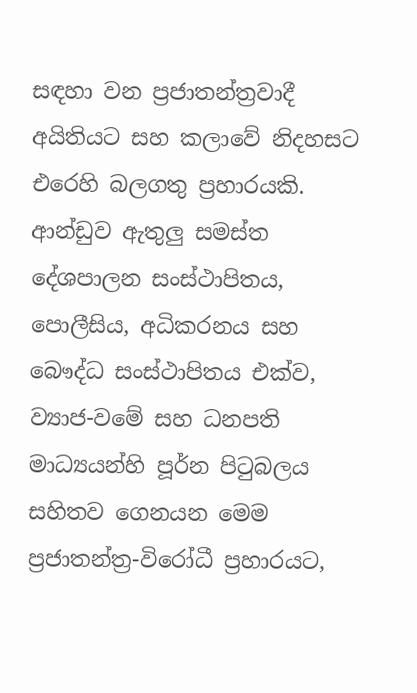සඳහා වන ප්‍රජාතන්ත්‍රවාදී අයිතියට සහ කලාවේ නිදහසට එරෙහි බලගතු ප්‍රහාරයකි.
ආන්ඩුව ඇතුලු සමස්ත දේශපාලන සංස්ථාපිතය, පොලීසිය, අධිකරනය සහ බෞද්ධ සංස්ථාපිතය එක්ව, ව්‍යාජ-වමේ සහ ධනපති මාධ්‍යයන්හි පූර්න පිටුබලය සහිතව ගෙනයන මෙම ප්‍රජාතන්ත්‍ර-විරෝධී ප්‍රහාරයට,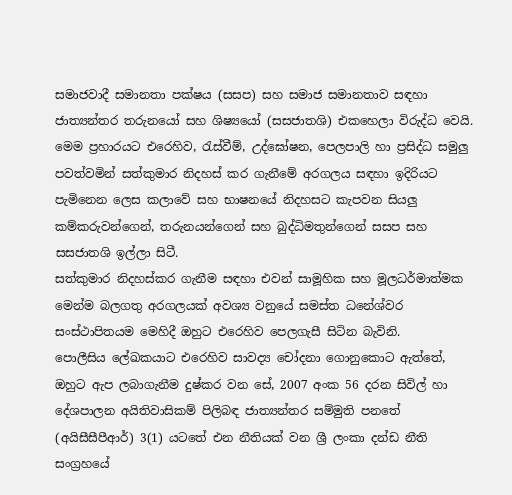සමාජවාදී සමානතා පක්ෂය (සසප) සහ සමාජ සමානතාව සඳහා ජාත්‍යන්තර තරුනයෝ සහ ශිෂ්‍යයෝ (සසජාතශි) එකහෙලා විරුද්ධ වෙයි.
මෙම ප්‍රහාරයට එරෙහිව, රැස්වීම්, උද්ඝෝෂන, පෙලපාලි හා ප්‍රසිද්ධ සමුලු පවත්වමින් සත්කුමාර නිදහස් කර ගැනීමේ අරගලය සඳහා ඉදිරියට පැමිනෙන ලෙස කලාවේ සහ භාෂනයේ නිදහසට කැපවන සියලු කම්කරුවන්ගෙන්, තරුනයන්ගෙන් සහ බුද්ධිමතුන්ගෙන් සසප සහ සසජාතශි ඉල්ලා සිටී.
සත්කුමාර නිදහස්කර ගැනීම සඳහා එවන් සාමූහික සහ මූලධර්මාත්මක මෙන්ම බලගතු අරගලයක් අවශ්‍ය වනුයේ සමස්ත ධනේශ්වර සංස්ථාපිතයම මෙහිදී ඔහුට එරෙහිව පෙලගැසී සිටින බැවිනි.
පොලීසිය ලේඛකයාට එරෙහිව සාවද්‍ය චෝදනා ගොනුකොට ඇත්තේ, ඔහුට ඇප ලබාගැනීම දුෂ්කර වන සේ, 2007 අංක 56 දරන සිවිල් හා දේශපාලන අයිතිවාසිකම් පිලිබඳ ජාත්‍යන්තර සම්මුති පනතේ (අයිසීසීපීආර්) 3(1) යටතේ එන නීතියක් වන ශ්‍රී ලංකා දන්ඩ නීති සංග්‍රහයේ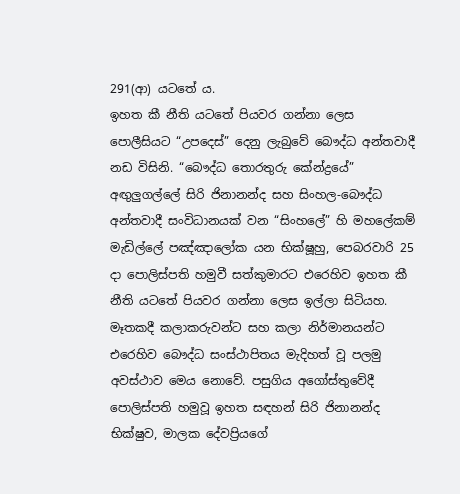291(ආ) යටතේ ය.
ඉහත කී නීති යටතේ පියවර ගන්නා ලෙස පොලීසියට “උපදෙස්” දෙනු ලැබුවේ බෞද්ධ අන්තවාදී නඩ විසිනි. “බෞද්ධ තොරතුරු කේන්ද්‍රයේ” අඟුලුගල්ලේ සිරි ජිනානන්ද සහ සිංහල-බෞද්ධ අන්තවාදී සංවිධානයක් වන “සිංහලේ” හි මහලේකම් මැඩිල්ලේ පඤ්ඤාලෝක යන භික්ෂූහු, පෙබරවාරි 25 දා පොලිස්පති හමුවී සත්කුමාරට එරෙහිව ඉහත කී නීති යටතේ පියවර ගන්නා ලෙස ඉල්ලා සිටියහ.
මෑතකදී කලාකරුවන්ට සහ කලා නිර්මානයන්ට එරෙහිව බෞද්ධ සංස්ථාපිතය මැදිහත් වූ පලමු අවස්ථාව මෙය නොවේ. පසුගිය අගෝස්තුවේදී පොලිස්පති හමුවූ ඉහත සඳහන් සිරි ජිනානන්ද භික්ෂුව, මාලක දේවප්‍රියගේ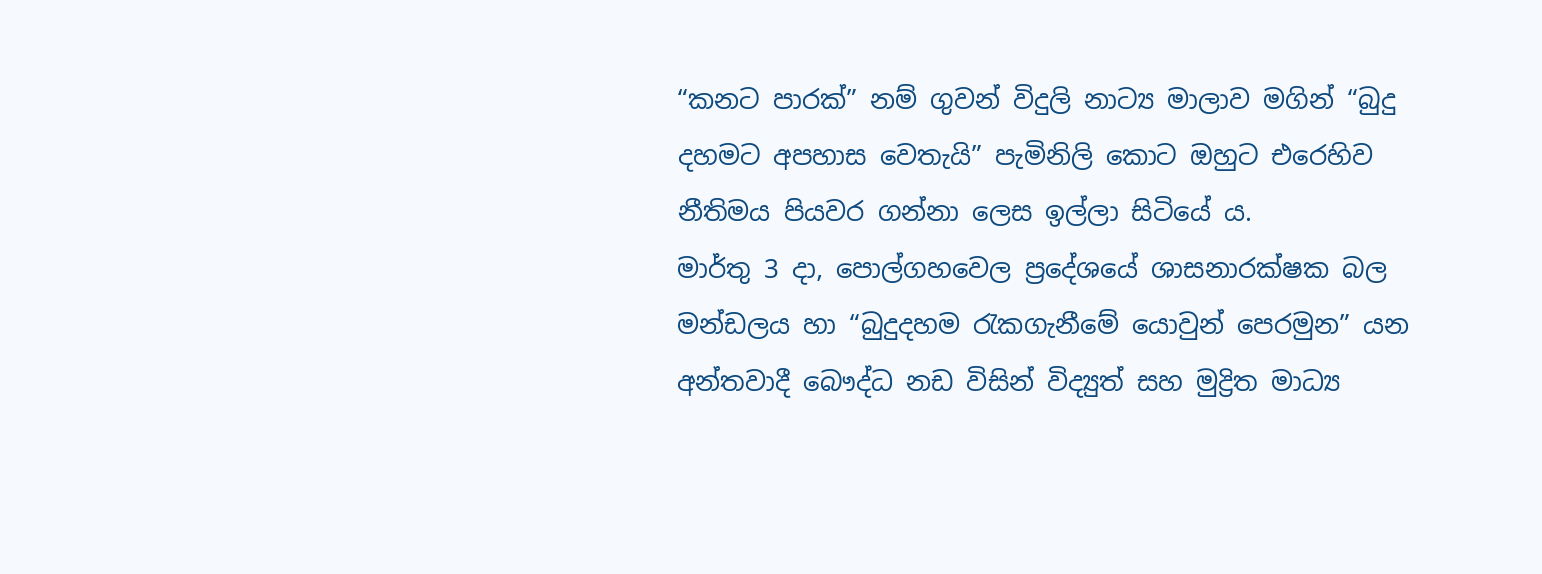“කනට පාරක්” නම් ගුවන් විදුලි නාට්‍ය මාලාව මගින් “බුදු දහමට අපහාස වෙතැයි” පැමිනිලි කොට ඔහුට එරෙහිව නීතිමය පියවර ගන්නා ලෙස ඉල්ලා සිටියේ ය.
මාර්තු 3 දා, පොල්ගහවෙල ප්‍රදේශයේ ශාසනාරක්ෂක බල මන්ඩලය හා “බුදුදහම රැකගැනීමේ යොවුන් පෙරමුන” යන අන්තවාදී බෞද්ධ නඩ විසින් විද්‍යුත් සහ මුද්‍රිත මාධ්‍ය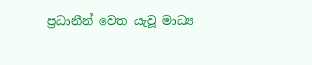ප්‍රධානීන් වෙත යැවූ මාධ්‍ය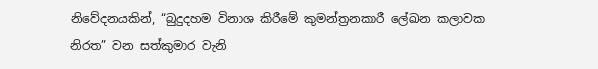නිවේදනයකින්, “බුදුදහම විනාශ කිරීමේ කුමන්ත්‍රනකාරී ලේඛන කලාවක නිරත” වන සත්කුමාර වැනි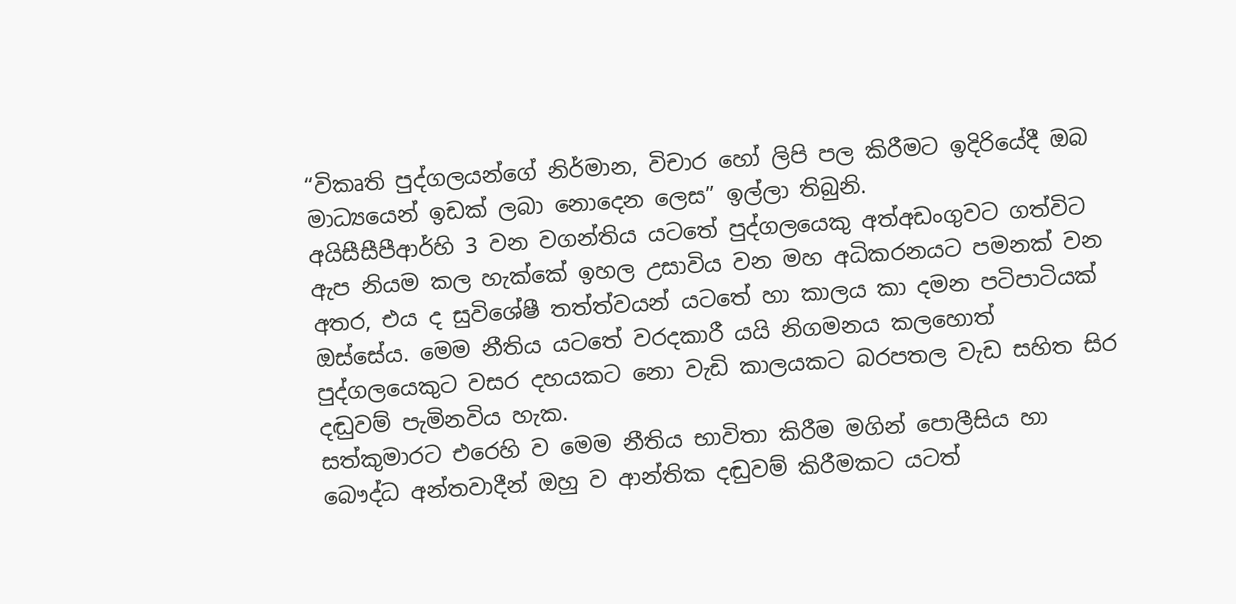“විකෘති පුද්ගලයන්ගේ නිර්මාන, විචාර හෝ ලිපි පල කිරීමට ඉදිරියේදී ඔබ මාධ්‍යයෙන් ඉඩක් ලබා නොදෙන ලෙස” ඉල්ලා තිබුනි.
අයිසීසීපීආර්හි 3 වන වගන්තිය යටතේ පුද්ගලයෙකු අත්අඩංගුවට ගත්විට ඇප නියම කල හැක්කේ ඉහල උසාවිය වන මහ අධිකරනයට පමනක් වන අතර, එය ද සුවිශේෂී තත්ත්වයන් යටතේ හා කාලය කා දමන පටිපාටියක් ඔස්සේය. මෙම නීතිය යටතේ වරදකාරී යයි නිගමනය කලහොත් පුද්ගලයෙකුට වසර දහයකට නො වැඩි කාලයකට බරපතල වැඩ සහිත සිර දඬුවම් පැමිනවිය හැක.
සත්කුමාරට එරෙහි ව මෙම නීතිය භාවිතා කිරීම මගින් පොලීසිය හා බෞද්ධ අන්තවාදීන් ඔහු ව ආන්තික දඬුවම් කිරීමකට යටත්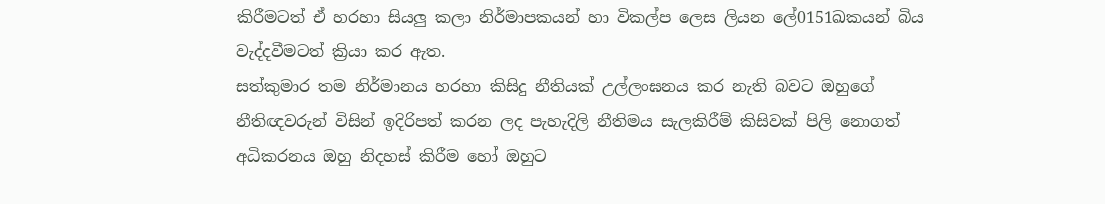කිරීමටත් ඒ හරහා සියලු කලා නිර්මාපකයන් හා විකල්ප ලෙස ලියන ලේ0151ඛකයන් බිය වැද්දවීමටත් ක්‍රියා කර ඇත.
සත්කුමාර තම නිර්මානය හරහා කිසිදු නීතියක් උල්ලංඝනය කර නැති බවට ඔහුගේ නීතිඥවරුන් විසින් ඉදිරිපත් කරන ලද පැහැදිලි නීතිමය සැලකිරීම් කිසිවක් පිලි නොගත් අධිකරනය ඔහු නිදහස් කිරීම හෝ ඔහුට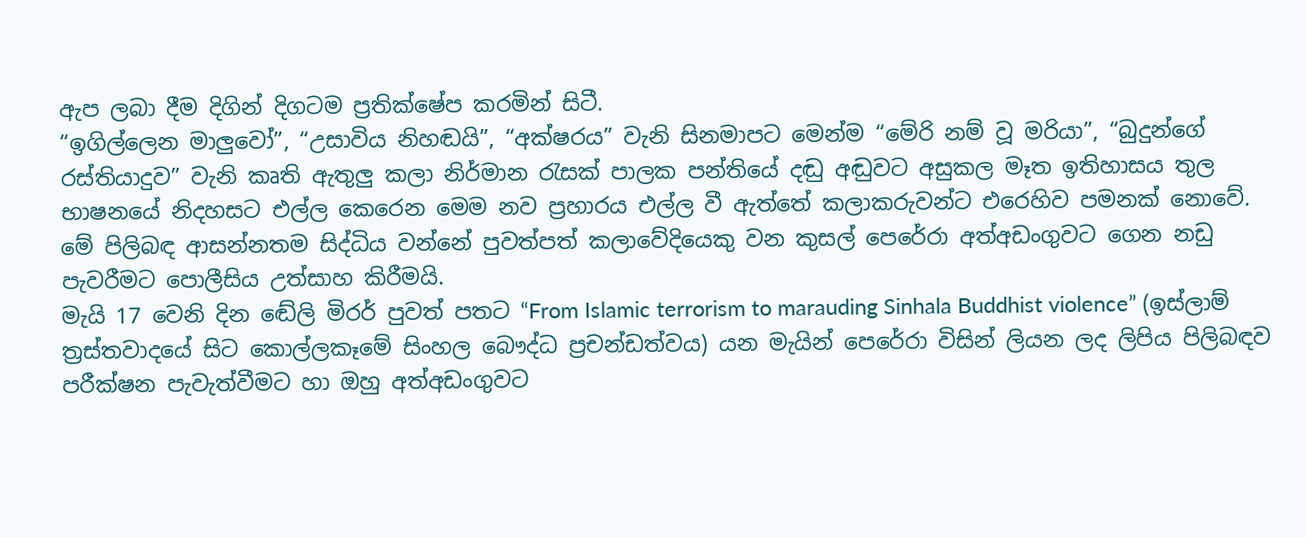ඇප ලබා දීම දිගින් දිගටම ප්‍රතික්ෂේප කරමින් සිටී.
“ඉගිල්ලෙන මාලුවෝ”, “උසාවිය නිහඬයි”, “අක්ෂරය” වැනි සිනමාපට මෙන්ම “මේරි නම් වූ මරියා”, “බුදුන්ගේ රස්තියාදුව” වැනි කෘති ඇතුලු කලා නිර්මාන රැසක් පාලක පන්තියේ දඬු අඬුවට අසුකල මෑත ඉතිහාසය තුල භාෂනයේ නිදහසට එල්ල කෙරෙන මෙම නව ප්‍රහාරය එල්ල වී ඇත්තේ කලාකරුවන්ට එරෙහිව පමනක් නොවේ.
මේ පිලිබඳ ආසන්නතම සිද්ධිය වන්නේ පුවත්පත් කලාවේදියෙකු වන කුසල් පෙරේරා අත්අඩංගුවට ගෙන නඩු පැවරීමට පොලීසිය උත්සාහ කිරීමයි.
මැයි 17 වෙනි දින ඬේලි මිරර් පුවත් පතට “From Islamic terrorism to marauding Sinhala Buddhist violence” (ඉස්ලාම් ත්‍රස්තවාදයේ සිට කොල්ලකෑමේ සිංහල බෞද්ධ ප්‍රචන්ඩත්වය) යන මැයින් පෙරේරා විසින් ලියන ලද ලිපිය පිලිබඳව පරීක්ෂන පැවැත්වීමට හා ඔහු අත්අඩංගුවට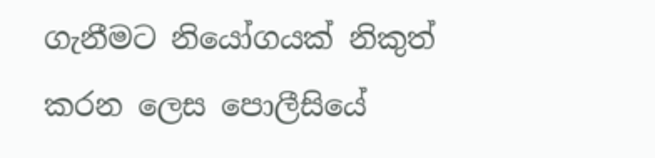ගැනීමට නියෝගයක් නිකුත් කරන ලෙස පොලීසියේ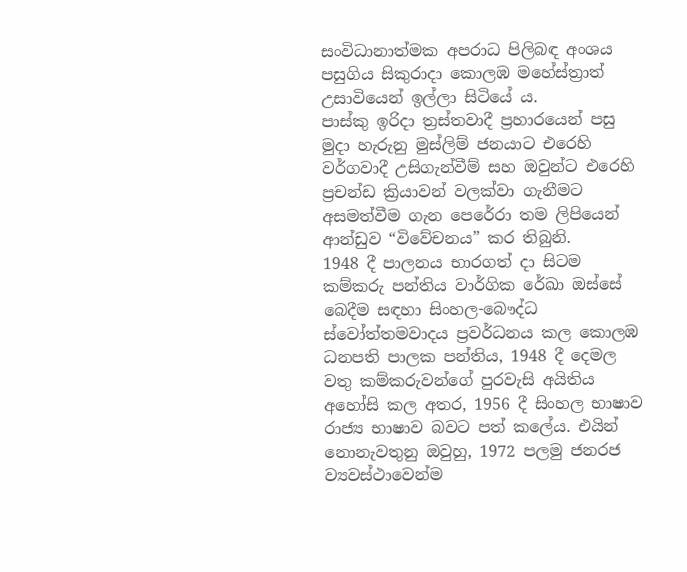සංවිධානාත්මක අපරාධ පිලිබඳ අංශය පසුගිය සිකුරාදා කොලඹ මහේස්ත්‍රාත් උසාවියෙන් ඉල්ලා සිටියේ ය.
පාස්කු ඉරිදා ත්‍රස්තවාදී ප්‍රහාරයෙන් පසු මුදා හැරුනු මුස්ලිම් ජනයාට එරෙහි වර්ගවාදී උසිගැන්වීම් සහ ඔවුන්ට එරෙහි ප්‍රචන්ඩ ක්‍රියාවන් වලක්වා ගැනීමට අසමත්වීම ගැන පෙරේරා තම ලිපියෙන් ආන්ඩුව “විවේචනය” කර තිබුනි.
1948 දී පාලනය භාරගත් දා සිටම කම්කරු පන්තිය වාර්ගික රේඛා ඔස්සේ බෙදීම සඳහා සිංහල-බෞද්ධ ස්වෝත්තමවාදය ප්‍රවර්ධනය කල කොලඹ ධනපති පාලක පන්තිය, 1948 දී දෙමල වතු කම්කරුවන්ගේ පුරවැසි අයිතිය අහෝසි කල අතර, 1956 දී සිංහල භාෂාව රාජ්‍ය භාෂාව බවට පත් කලේය. එයින් නොනැවතුනු ඔවුහු, 1972 පලමු ජනරජ ව්‍යවස්ථාවෙන්ම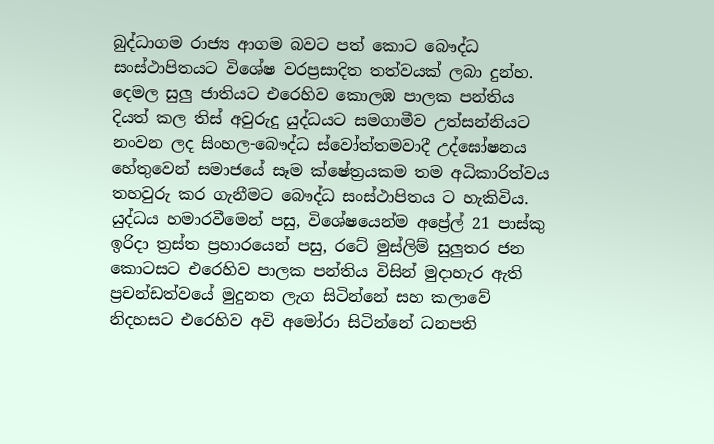බුද්ධාගම රාජ්‍ය ආගම බවට පත් කොට බෞද්ධ සංස්ථාපිතයට විශේෂ වරප්‍රසාදිත තත්වයක් ලබා දුන්හ.
දෙමල සුලු ජාතියට එරෙහිව කොලඹ පාලක පන්තිය දියත් කල තිස් අවුරුදු යුද්ධයට සමගාමීව උත්සන්නියට නංවන ලද සිංහල-බෞද්ධ ස්වෝත්තමවාදී උද්ඝෝෂනය හේතුවෙන් සමාජයේ සෑම ක්ෂේත්‍රයකම තම අධිකාරිත්වය තහවුරු කර ගැනීමට බෞද්ධ සංස්ථාපිතය ට හැකිවිය.
යුද්ධය හමාරවීමෙන් පසු, විශේෂයෙන්ම අප්‍රේල් 21 පාස්කු ඉරිදා ත්‍රස්ත ප්‍රහාරයෙන් පසු, රටේ මුස්ලිම් සුලුතර ජන කොටසට එරෙහිව පාලක පන්තිය විසින් මුදාහැර ඇති ප්‍රචන්ඩත්වයේ මුදුනත ලැග සිටින්නේ සහ කලාවේ නිදහසට එරෙහිව අවි අමෝරා සිටින්නේ ධනපති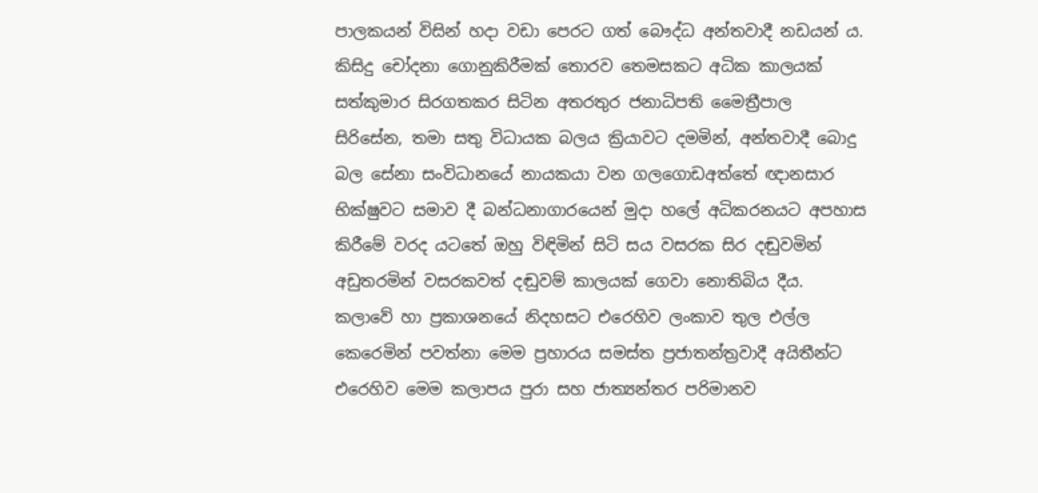පාලකයන් විසින් හදා වඩා පෙරට ගත් බෞද්ධ අන්තවාදී නඩයන් ය.
කිසිදු චෝදනා ගොනුකිරීමක් තොරව තෙමසකට අධික කාලයක් සත්කුමාර සිරගතකර සිටින අතරතුර ජනාධිපති මෛත්‍රීපාල සිරිසේන, තමා සතු විධායක බලය ක්‍රියාවට දමමින්, අන්තවාදී බොදු බල සේනා සංවිධානයේ නායකයා වන ගලගොඩඅත්තේ ඥානසාර භික්ෂුවට සමාව දී බන්ධනාගාරයෙන් මුදා හලේ අධිකරනයට අපහාස කිරීමේ වරද යටතේ ඔහු විඳිමින් සිටි සය වසරක සිර දඬුවමින් අඩුතරමින් වසරකවත් දඬුවම් කාලයක් ගෙවා නොතිබිය දීය.
කලාවේ හා ප්‍රකාශනයේ නිදහසට එරෙහිව ලංකාව තුල එල්ල කෙරෙමින් පවත්නා මෙම ප්‍රහාරය සමස්ත ප්‍රජාතන්ත්‍රවාදී අයිතීන්ට එරෙහිව මෙම කලාපය පුරා සහ ජාත්‍යන්තර පරිමානව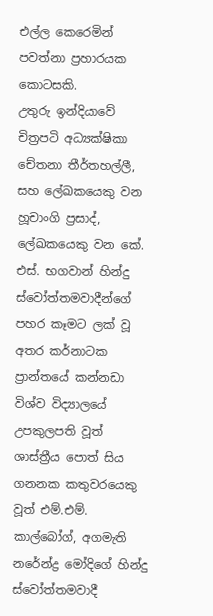එල්ල කෙරෙමින් පවත්නා ප්‍රහාරයක කොටසකි.
උතුරු ඉන්දියාවේ චිත්‍රපටි අධ්‍යක්ෂිකා චේතනා තීර්තහල්ලී, සහ ලේඛකයෙකු වන හූචාංගි ප්‍රසාද්, ලේඛකයෙකු වන කේ. එස්. භගවාන් හින්දු ස්වෝත්තමවාදීන්ගේ පහර කෑමට ලක් වූ අතර කර්නාටක ප්‍රාන්තයේ කන්නඩා විශ්ව විද්‍යාලයේ උපකුලපති වූත් ශාස්ත්‍රීය පොත් සිය ගනනක කතුවරයෙකු වූත් එම්.එම්. කාල්බෝග්, අගමැති නරේන්ද්‍ර මෝදිගේ හින්දු ස්වෝත්තමවාදී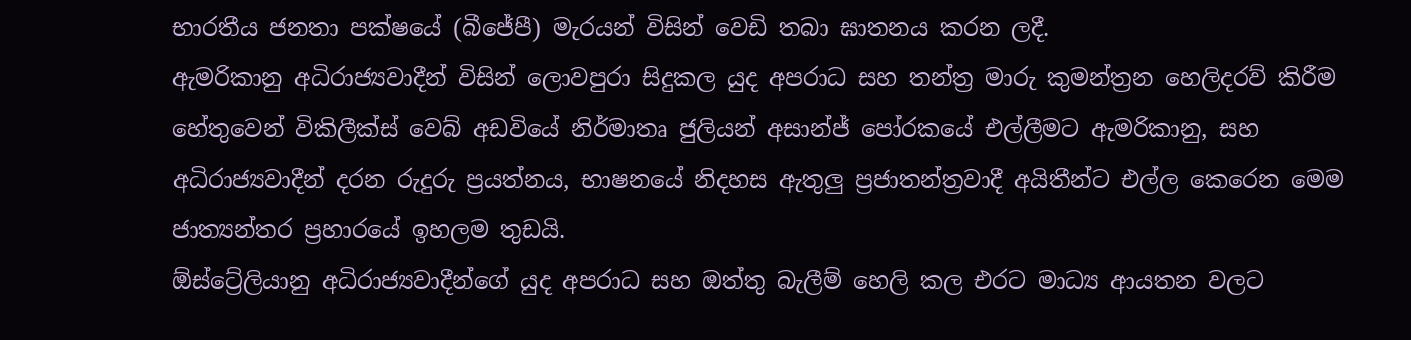භාරතීය ජනතා පක්ෂයේ (බීජේපී) මැරයන් විසින් වෙඩි තබා ඝාතනය කරන ලදී.
ඇමරිකානු අධිරාජ්‍යවාදීන් විසින් ලොවපුරා සිදුකල යුද අපරාධ සහ තන්ත්‍ර මාරු කුමන්ත්‍රන හෙලිදරව් කිරීම හේතුවෙන් විකිලීක්ස් වෙබ් අඩවියේ නිර්මාතෘ ජුලියන් අසාන්ජ් පෝරකයේ එල්ලීමට ඇමරිකානු, සහ අධිරාජ්‍යවාදීන් දරන රුදුරු ප්‍රයත්නය, භාෂනයේ නිදහස ඇතුලු ප්‍රජාතන්ත්‍රවාදී අයිතීන්ට එල්ල කෙරෙන මෙම ජාත්‍යන්තර ප්‍රහාරයේ ඉහලම තුඩයි.
ඕස්ට්‍රේලියානු අධිරාජ්‍යවාදීන්ගේ යුද අපරාධ සහ ඔත්තු බැලීම් හෙලි කල එරට මාධ්‍ය ආයතන වලට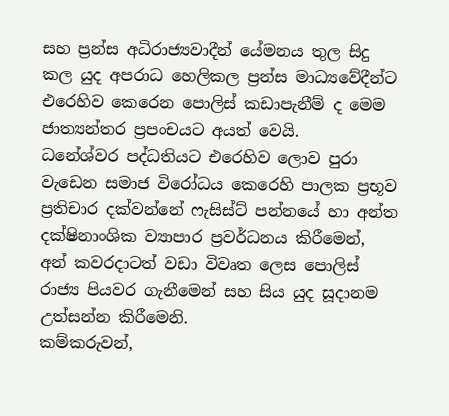සහ ප්‍රන්ස අධිරාජ්‍යවාදීන් යේමනය තුල සිදු කල යුද අපරාධ හෙලිකල ප්‍රන්ස මාධ්‍යවේදීන්ට එරෙහිව කෙරෙන පොලිස් කඩාපැනීම් ද මෙම ජාත්‍යන්තර ප්‍රපංචයට අයත් වෙයි.
ධනේශ්වර පද්ධතියට එරෙහිව ලොව පුරා වැඩෙන සමාජ විරෝධය කෙරෙහි පාලක ප්‍රභූව ප්‍රතිචාර දක්වන්නේ ෆැසිස්ට් පන්නයේ හා අන්ත දක්ෂිනාංශික ව්‍යාපාර ප්‍රවර්ධනය කිරීමෙන්, අන් කවරදාටත් වඩා විවෘත ලෙස පොලිස් රාජ්‍ය පියවර ගැනීමෙන් සහ සිය යුද සූදානම උත්සන්න කිරීමෙනි.
කම්කරුවන්,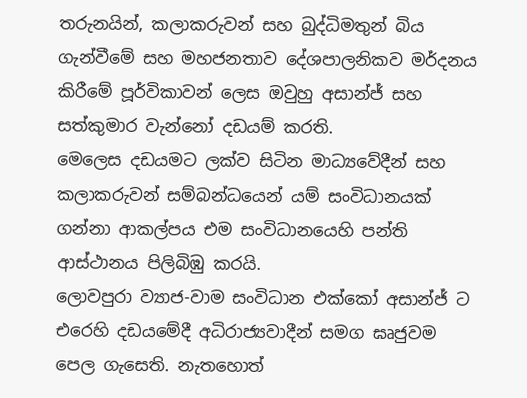තරුනයින්, කලාකරුවන් සහ බුද්ධිමතුන් බිය ගැන්වීමේ සහ මහජනතාව දේශපාලනිකව මර්දනය කිරීමේ පූර්විකාවන් ලෙස ඔවුහු අසාන්ජ් සහ සත්කුමාර වැන්නෝ දඩයම් කරති.
මෙලෙස දඩයමට ලක්ව සිටින මාධ්‍යවේදීන් සහ කලාකරුවන් සම්බන්ධයෙන් යම් සංවිධානයක් ගන්නා ආකල්පය එම සංවිධානයෙහි පන්ති ආස්ථානය පිලිබිඹු කරයි.
ලොවපුරා ව්‍යාජ-වාම සංවිධාන එක්කෝ අසාන්ජ් ට එරෙහි දඩයමේදී අධිරාජ්‍යවාදීන් සමග ඝෘජුවම පෙල ගැසෙති. නැතහොත්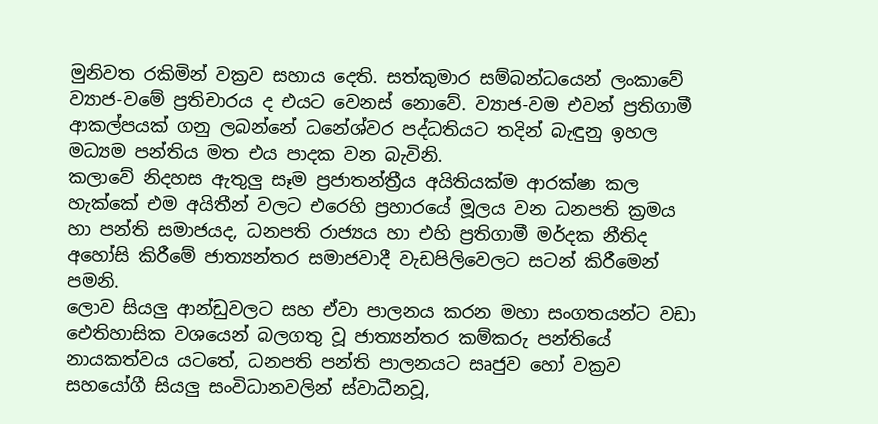මුනිවත රකිමින් වක්‍රව සහාය දෙති. සත්කුමාර සම්බන්ධයෙන් ලංකාවේ ව්‍යාජ-වමේ ප්‍රතිචාරය ද එයට වෙනස් නොවේ. ව්‍යාජ-වම එවන් ප්‍රතිගාමී ආකල්පයක් ගනු ලබන්නේ ධනේශ්වර පද්ධතියට තදින් බැඳුනු ඉහල මධ්‍යම පන්තිය මත එය පාදක වන බැවිනි.
කලාවේ නිදහස ඇතුලු සෑම ප්‍රජාතන්ත්‍රීය අයිතියක්ම ආරක්ෂා කල හැක්කේ එම අයිතීන් වලට එරෙහි ප්‍රහාරයේ මූලය වන ධනපති ක්‍රමය හා පන්ති සමාජයද, ධනපති රාජ්‍යය හා එහි ප්‍රතිගාමී මර්දක නීතිද අහෝසි කිරීමේ ජාත්‍යන්තර සමාජවාදී වැඩපිලිවෙලට සටන් කිරීමෙන් පමනි.
ලොව සියලු ආන්ඩුවලට සහ ඒවා පාලනය කරන මහා සංගතයන්ට වඩා ඓතිහාසික වශයෙන් බලගතු වූ ජාත්‍යන්තර කම්කරු පන්තියේ නායකත්වය යටතේ, ධනපති පන්ති පාලනයට සෘජුව හෝ වක්‍රව සහයෝගී සියලු සංවිධානවලින් ස්වාධීනවූ,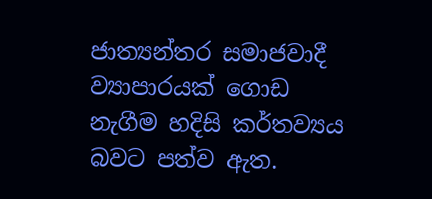ජාත්‍යන්තර සමාජවාදී ව්‍යාපාරයක් ගොඩ නැගීම හදිසි කර්තව්‍යය බවට පත්ව ඇත.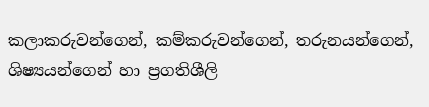කලාකරුවන්ගෙන්, කම්කරුවන්ගෙන්, තරුනයන්ගෙන්, ශිෂ්‍යයන්ගෙන් හා ප්‍රගතිශීලි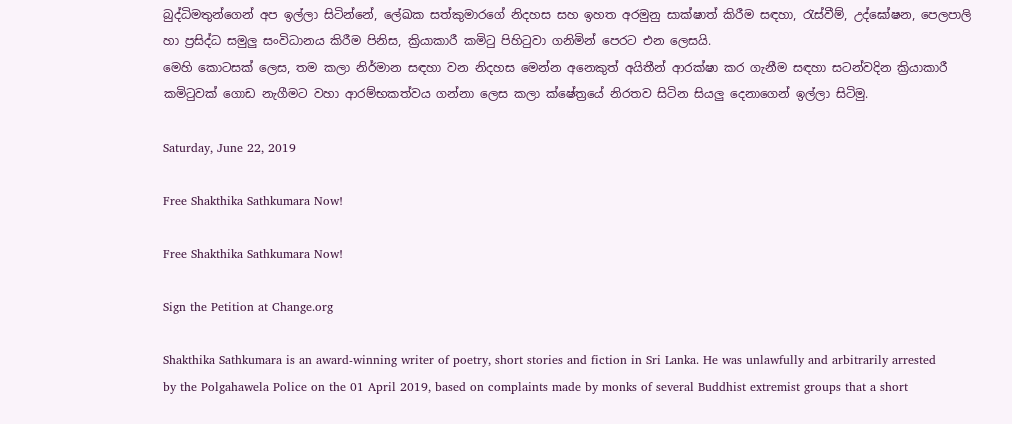බුද්ධිමතුන්ගෙන් අප ඉල්ලා සිටින්නේ, ලේඛක සත්කුමාරගේ නිදහස සහ ඉහත අරමුනු සාක්ෂාත් කිරීම සඳහා, රැස්වීම්, උද්ඝෝෂන, පෙලපාලි හා ප්‍රසිද්ධ සමුලු සංවිධානය කිරීම පිනිස, ක්‍රියාකාරී කමිටු පිහිටුවා ගනිමින් පෙරට එන ලෙසයි.
මෙහි කොටසක් ලෙස, තම කලා නිර්මාන සඳහා වන නිදහස මෙන්න අනෙකුත් අයිතීන් ආරක්ෂා කර ගැනීම සඳහා සටන්වදින ක්‍රියාකාරී කමිටුවක් ගොඩ නැගීමට වහා ආරම්භකත්වය ගන්නා ලෙස කලා ක්ෂේත්‍රයේ නිරතව සිටින සියලු දෙනාගෙන් ඉල්ලා සිටිමු.

Saturday, June 22, 2019

Free Shakthika Sathkumara Now!

Free Shakthika Sathkumara Now!

Sign the Petition at Change.org

Shakthika Sathkumara is an award-winning writer of poetry, short stories and fiction in Sri Lanka. He was unlawfully and arbitrarily arrested by the Polgahawela Police on the 01 April 2019, based on complaints made by monks of several Buddhist extremist groups that a short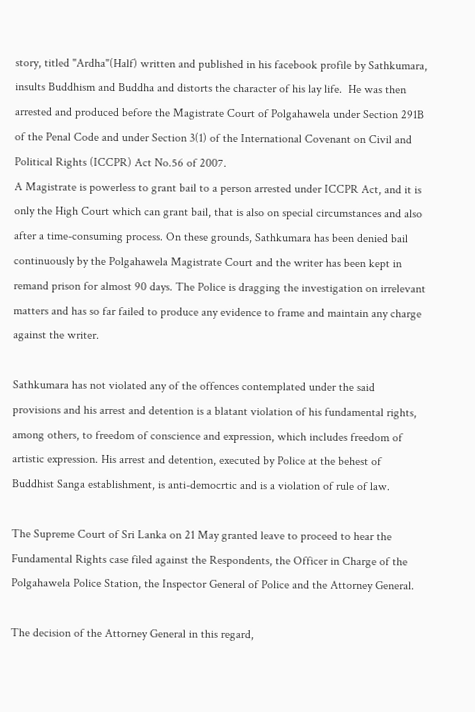story, titled "Ardha"(Half) written and published in his facebook profile by Sathkumara, insults Buddhism and Buddha and distorts the character of his lay life.  He was then arrested and produced before the Magistrate Court of Polgahawela under Section 291B of the Penal Code and under Section 3(1) of the International Covenant on Civil and Political Rights (ICCPR) Act No.56 of 2007.
A Magistrate is powerless to grant bail to a person arrested under ICCPR Act, and it is only the High Court which can grant bail, that is also on special circumstances and also after a time-consuming process. On these grounds, Sathkumara has been denied bail continuously by the Polgahawela Magistrate Court and the writer has been kept in remand prison for almost 90 days. The Police is dragging the investigation on irrelevant matters and has so far failed to produce any evidence to frame and maintain any charge against the writer.

Sathkumara has not violated any of the offences contemplated under the said provisions and his arrest and detention is a blatant violation of his fundamental rights, among others, to freedom of conscience and expression, which includes freedom of artistic expression. His arrest and detention, executed by Police at the behest of Buddhist Sanga establishment, is anti-democrtic and is a violation of rule of law.

The Supreme Court of Sri Lanka on 21 May granted leave to proceed to hear the Fundamental Rights case filed against the Respondents, the Officer in Charge of the Polgahawela Police Station, the Inspector General of Police and the Attorney General.

The decision of the Attorney General in this regard,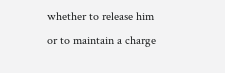whether to release him or to maintain a charge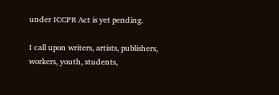under ICCPR Act is yet pending.

I call upon writers, artists, publishers, workers, youth, students,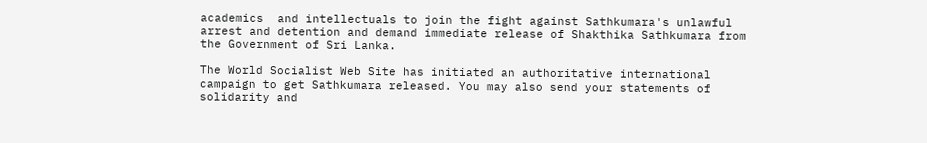academics  and intellectuals to join the fight against Sathkumara's unlawful arrest and detention and demand immediate release of Shakthika Sathkumara from the Government of Sri Lanka.

The World Socialist Web Site has initiated an authoritative international campaign to get Sathkumara released. You may also send your statements of solidarity and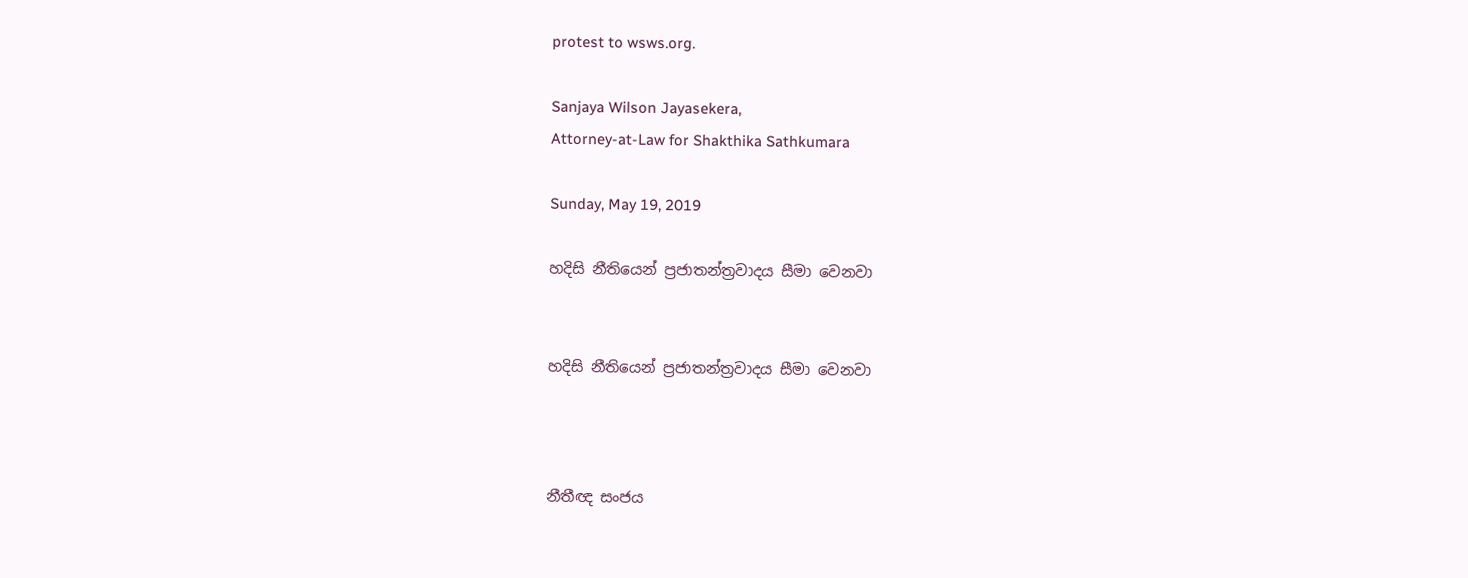protest to wsws.org.

Sanjaya Wilson Jayasekera,
Attorney-at-Law for Shakthika Sathkumara

Sunday, May 19, 2019

හදිසි නීතියෙන් ප්‍රජාතන්ත්‍රවාදය සීමා වෙනවා


හදිසි නීතියෙන් ප්‍රජාතන්ත්‍රවාදය සීමා වෙනවා



නීතීඥ සංජය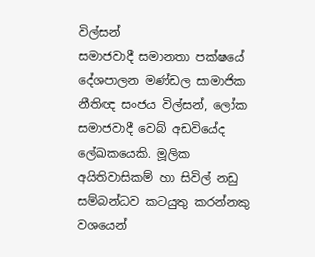විල්සන්
සමාජවාදී සමානතා පක්ෂයේ දේශපාලන මණ්ඩල සාමාජික නීතිඥ සංජය විල්සන්, ලෝක සමාජවාදී වෙබ් අඩවියේද ලේඛකයෙකි. මූලික අයිතිවාසිකම් හා සිවිල් නඩු සම්බන්ධව කටයුතු කරන්නකු වශයෙන්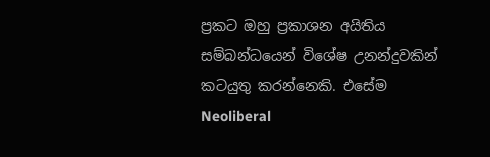ප්‍රකට ඔහු ප්‍රකාශන අයිතිය සම්බන්ධයෙන් විශේෂ උනන්දුවකින් කටයුතු කරන්නෙකි. එසේම Neoliberal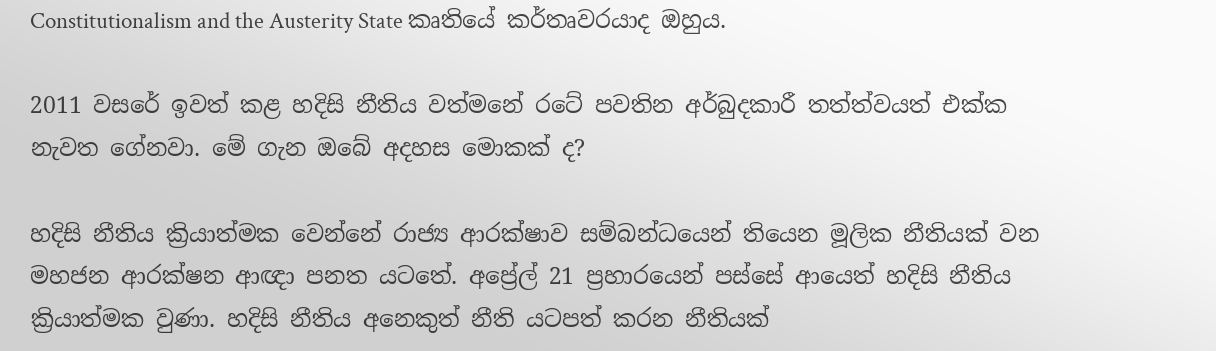Constitutionalism and the Austerity State කෘතියේ කර්තෘවරයාද ඔහුය.

2011 වසරේ ඉවත් කළ හදිසි නීතිය වත්මනේ රටේ පවතින අර්බුදකාරී තත්ත්වයත් එක්ක නැවත ගේනවා. මේ ගැන ඔබේ අදහස මොකක් ද?

හදිසි නීතිය ක්‍රියාත්මක වෙන්නේ රාජ්‍ය ආරක්ෂාව සම්බන්ධයෙන් තියෙන මූලික නීතියක් වන මහජන ආරක්ෂන ආඥා පනත යටතේ. අප්‍රේල් 21 ප්‍රහාරයෙන් පස්සේ ආයෙත් හදිසි නීතිය ක්‍රියාත්මක වුණා. හදිසි නීතිය අනෙකුත් නීති යටපත් කරන නීතියක්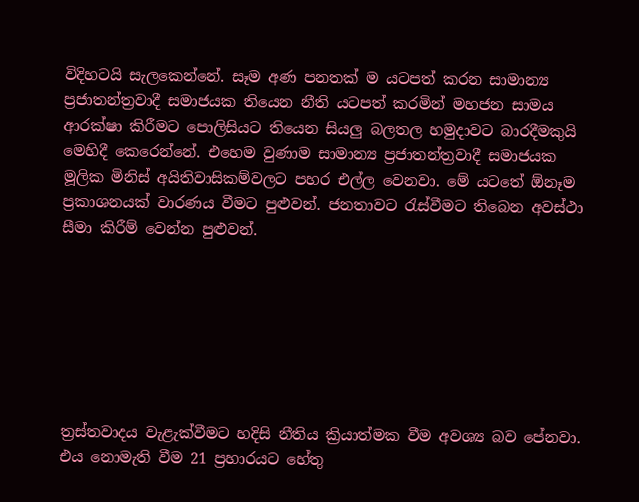විදිහටයි සැලකෙන්නේ. සෑම අණ පනතක් ම යටපත් කරන සාමාන්‍ය ප්‍රජාතන්ත්‍රවාදී සමාජයක තියෙන නීති යටපත් කරමින් මහජන සාමය ආරක්ෂා කිරීමට පොලිසියට තියෙන සියලු බලතල හමුදාවට බාරදීමකුයි මෙහිදී කෙරෙන්නේ. එහෙම වුණාම සාමාන්‍ය ප්‍රජාතන්ත්‍රවාදී සමාජයක මූලික මිනිස් අයිතිවාසිකම්වලට පහර එල්ල වෙනවා. මේ යටතේ ඕනෑම ප්‍රකාශනයක් වාරණය වීමට පුළුවන්. ජනතාවට රැස්වීමට තිබෙන අවස්ථා සීමා කිරීම් වෙන්න පුළුවන්.







ත්‍රස්තවාදය වැළැක්වීමට හදිසි නීතිය ක්‍රියාත්මක වීම අවශ්‍ය බව පේනවා. එය නොමැති වීම 21 ප්‍රහාරයට හේතු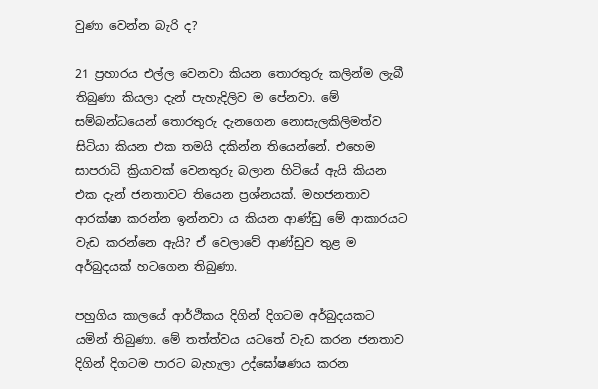වුණා වෙන්න බැරි ද?

21 ප්‍රහාරය එල්ල වෙනවා කියන තොරතුරු කලින්ම ලැබී තිබුණා කියලා දැන් පැහැදිලිව ම පේනවා. මේ සම්බන්ධයෙන් තොරතුරු දැනගෙන නොසැලකිලිමත්ව සිටියා කියන එක තමයි දකින්න තියෙන්නේ. එහෙම සාපරාධි ක්‍රියාවක් වෙනතුරු බලාන හිටියේ ඇයි කියන එක දැන් ජනතාවට තියෙන ප්‍රශ්නයක්. මහජනතාව ආරක්ෂා කරන්න ඉන්නවා ය කියන ආණ්ඩු මේ ආකාරයට වැඩ කරන්නෙ ඇයි? ඒ වෙලාවේ ආණ්ඩුව තුළ ම අර්බුදයක් හටගෙන තිබුණා.

පහුගිය කාලයේ ආර්ථිකය දිගින් දිගටම අර්බුදයකට යමින් තිබුණා. මේ තත්ත්වය යටතේ වැඩ කරන ජනතාව දිගින් දිගටම පාරට බැහැලා උද්ඝෝෂණය කරන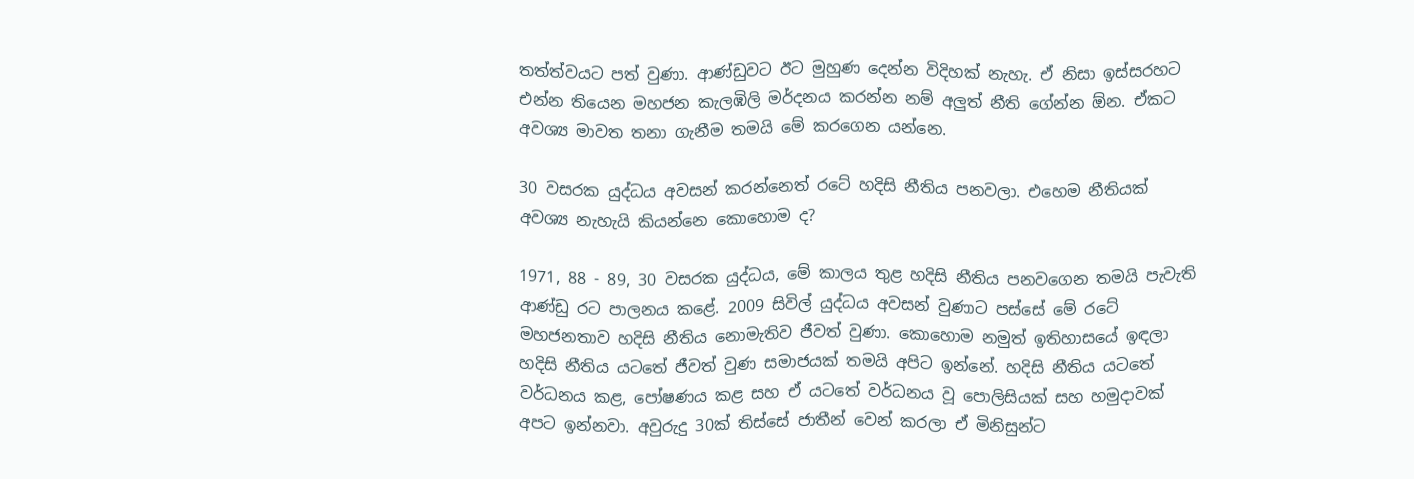තත්ත්වයට පත් වුණා. ආණ්ඩුවට ඊට මුහුණ දෙන්න විදිහක් නැහැ. ඒ නිසා ඉස්සරහට එන්න තියෙන මහජන කැලඹිලි මර්දනය කරන්න නම් අලුත් නීති ගේන්න ඕන. ඒකට අවශ්‍ය මාවත තනා ගැනීම තමයි මේ කරගෙන යන්නෙ.

30 වසරක යුද්ධය අවසන් කරන්නෙත් රටේ හදිසි නීතිය පනවලා. එහෙම නීතියක් අවශ්‍ය නැහැයි කියන්නෙ කොහොම ද?

1971, 88 - 89, 30 වසරක යුද්ධය, මේ කාලය තුළ හදිසි නීතිය පනවගෙන තමයි පැවැති ආණ්ඩු රට පාලනය කළේ. 2009 සිවිල් යුද්ධය අවසන් වුණාට පස්සේ මේ රටේ මහජනතාව හදිසි නීතිය නොමැතිව ජීවත් වුණා. කොහොම නමුත් ඉතිහාසයේ ඉඳලා හදිසි නීතිය යටතේ ජීවත් වුණ සමාජයක් තමයි අපිට ඉන්නේ. හදිසි නීතිය යටතේ වර්ධනය කළ, පෝෂණය කළ සහ ඒ යටතේ වර්ධනය වූ පොලිසියක් සහ හමුදාවක් අපට ඉන්නවා. අවුරුදු 30ක් තිස්සේ ජාතීන් වෙන් කරලා ඒ මිනිසුන්ට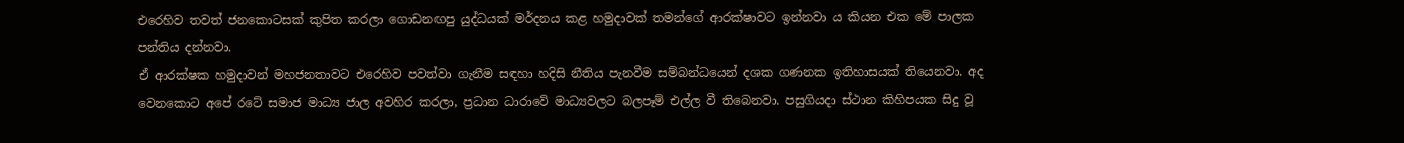එරෙහිව තවත් ජනකොටසක් කුපිත කරලා ගොඩනඟපු යුද්ධයක් මර්දනය කළ හමුදාවක් තමන්ගේ ආරක්ෂාවට ඉන්නවා ය කියන එක මේ පාලක පන්තිය දන්නවා.
ඒ ආරක්ෂක හමුදාවන් මහජනතාවට එරෙහිව පවත්වා ගැනීම සඳහා හදිසි නීතිය පැනවීම සම්බන්ධයෙන් දශක ගණනක ඉතිහාසයක් තියෙනවා. අද වෙනකොට අපේ රටේ සමාජ මාධ්‍ය ජාල අවහිර කරලා, ප්‍රධාන ධාරාවේ මාධ්‍යවලට බලපෑම් එල්ල වී තිබෙනවා. පසුගියදා ස්ථාන කිහිපයක සිදු වූ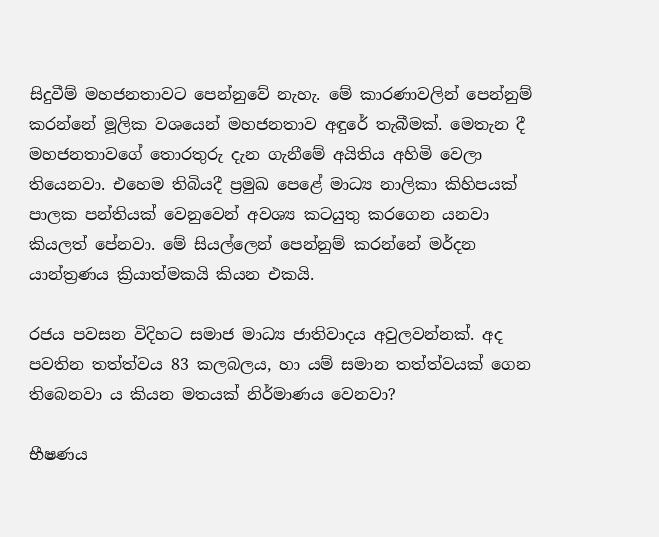සිදුවීම් මහජනතාවට පෙන්නුවේ නැහැ. මේ කාරණාවලින් පෙන්නුම් කරන්නේ මූලික වශයෙන් මහජනතාව අඳුරේ තැබීමක්. මෙතැන දී මහජනතාවගේ තොරතුරු දැන ගැනීමේ අයිතිය අහිමි වෙලා තියෙනවා. එහෙම තිබියදී ප්‍රමුඛ පෙළේ මාධ්‍ය නාලිකා කිහිපයක් පාලක පන්තියක් වෙනුවෙන් අවශ්‍ය කටයුතු කරගෙන යනවා කියලත් පේනවා. මේ සියල්ලෙන් පෙන්නුම් කරන්නේ මර්දන යාන්ත්‍රණය ක්‍රියාත්මකයි කියන එකයි.

රජය පවසන විදිහට සමාජ මාධ්‍ය ජාතිවාදය අවුලවන්නක්. අද පවතින තත්ත්වය 83 කලබලය, හා යම් සමාන තත්ත්වයක් ගෙන තිබෙනවා ය කියන මතයක් නිර්මාණය වෙනවා?

භීෂණය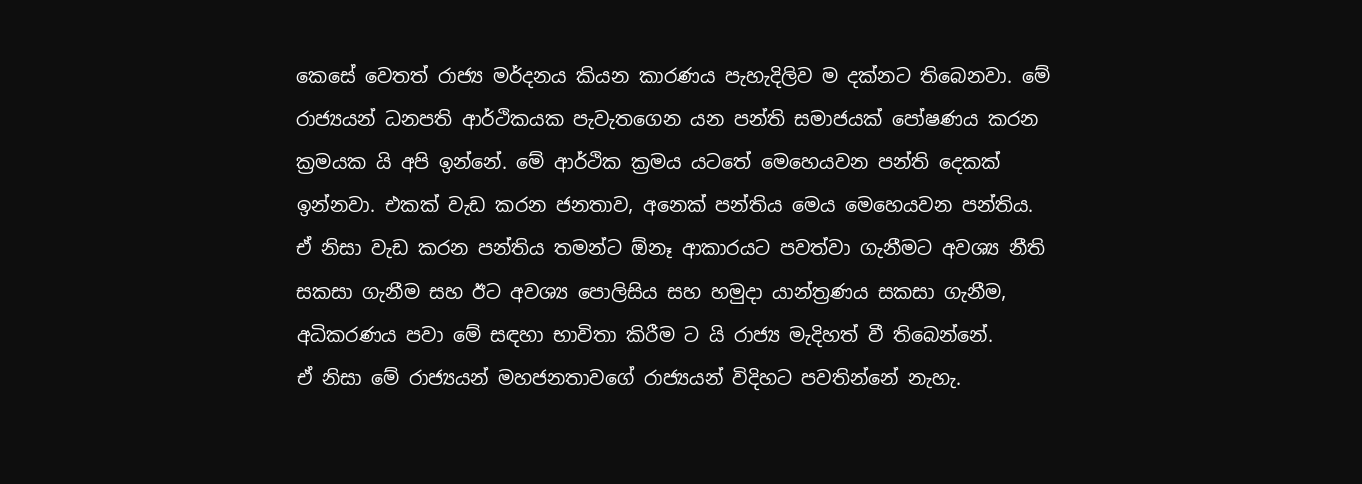කෙසේ වෙතත් රාජ්‍ය මර්දනය කියන කාරණය පැහැදිලිව ම දක්නට තිබෙනවා. මේ රාජ්‍යයන් ධනපති ආර්ථිකයක පැවැතගෙන යන පන්ති සමාජයක් පෝෂණය කරන ක්‍රමයක යි අපි ඉන්නේ. මේ ආර්ථික ක්‍රමය යටතේ මෙහෙයවන පන්ති දෙකක් ඉන්නවා. එකක් වැඩ කරන ජනතාව, අනෙක් පන්තිය මෙය මෙහෙයවන පන්තිය. ඒ නිසා වැඩ කරන පන්තිය තමන්ට ඕනෑ ආකාරයට පවත්වා ගැනීමට අවශ්‍ය නීති සකසා ගැනීම සහ ඊට අවශ්‍ය පොලිසිය සහ හමුදා යාන්ත්‍රණය සකසා ගැනීම, අධිකරණය පවා මේ සඳහා භාවිතා කිරීම ට යි රාජ්‍ය මැදිහත් වී තිබෙන්නේ.
ඒ නිසා මේ රාජ්‍යයන් මහජනතාවගේ රාජ්‍යයන් විදිහට පවතින්නේ නැහැ.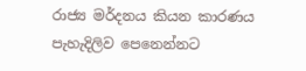රාජ්‍ය මර්දනය කියන කාරණය පැහැදිලිව පෙනෙන්නට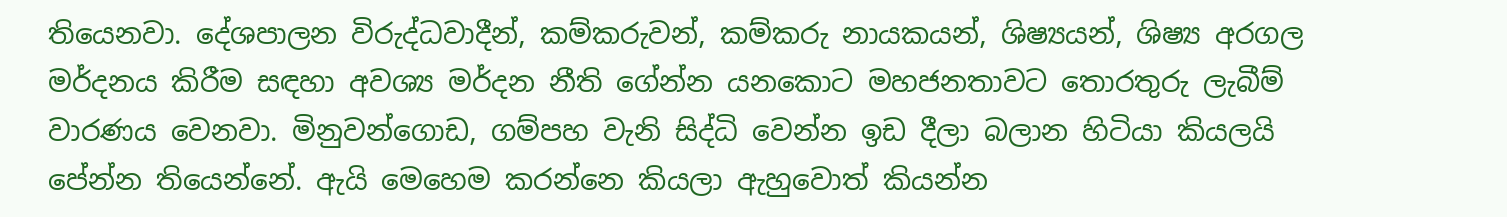තියෙනවා. දේශපාලන විරුද්ධවාදීන්, කම්කරුවන්, කම්කරු නායකයන්, ශිෂ්‍යයන්, ශිෂ්‍ය අරගල මර්දනය කිරීම සඳහා අවශ්‍ය මර්දන නීති ගේන්න යනකොට මහජනතාවට තොරතුරු ලැබීම් වාරණය වෙනවා. මිනුවන්ගොඩ, ගම්පහ වැනි සිද්ධි වෙන්න ඉඩ දීලා බලාන හිටියා කියලයි පේන්න තියෙන්නේ. ඇයි මෙහෙම කරන්නෙ කියලා ඇහුවොත් කියන්න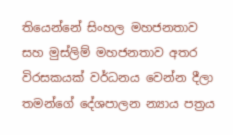තියෙන්නේ සිංහල මහජනතාව සහ මුස්ලිම් මහජනතාව අතර විරසකයක් වර්ධනය වෙන්න දීලා තමන්ගේ දේශපාලන න්‍යාය පත්‍රය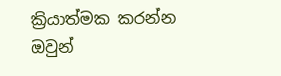ක්‍රියාත්මක කරන්න ඔවුන්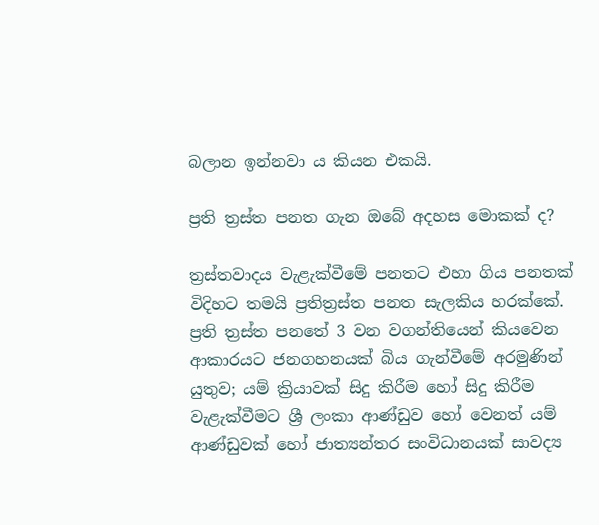බලාන ඉන්නවා ය කියන එකයි.

ප්‍රති ත්‍රස්ත පනත ගැන ඔබේ අදහස මොකක් ද?

ත්‍රස්තවාදය වැළැක්වීමේ පනතට එහා ගිය පනතක් විදිහට තමයි ප්‍රතිත්‍රස්ත පනත සැලකිය හරක්කේ. ප්‍රති ත්‍රස්ත පනතේ 3 වන වගන්තියෙන් කියවෙන ආකාරයට ජනගහනයක් බිය ගැන්වීමේ අරමුණින් යුතුව; යම් ක්‍රියාවක් සිදු කිරීම හෝ සිදු කිරීම වැළැක්වීමට ශ්‍රී ලංකා ආණ්ඩුව හෝ වෙනත් යම් ආණ්ඩුවක් හෝ ජාත්‍යන්තර සංවිධානයක් සාවද්‍ය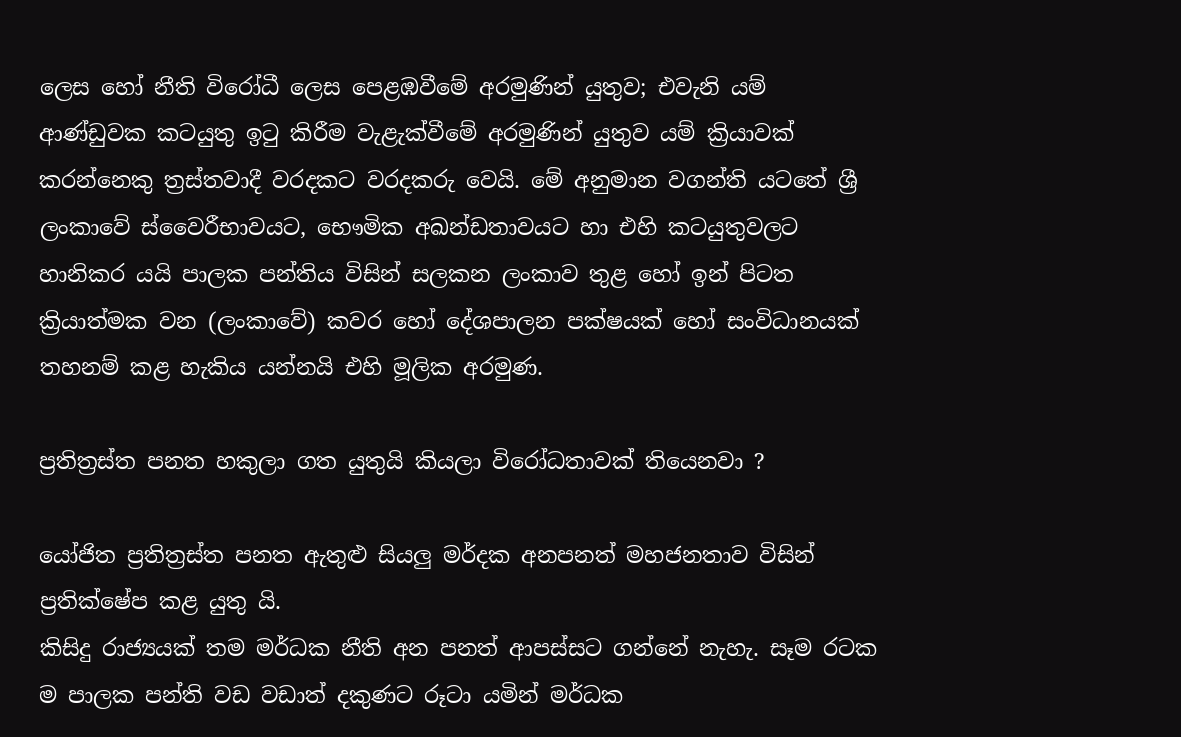ලෙස හෝ නීති විරෝධී ලෙස පෙළඹවීමේ අරමුණින් යුතුව; එවැනි යම් ආණ්ඩුවක කටයුතු ඉටු කිරීම වැළැක්වීමේ අරමුණින් යුතුව යම් ක්‍රියාවක් කරන්නෙකු ත්‍රස්තවාදී වරදකට වරදකරු වෙයි. මේ අනුමාන වගන්ති යටතේ ශ්‍රී ලංකාවේ ස්වෛරීභාවයට, භෞමික අඛන්ඩතාවයට හා එහි කටයුතුවලට හානිකර යයි පාලක පන්තිය විසින් සලකන ලංකාව තුළ හෝ ඉන් පිටත ක්‍රියාත්මක වන (ලංකාවේ) කවර හෝ දේශපාලන පක්ෂයක් හෝ සංවිධානයක් තහනම් කළ හැකිය යන්නයි එහි මූලික අරමුණ.

ප්‍රතිත්‍රස්ත පනත හකුලා ගත යුතුයි කියලා විරෝධතාවක් තියෙනවා ?

යෝජිත ප්‍රතිත්‍රස්ත පනත ඇතුළු සියලු මර්දක අනපනත් මහජනතාව විසින් ප්‍රතික්ෂේප කළ යුතු යි.
කිසිදු රාජ්‍යයක් තම මර්ධක නීති අන පනත් ආපස්සට ගන්නේ නැහැ. සෑම රටක ම පාලක පන්ති වඩ වඩාත් දකුණට රූටා යමින් මර්ධක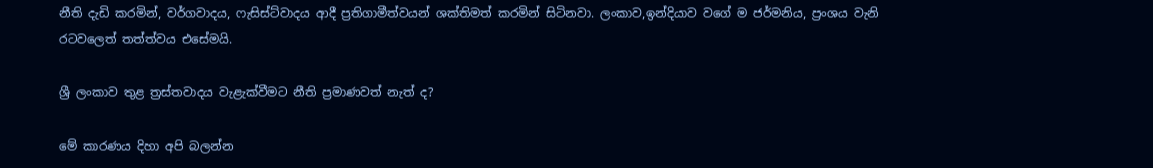නීති දැඩි කරමින්, වර්ගවාදය, ෆැසිස්ට්වාදය ආදී ප්‍රතිගාමීත්වයන් ශක්තිමත් කරමින් සිටිනවා. ලංකාව,ඉන්දියාව වගේ ම ජර්මනිය, ප්‍රංශය වැනි රටවලෙත් තත්ත්වය එසේමයි.

ශ්‍රී ලංකාව තුළ ත්‍රස්තවාදය වැළැක්වීමට නීති ප්‍රමාණවත් නැත් ද?

මේ කාරණය දිහා අපි බලන්න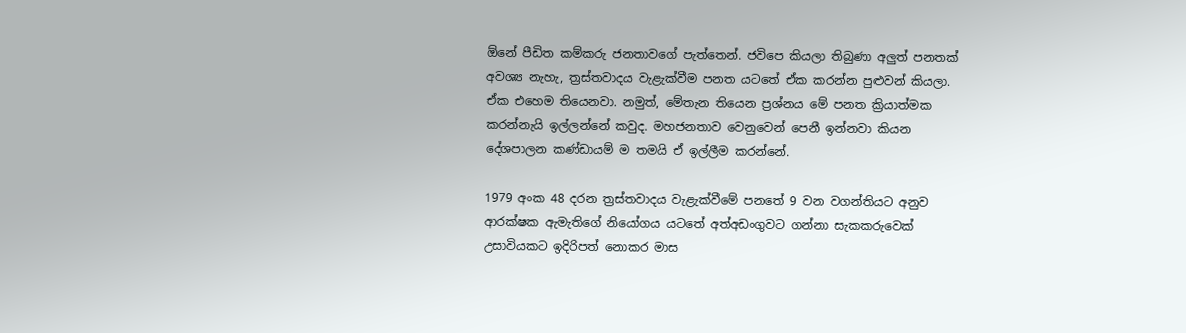ඕනේ පීඩිත කම්කරු ජනතාවගේ පැත්තෙන්. ජවිපෙ කියලා තිබුණා අලුත් පනතක් අවශ්‍ය නැහැ, ත්‍රස්තවාදය වැළැක්වීම පනත යටතේ ඒක කරන්න පුළුවන් කියලා. ඒක එහෙම තියෙනවා. නමුත්, මේතැන තියෙන ප්‍රශ්නය මේ පනත ක්‍රියාත්මක කරන්නැයි ඉල්ලන්නේ කවුද. මහජනතාව වෙනුවෙන් පෙනී ඉන්නවා කියන දේශපාලන කණ්ඩායම් ම තමයි ඒ ඉල්ලීම කරන්නේ.

1979 අංක 48 දරන ත්‍රස්තවාදය වැළැක්වීමේ පනතේ 9 වන වගන්තියට අනුව ආරක්ෂක ඇමැතිගේ නියෝගය යටතේ අත්අඩංගුවට ගන්නා සැකකරුවෙක් උසාවියකට ඉදිරිපත් නොකර මාස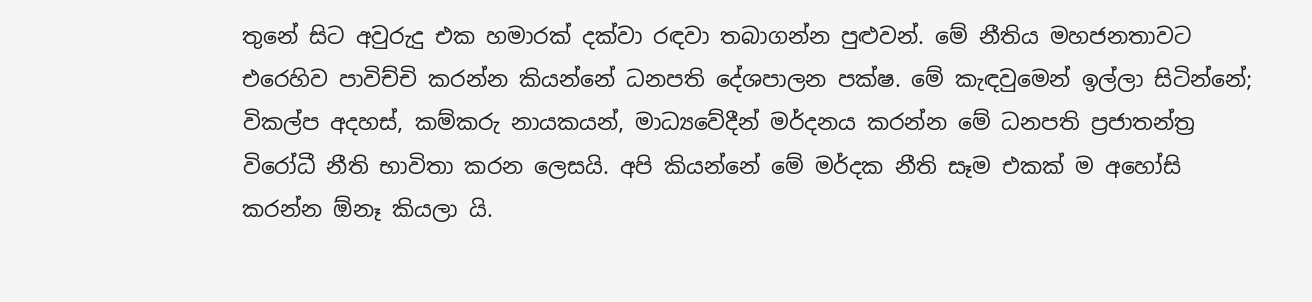තුනේ සිට අවුරුදු එක හමාරක් දක්වා රඳවා තබාගන්න පුළුවන්. මේ නීතිය මහජනතාවට එරෙහිව පාවිච්චි කරන්න කියන්නේ ධනපති දේශපාලන පක්ෂ. මේ කැඳවුමෙන් ඉල්ලා සිටින්නේ; විකල්ප අදහස්, කම්කරු නායකයන්, මාධ්‍යවේදීන් මර්දනය කරන්න මේ ධනපති ප්‍රජාතන්ත්‍ර විරෝධී නීති භාවිතා කරන ලෙසයි. අපි කියන්නේ මේ මර්දක නීති සෑම එකක් ම අහෝසි කරන්න ඕනෑ කියලා යි.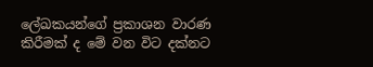ලේඛකයන්ගේ ප්‍රකාශන වාරණ කිරීමක් ද මේ වන විට දක්නට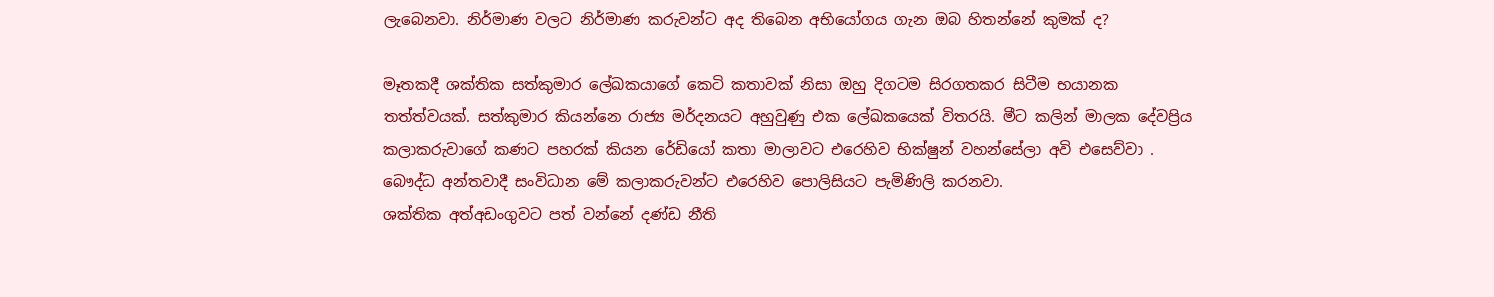ලැබෙනවා. නිර්මාණ වලට නිර්මාණ කරුවන්ට අද තිබෙන අභියෝගය ගැන ඔබ හිතන්නේ කුමක් ද?

මෑතකදී ශක්තික සත්කුමාර ලේඛකයාගේ කෙටි කතාවක් නිසා ඔහු දිගටම සිරගතකර සිටීම භයානක තත්ත්වයක්. සත්කුමාර කියන්නෙ රාජ්‍ය මර්දනයට අහුවුණු එක ලේඛකයෙක් විතරයි. මීට කලින් මාලක දේවප්‍රිය කලාකරුවාගේ කණට පහරක් කියන රේඩියෝ කතා මාලාවට එරෙහිව භික්ෂුන් වහන්සේලා අවි එසෙව්වා . බෞද්ධ අන්තවාදී සංවිධාන මේ කලාකරුවන්ට එරෙහිව පොලිසියට පැමිණිලි කරනවා.
ශක්තික අත්අඩංගුවට පත් වන්නේ දණ්ඩ නීති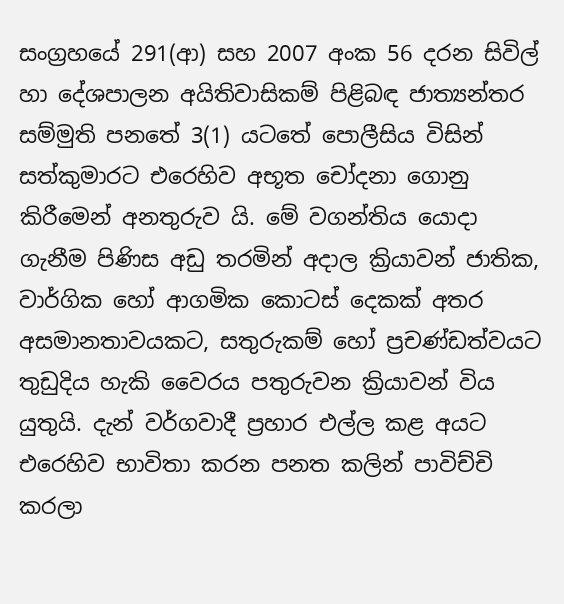සංග්‍රහයේ 291(ආ) සහ 2007 අංක 56 දරන සිවිල් හා දේශපාලන අයිතිවාසිකම් පිළිබඳ ජාත්‍යන්තර සම්මුති පනතේ 3(1) යටතේ පොලීසිය විසින් සත්කුමාරට එරෙහිව අභූත චෝදනා ගොනු කිරීමෙන් අනතුරුව යි. මේ වගන්තිය යොදා ගැනීම පිණිස අඩු තරමින් අදාල ක්‍රියාවන් ජාතික, වාර්ගික හෝ ආගමික කොටස් දෙකක් අතර අසමානතාවයකට, සතුරුකම් හෝ ප්‍රචණ්ඩත්වයට තුඩුදිය හැකි වෛරය පතුරුවන ක්‍රියාවන් විය යුතුයි. දැන් වර්ගවාදී ප්‍රහාර එල්ල කළ අයට එරෙහිව භාවිතා කරන පනත කලින් පාවිච්චි කරලා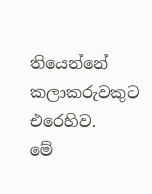තියෙන්නේ කලාකරුවකුට එරෙහිව.
මේ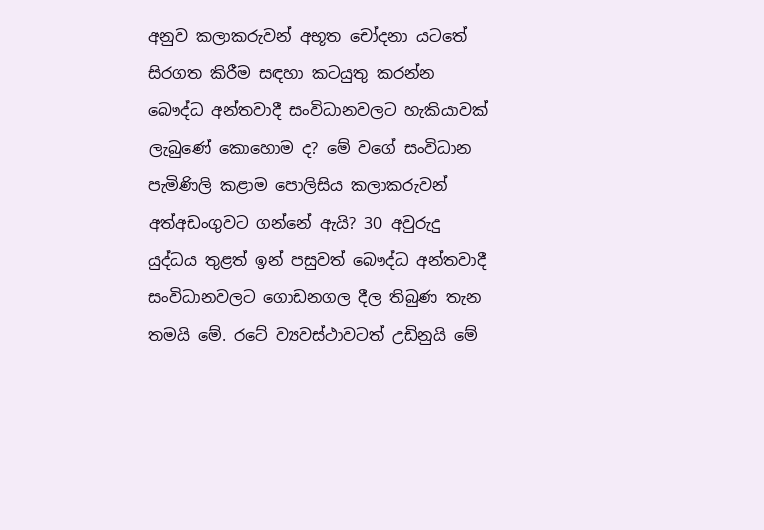අනුව කලාකරුවන් අභූත චෝදනා යටතේ සිරගත කිරීම සඳහා කටයුතු කරන්න බෞද්ධ අන්තවාදී සංවිධානවලට හැකියාවක් ලැබුණේ කොහොම ද? මේ වගේ සංවිධාන පැමිණිලි කළාම පොලිසිය කලාකරුවන් අත්අඩංගුවට ගන්නේ ඇයි? 30 අවුරුදු යුද්ධය තුළත් ඉන් පසුවත් බෞද්ධ අන්තවාදී සංවිධානවලට ගොඩනගල දීල තිබුණ තැන තමයි මේ. රටේ ව්‍යවස්ථාවටත් උඩිනුයි මේ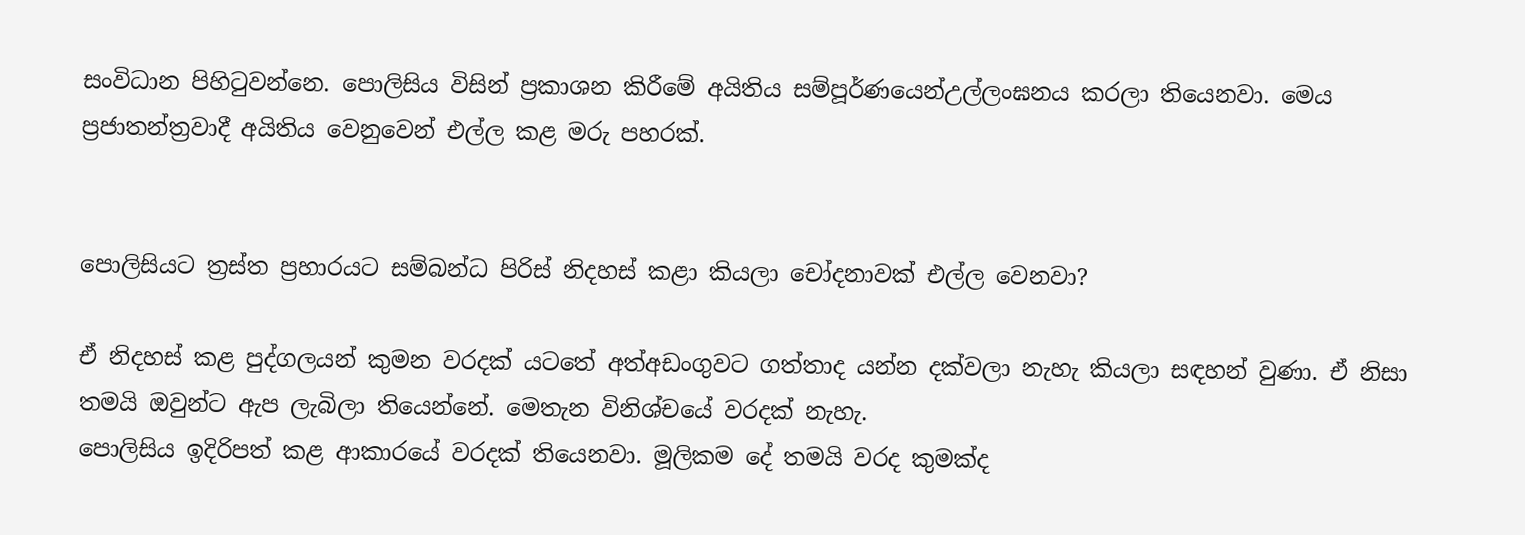සංවිධාන පිහිටුවන්නෙ. පොලිසිය විසින් ප්‍රකාශන කිරීමේ අයිතිය සම්පූර්ණයෙන්උල්ලංඝනය කරලා තියෙනවා. මෙය ප්‍රජාතන්ත්‍රවාදී අයිතිය වෙනුවෙන් එල්ල කළ මරු පහරක්.


පොලිසියට ත්‍රස්ත ප්‍රහාරයට සම්බන්ධ පිරිස් නිදහස් කළා කියලා චෝදනාවක් එල්ල වෙනවා?

ඒ නිදහස් කළ පුද්ගලයන් කුමන වරදක් යටතේ අත්අඩංගුවට ගත්තාද යන්න දක්වලා නැහැ කියලා සඳහන් වුණා. ඒ නිසා තමයි ඔවුන්ට ඇප ලැබිලා තියෙන්නේ. මෙතැන විනිශ්චයේ වරදක් නැහැ.
පොලිසිය ඉදිරිපත් කළ ආකාරයේ වරදක් තියෙනවා. මූලිකම දේ තමයි වරද කුමක්ද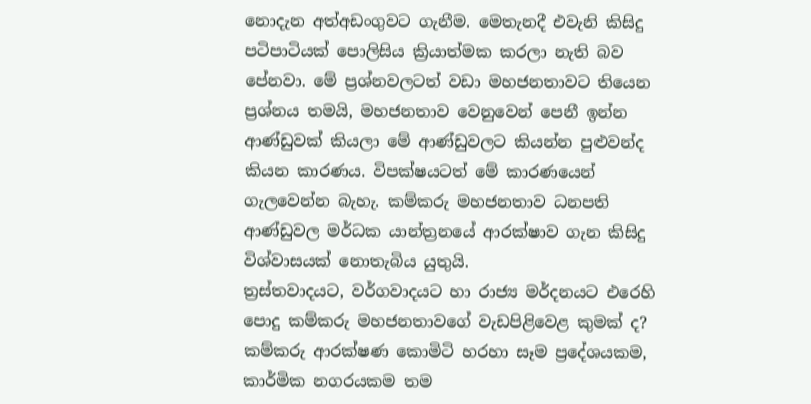නොදැන අත්අඩංගුවට ගැනීම. මෙතැනදී එවැනි කිසිදු පටිපාටියක් පොලිසිය ක්‍රියාත්මක කරලා නැති බව පේනවා. මේ ප්‍රශ්නවලටත් වඩා මහජනතාවට තියෙන ප්‍රශ්නය තමයි, මහජනතාව වෙනුවෙන් පෙනී ඉන්න ආණ්ඩුවක් කියලා මේ ආණ්ඩුවලට කියන්න පුළුවන්ද කියන කාරණය. විපක්ෂයටත් මේ කාරණයෙන් ගැලවෙන්න බැහැ. කම්කරු මහජනතාව ධනපති ආණ්ඩුවල මර්ධක යාන්ත්‍රනයේ ආරක්ෂාව ගැන කිසිදු විශ්වාසයක් නොතැබිය යුතුයි.
ත්‍රස්තවාදයට, වර්ගවාදයට හා රාජ්‍ය මර්දනයට එරෙහි පොදු කම්කරු මහජනතාවගේ වැඩපිළිවෙළ කුමක් ද? කම්කරු ආරක්ෂණ කොමිටි හරහා සෑම ප්‍රදේශයකම, කාර්මික නගරයකම තම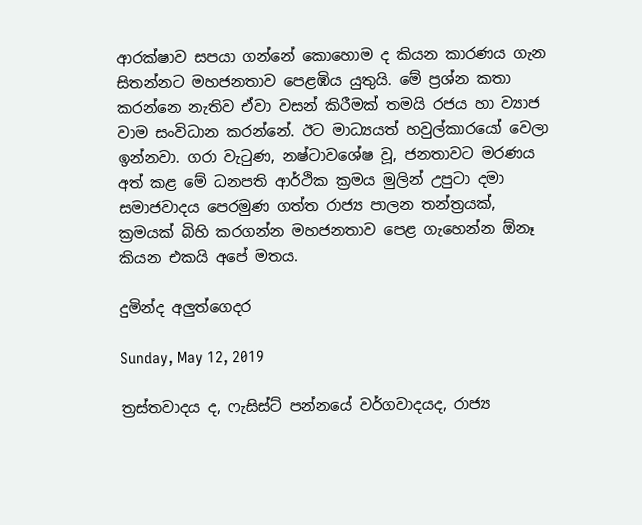ආරක්ෂාව සපයා ගන්නේ කොහොම ද කියන කාරණය ගැන සිතන්නට මහජනතාව පෙළඹිය යුතුයි. මේ ප්‍රශ්න කතා කරන්නෙ නැතිව ඒවා වසන් කිරීමක් තමයි රජය හා ව්‍යාජ වාම සංවිධාන කරන්නේ. ඊට මාධ්‍යයත් හවුල්කාරයෝ වෙලා ඉන්නවා. ගරා වැටුණ, නෂ්ටාවශේෂ වූ, ජනතාවට මරණය අත් කළ මේ ධනපති ආර්ථික ක්‍රමය මුලින් උපුටා දමා සමාජවාදය පෙරමුණ ගත්ත රාජ්‍ය පාලන තන්ත්‍රයක්, ක්‍රමයක් බිහි කරගන්න මහජනතාව පෙළ ගැහෙන්න ඕනෑ කියන එකයි අපේ මතය.

දුමින්ද අලුත්ගෙදර

Sunday, May 12, 2019

ත්‍රස්තවාදය ද, ෆැසිස්ට් පන්නයේ වර්ගවාදයද, රාජ්‍ය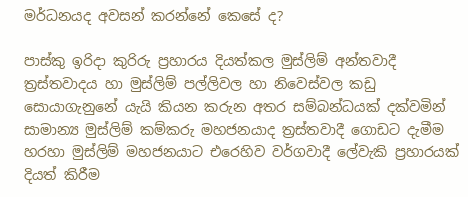මර්ධනයද අවසන් කරන්නේ කෙසේ ද?

පාස්කු ඉරිදා කුරිරු ප්‍රහාරය දියත්කල මුස්ලිම් අන්තවාදී ත්‍රස්තවාදය හා මුස්ලිම් පල්ලිවල හා නිවෙස්වල කඩු සොයාගැනුනේ යැයි කියන කරුන අතර සම්බන්ධයක් දක්වමින් සාමාන්‍ය මුස්ලිම් කම්කරු මහජනයාද ත්‍රස්තවාදී ගොඩට දැමීම හරහා මුස්ලිම් මහජනයාට එරෙහිව වර්ගවාදී ලේවැකි ප්‍රහාරයක් දියත් කිරීම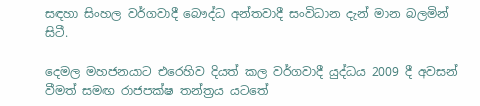සඳහා සිංහල වර්ගවාදී බෞද්ධ අන්තවාදී සංවිධාන දැන් මාන බලමින් සිටී.

දෙමල මහජනයාට එරෙහිව දියත් කල වර්ගවාදී යුද්ධය 2009 දී අවසන් වීමත් සමඟ රාජපක්ෂ තන්ත්‍රය යටතේ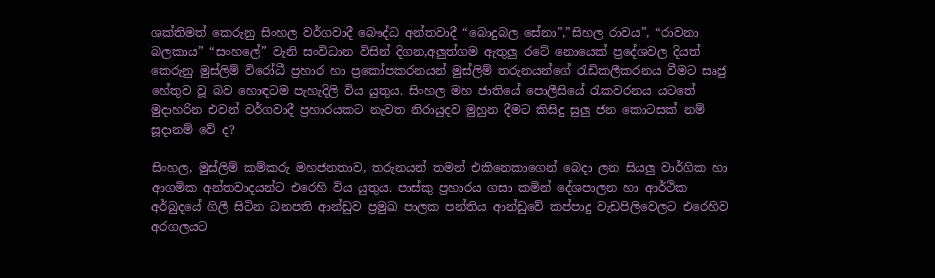ශක්තිමත් කෙරුනු සිංහල වර්ගවාදී බෞද්ධ අන්තවාදී “බොදුබල සේනා”,”සිහල රාවය”, “රාවනා බලකාය” “සංහලේ” වැනි සංවිධාන විසින් දිගන,අලුත්ගම ඇතුලු රටේ නොයෙක් ප්‍රදේශවල දියත් කෙරුනු මුස්ලිම් විරෝධී ප්‍රහාර හා ප්‍රකෝපකරනයන් මුස්ලිම් තරුනයන්ගේ රැඩිකලීකරනය වීමට සෘජු හේතුව වූ බව හොඳටම පැහැදිලි විය යුතුය. සිංහල මහ ජාතියේ පොලීසියේ රැකවරනය යටතේ මුදාහරින එවන් වර්ගවාදී ප්‍රහාරයකට නැවත නිරායුදව මුහුන දීමට කිසිදු සුලු ජන කොටසක් නම් සූදානම් වේ ද?

සිංහල, මුස්ලිම් කම්කරු මහජනතාව, තරුනයන් තමන් එකිනෙකාගෙන් බෙදා ලන සියලු වාර්ගික හා ආගමික අන්තවාදයන්ට එරෙහි විය යුතුය. පාස්කු ප්‍රහාරය ගසා කමින් දේශපාලන හා ආර්ථික අර්බුදයේ ගිලී සිටින ධනපති ආන්ඩුව ප්‍රමුඛ පාලක පන්තිය ආන්ඩුවේ කප්පාදු වැඩපිලිවෙලට එරෙහිව අරගලයට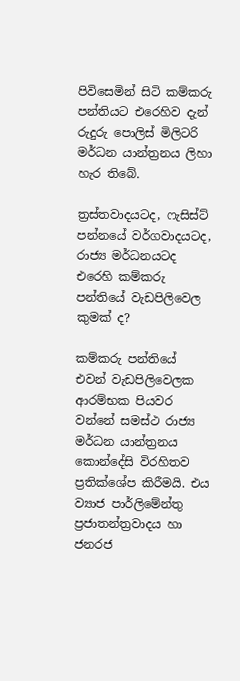පිවිසෙමින් සිටි කම්කරු පන්තියට එරෙහිව දැන් රුදුරු පොලිස් මිලිටරි මර්ධන යාන්ත්‍රනය ලිහා හැර තිබේ.

ත්‍රස්තවාදයටද, ෆැසිස්ට් පන්නයේ වර්ගවාදයටද, රාජ්‍ය මර්ධනයටද එරෙහි කම්කරු පන්තියේ වැඩපිලිවෙල කුමක් ද?

කම්කරු පන්තියේ එවන් වැඩපිලිවෙලක ආරම්භක පියවර වන්නේ සමස්ථ රාජ්‍ය මර්ධන යාන්ත්‍රනය කොන්දේසි විරහිතව ප්‍රතික්ශේප කිරීමයි. එය  ව්‍යාජ පාර්ලිමේන්තු ප්‍රජාතන්ත්‍රවාදය හා ජනරජ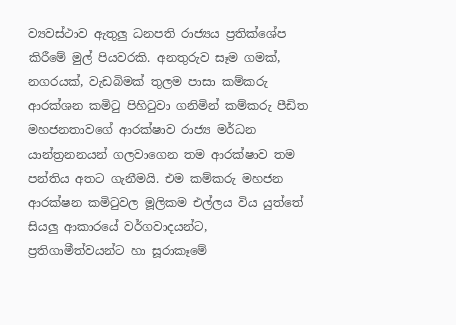ව්‍යවස්ථාව ඇතුලු ධනපති රාජ්‍යය ප්‍රතික්ශේප කිරීමේ මුල් පියවරකි. අනතුරුව සෑම ගමක්, නගරයක්, වැඩබිමක් තුලම පාසා කම්කරු ආරක්ශන කමිටු පිහිටුවා ගනිමින් කම්කරු පීඩිත මහජනතාවගේ ආරක්ෂාව රාජ්‍ය මර්ධන යාන්ත්‍රනනයන් ගලවාගෙන තම ආරක්ෂාව තම පන්තිය අතට ගැනීමයි. එම කම්කරු මහජන ආරක්ෂන කමිටුවල මූලිකම එල්ලය විය යුත්තේ සියලු ආකාරයේ වර්ගවාදයන්ට, ප්‍රතිගාමීත්වයන්ට හා සූරාකෑමේ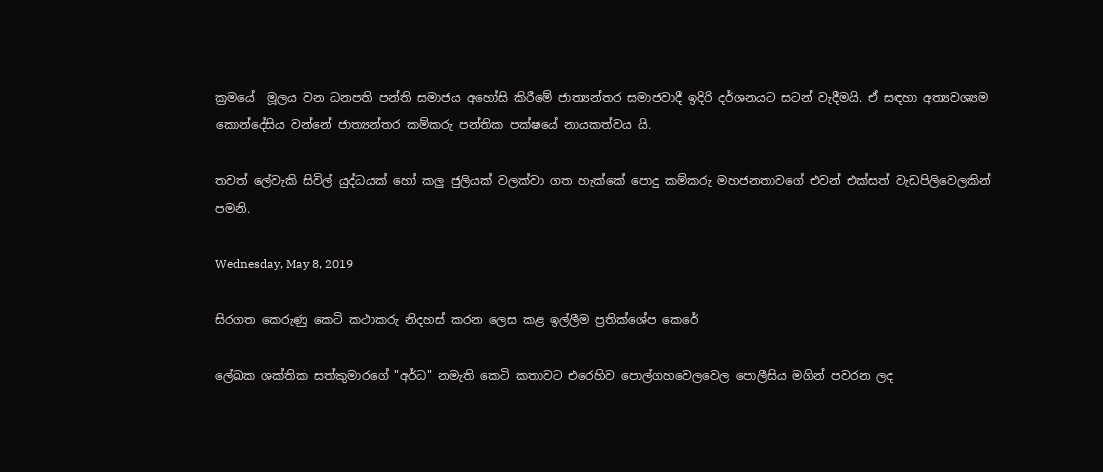ක්‍රමයේ  මූලය වන ධනපති පන්ති සමාජය අහෝසි කිරීමේ ජාත්‍යන්තර සමාජවාදී ඉදිරි දර්ශනයට සටන් වැදීමයි. ඒ සඳහා අත්‍යවශ්‍යම කොන්දේසිය වන්නේ ජාත්‍යන්තර කම්කරු පන්තික පක්ෂයේ නායකත්වය යි.

තවත් ලේවැකි සිවිල් යුද්ධයක් හෝ කලු ජුලියක් වලක්වා ගත හැක්කේ පොදු කම්කරු මහජනතාවගේ එවන් එක්සත් වැඩපිලිවෙලකින් පමනි.

Wednesday, May 8, 2019

සිරගත කෙරුණු කෙටි කථාකරු නිදහස් කරන ලෙස කළ ඉල්ලීම ප්‍රතික්ශේප කෙරේ

ලේඛක ශක්තික සත්කුමාරගේ "අර්ධ" නමැති කෙටි කතාවට එරෙහිව පොල්ගහවෙලවෙල පොලීසිය මගින් පවරන ලද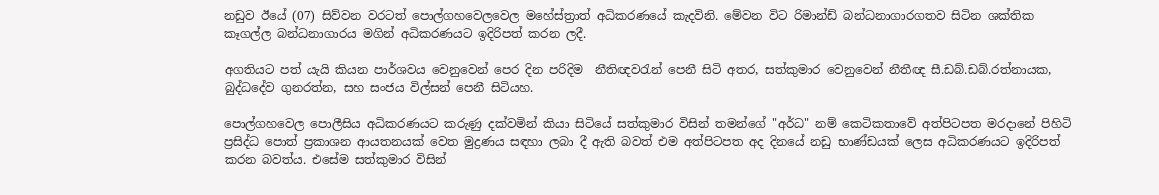නඩුව ඊයේ (07) සිව්වන වරටත් පොල්ගහවෙලවෙල මහේස්ත්‍රාත් අධිකරණයේ කැදවිනි. මේවන විට රිමාන්ඩ් බන්ධනාගාරගතව සිටින ශක්තික කෑගල්ල බන්ධනාගාරය මගින් අධිකරණයට ඉදිරිපත් කරන ලදී.

අගතියට පත් යැයි කියන පාර්ශවය වෙනුවෙන් පෙර දින පරිදිම  නීතිඥවරැන් පෙනී සිටි අතර, සත්කුමාර වෙනුවෙන් නීතීඥ සී.ඩබ්.ඩබ්.රත්නායක, බුද්ධදේව ගුනරත්න, සහ සංජය විල්සන් පෙනී සිටියහ.

පොල්ගහවෙල පොලීසිය අධිකරණයට කරුණු දක්වමින් කියා සිටියේ සත්කුමාර විසින් තමන්ගේ "අර්ධ" නම් කෙටිකතාවේ අත්පිටපත මරදානේ පිහිටි ප්‍රසිද්ධ පොත් ප්‍රකාශන ආයතනයක් වෙත මුද්‍රණය සඳහා ලබා දී ඇති බවත් එම අත්පිටපත අද දිනයේ නඩු භාණ්ඩයක් ලෙස අධිකරණයට ඉදිරිපත් කරන බවත්ය. එසේම සත්කුමාර විසින්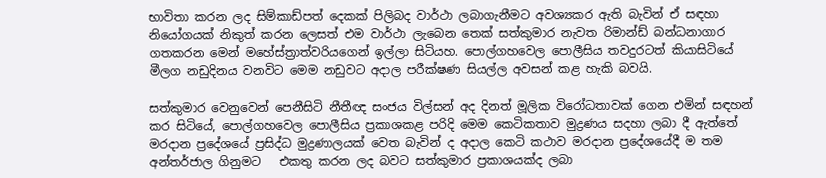භාවිතා කරන ලද සිම්කාඩ්පත් දෙකක් පිලිබද වාර්ථා ලබාගැනීමට අවශ්‍යකර ඇති බැවින් ඒ සඳහා නියෝගයක් නිකුත් කරන ලෙසත් එම වාර්ථා ලැබෙන තෙක් සත්කුමාර නැවත රිමාන්ඩ් බන්ධනාගාර ගතකරන මෙන් මහේස්ත්‍රාත්වරියගෙන් ඉල්ලා සිටියහ. පොල්ගහවෙල පොලීසිය තවදුරටත් කියාසිටියේ මීලග නඩුදිනය වනවිට මෙම නඩුවට අදාල පරීක්ෂණ සියල්ල අවසන් කළ හැකි බවයි.

සත්කුමාර වෙනුවෙන් පෙනීසිටි නීතීඥ සංජය විල්සන් අද දිනත් මූලික විරෝධතාවක් ගෙන එමින් සඳහන් කර සිටියේ, පොල්ගහවෙල පොලීසිය ප්‍රකාශකළ පරිදි මෙම කෙටිකතාව මුද්‍රණය සදහා ලබා දී ඇත්තේ මරදාන ප්‍රදේශයේ ප්‍රසිද්ධ මුද්‍රණාලයක් වෙත බැවින් ද අදාල කෙටි කථාව මරදාන ප්‍රදේශයේදී ම තම අන්තර්ජාල ගිනුමට   එකතු කරන ලද බවට සත්කුමාර ප්‍රකාශයක්ද ලබා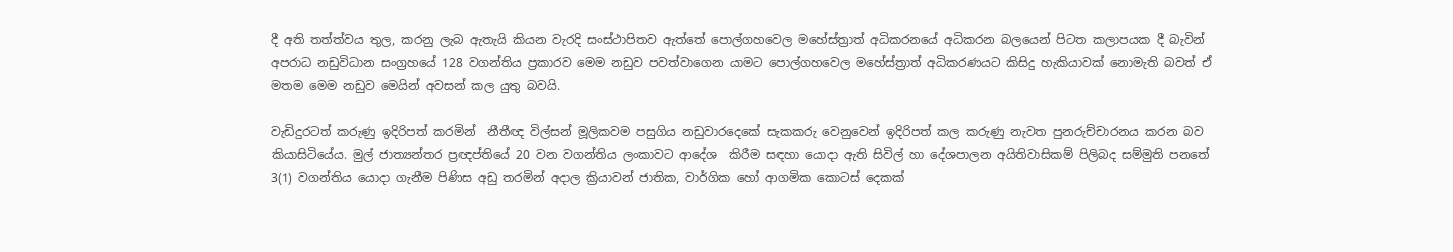දී අති තත්ත්වය තුල, කරනු ලැබ ඇතැයි කියන වැරදි සංස්ථාපිතව ඇත්තේ පොල්ගහවෙල මහේස්ත්‍රාත් අධිකරනයේ අධිකරන බලයෙන් පිටත කලාපයක දී බැවින් අපරාධ නඩුවිධාන සංග්‍රහයේ 128 වගන්තිය ප්‍රකාරව මෙම නඩුව පවත්වාගෙන යාමට පොල්ගහවෙල මහේස්ත්‍රාත් අධිකරණයට කිසිදු හැකියාවක් නොමැති බවත් ඒ මතම මෙම නඩුව මෙයින් අවසන් කල යුතු බවයි.

වැඩිදුරටත් කරුණු ඉදිරිපත් කරමින්  නීතීඥ විල්සන් මූලිකවම පසුගිය නඩුවාරදෙකේ සැකකරු වෙනුවෙන් ඉදිරිපත් කල කරුණු නැවත පුනරුච්චාරනය කරන බව කියාසිටියේය. මුල් ජාත්‍යන්තර ප්‍රඥප්තියේ 20 වන වගන්තිය ලංකාවට ආදේශ  කිරීම සඳහා යොදා ඇති සිවිල් හා දේශපාලන අයිතිවාසිකම් පිලිබද සම්මුති පනතේ 3(1) වගන්තිය යොදා ගැනීම පිණිස අඩු තරමින් අදාල ක්‍රියාවන් ජාතික, වාර්ගික හෝ ආගමික කොටස් දෙකක්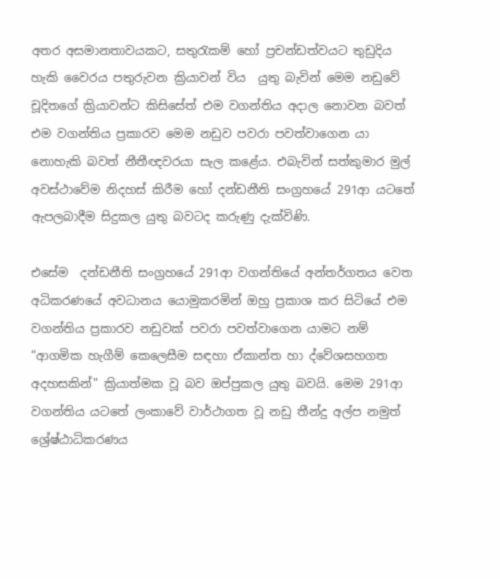අතර අසමානතාවයකට, සතුරැකම් හෝ ප්‍රචන්ඩත්වයට තුඩුදිය හැකි වෛරය පතුරුවන ක්‍රියාවන් විය  යුතු බැවින් මෙම නඩුවේ චූදිතගේ ක්‍රියාවන්ට කිසිසේත් එම වගන්තිය අදාල නොවන බවත් එම වගන්තිය ප්‍රකාරව මෙම නඩුව පවරා පවත්වාගෙන යා නොහැකි බවත් නීතීඥවරයා සැල කළේය. එබැවින් සත්කුමාර මුල් අවස්ථාවේම නිදහස් කිරීම හෝ දන්ඩනීති සංග්‍රහයේ 291ආ යටතේ ඇපලබාදීම සිදුකල යුතු බවටද කරුණු දැක්විණි.

එසේම  දන්ඩනීති සංග්‍රහයේ 291ආ වගන්තියේ අන්තර්ගතය වෙත අධිකරණයේ අවධානය යොමුකරමින් ඔහු ප්‍රකාශ කර සිටියේ එම වගන්තිය ප්‍රකාරව නඩුවක් පවරා පවත්වාගෙන යාමට නම්  “ආගමික හැගීම් කෙලෙසීම සඳහා ඒකාන්ත හා ද්වේශසහගත අදහසකින්" ක්‍රියාත්මක වූ බව ඔප්පුකල යුතු බවයි. මෙම 291ආ වගන්තිය යටතේ ලංකාවේ වාර්ථාගත වූ නඩු තීන්දු අල්ප නමුත් ශ්‍රේෂ්ඨාධිකරණය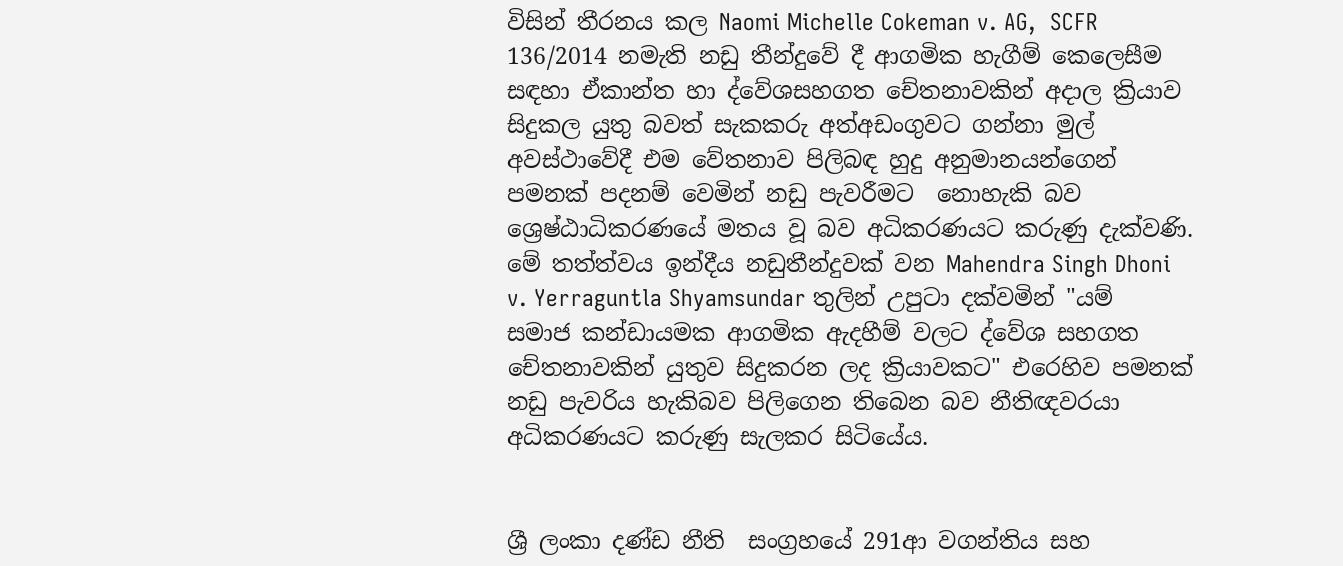විසින් තීරනය කල Naomi Michelle Cokeman v. AG,  SCFR 136/2014 නමැති නඩු තීන්දුවේ දී ආගමික හැගීම් කෙලෙසීම සඳහා ඒකාන්ත හා ද්වේශසහගත චේතනාවකින් අදාල ක්‍රියාව සිදුකල යුතු බවත් සැකකරු අත්අඩංගුවට ගන්නා මුල් අවස්ථාවේදී එම වේතනාව පිලිබඳ හුදු අනුමානයන්ගෙන් පමනක් පදනම් වෙමින් නඩු පැවරීමට  නොහැකි බව ශ්‍රෙෂ්ඨාධිකරණයේ මතය වූ බව අධිකරණයට කරුණු දැක්වණි. මේ තත්ත්වය ඉන්දීය නඩුතීන්දුවක් වන Mahendra Singh Dhoni v. Yerraguntla Shyamsundar තුලින් උපුටා දක්වමින් "යම් සමාජ කන්ඩායමක ආගමික ඇදහීම් වලට ද්වේශ සහගත චේතනාවකින් යුතුව සිදුකරන ලද ක්‍රියාවකට" එරෙහිව පමනක් නඩු පැවරිය හැකිබව පිලිගෙන තිබෙන බව නීතිඥවරයා අධිකරණයට කරුණු සැලකර සිටියේය.


ශ්‍රී ලංකා දණ්ඩ නීති  සංග්‍රහයේ 291ආ වගන්තිය සහ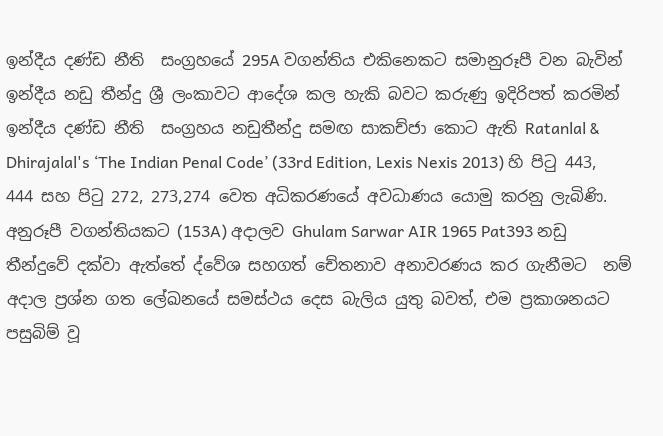ඉන්දීය දණ්ඩ නීති  සංග්‍රහයේ 295A වගන්තිය එකිනෙකට සමානුරූපී වන බැවින් ඉන්දීය නඩු තීන්දු ශ්‍රී ලංකාවට ආදේශ කල හැකි බවට කරුණු ඉදිරිපත් කරමින් ඉන්දීය දණ්ඩ නීති  සංග්‍රහය නඩුතීන්දු සමඟ සාකච්ජා කොට ඇති Ratanlal & Dhirajalal's ‘The Indian Penal Code’ (33rd Edition, Lexis Nexis 2013) හි පිටු 443, 444 සහ පිටු 272, 273,274 වෙත අධිකරණයේ අවධාණය යොමු කරනු ලැබිණි.  අනුරූපී වගන්තියකට (153A) අදාලව Ghulam Sarwar AIR 1965 Pat393 නඩු තීන්දුවේ දක්වා ඇත්තේ ද්වේශ සහගත් චේතනාව අනාවරණය කර ගැනීමට  නම් අදාල ප්‍රශ්න ගත ලේඛනයේ සමස්ථය දෙස බැලිය යුතු බවත්, එම ප්‍රකාශනයට පසුබිම් වූ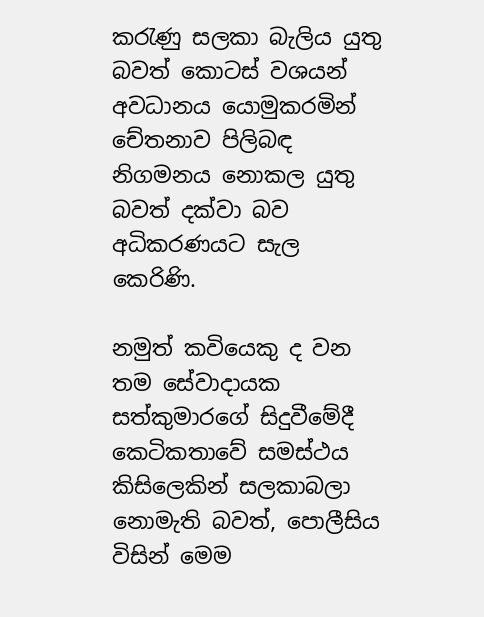කරැණු සලකා බැලිය යුතු බවත් කොටස් වශයන් අවධානය යොමුකරමින් චේතනාව පිලිබඳ නිගමනය නොකල යුතු බවත් දක්වා බව අධිකරණයට සැල කෙරිණි.

නමුත් කවියෙකු ද වන තම සේවාදායක සත්කුමාරගේ සිදුවීමේදී කෙටිකතාවේ සමස්ථය කිසිලෙකින් සලකාබලා නොමැති බවත්, පොලීසිය විසින් මෙම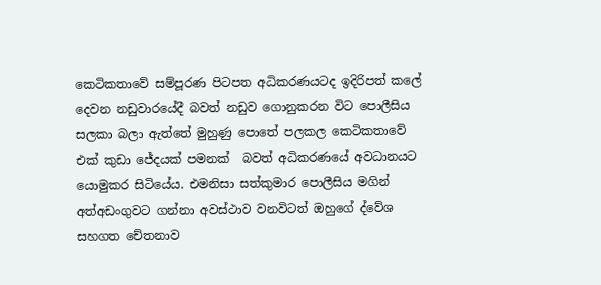කෙටිකතාවේ සම්පූරණ පිටපත අධිකරණයටද ඉදිරිපත් කලේ දෙවන නඩුවාරයේදී බවත් නඩුව ගොනුකරන විට පොලීසිය සලකා බලා ඇත්තේ මුහුණු පොතේ පලකල කෙටිකතාවේ එක් කුඩා ජේදයක් පමනක්  බවත් අධිකරණයේ අවධානයට යොමුකර සිටියේය. එමනිසා සත්කුමාර පොලීසිය මගින් අත්අඩංගුවට ගන්නා අවස්ථාව වනවිටත් ඔහුගේ ද්වේශ සහගත චේතනාව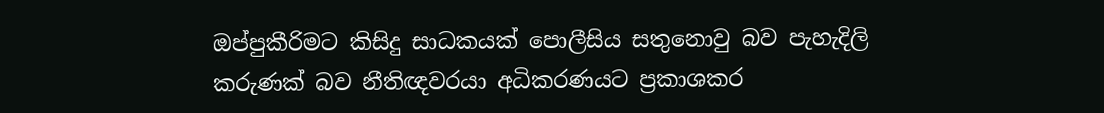ඔප්පුකීරිමට කිසිදු සාධකයක් පොලීසිය සතුනොවු බව පැහැදිලි කරුණක් බව නීතිඥවරයා අධිකරණයට ප්‍රකාශකර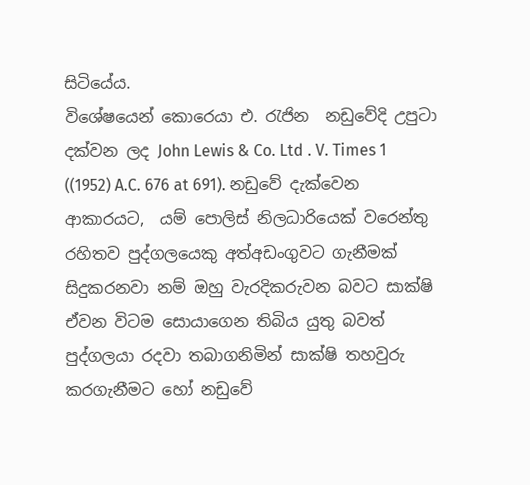සිටියේය.
විශේෂයෙන් කොරෙයා එ. රැජින  නඩුවේදි උපුටා දක්වන ලද John Lewis & Co. Ltd . V. Times 1 ((1952) A.C. 676 at 691). නඩුවේ දැක්වෙන ආකාරයට,  යම් පොලිස් නිලධාරියෙක් වරෙන්තු රහිතව පුද්ගලයෙකු අත්අඩංගුවට ගැනීමක් සිදුකරනවා නම් ඔහු වැරදිකරුවන බවට සාක්ෂි ඒවන විටම සොයාගෙන තිබිය යුතු බවත් පුද්ගලයා රදවා තබාගනිමින් සාක්ෂි තහවුරු කරගැනීමට හෝ නඩුවේ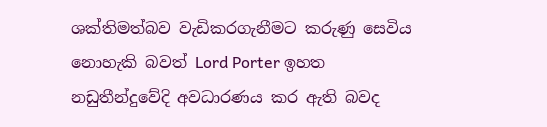ශක්තිමත්බව වැඩිකරගැනීමට කරුණු සෙවිය නොහැකි බවත් Lord Porter ඉහත නඩුතීන්දුවේදි අවධාරණය කර ඇති බවද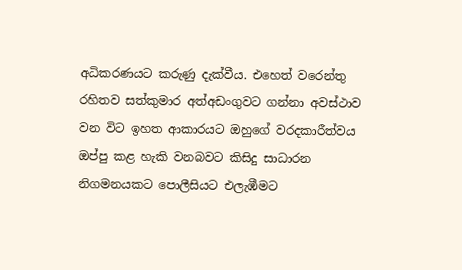අධිකරණයට කරුණු දැක්වීය. එහෙත් වරෙන්තු රහිතව සත්කුමාර අත්අඩංගුවට ගන්නා අවස්ථාව වන විට ඉහත ආකාරයට ඔහුගේ වරදකාරීත්වය ඔප්පු කළ හැකි වනබවට කිසිදු සාධාරන නිගමනයකට පොලීසියට එලැඹීමට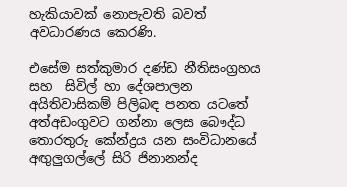හැකියාවක් නොපැවති බවත් අවධාරණය කෙරණි.

එසේම සත්කුමාර දණ්ඩ නීතිසංග්‍රහය සහ  සිවිල් හා දේශපාලන අයිතිවාසිකම් පිලිබඳ පනත යටතේ  අත්අඩංගුවට ගන්නා ලෙස බෞද්ධ තොරතුරු කේන්ද්‍රය යන සංවිධානයේ අඟුලුගල්ලේ සිරි ජිනානන්ද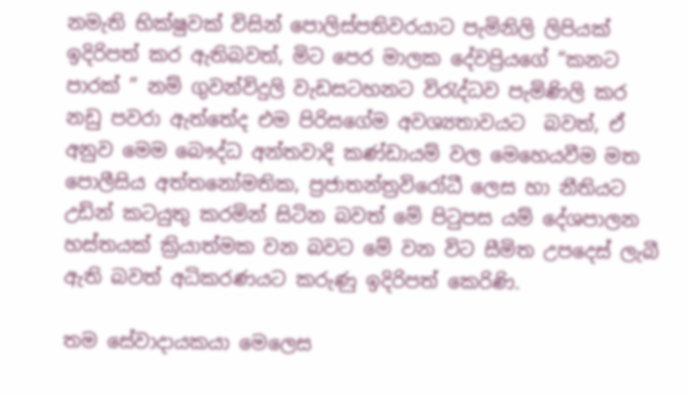නමැති භික්ෂුවක් විසින් පොලිස්පතිවරයාට පැමිනිලි ලිපියක් ඉදිරිපත් කර ඇතිබවත්, මිට පෙර මාලක දේවප්‍රියගේ “කනට පාරක් ” නම් ගුවන්විදුලි වැඩසටහනට විරැද්ධව පැමිණිලි කර නඩු පවරා ඇත්තේද එම පිරිසගේම අවශ්‍යතාවයට  බවත්, ඒ අනුව මෙම බෞද්ධ අන්තවාදි කණ්ඩායම් වල මෙහෙයවීම මත පොලීසිය අත්තනෝමතික, ප්‍රජාතන්ත්‍රවිරෝධී ලෙස හා නීතියට උඩින් කටයුතු කරමින් සිටින බවත් මේ පිටුපස යම් දේශපාලන හස්තයක් ක්‍රියාත්මක වන බවට මේ වන විට සීමිත උපදෙස් ලැබී ඇති බවත් අධිකරණයට කරුණු ඉදිරිපත් කෙරිණි.

තම සේවාදායකයා මෙලෙස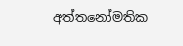අත්තනෝමතික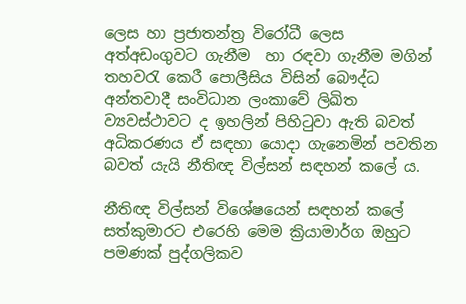ලෙස හා ප්‍රජාතන්ත්‍ර විරෝධී ලෙස අත්අඩංගුවට ගැනීම  හා රඳවා ගැනීම මගින් තහවරැ කෙරී පොලීසිය විසින් බෞද්ධ අන්තවාදී සංවිධාන ලංකාවේ ලිඛිත ව්‍යවස්ථාවට ද ඉහලින් පිහිටුවා ඇති බවත් අධිකරණය ඒ සඳහා යොදා ගැනෙමින් පවතින බවත් යැයි නීතිඥ විල්සන් සඳහන් කලේ ය.

නීතිඥ විල්සන් විශේෂයෙන් සඳහන් කලේ සත්කුමාරට එරෙහි මෙම ක්‍රියාමාර්ග ඔහුට පමණක් පුද්ගලිකව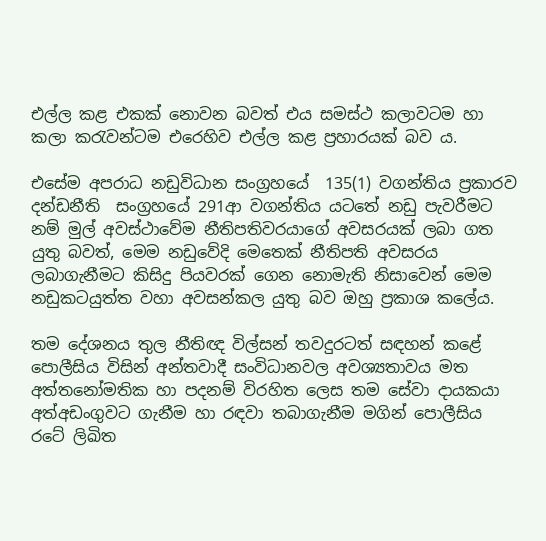එල්ල කළ එකක් නොවන බවත් එය සමස්ථ කලාවටම හා කලා කරැවන්ටම එරෙහිව එල්ල කළ ප්‍රහාරයක් බව ය.

එසේම අපරාධ නඩුවිධාන සංග්‍රහයේ  135(1) වගන්තිය ප්‍රකාරව දන්ඩනීති  සංග්‍රහයේ 291ආ වගන්තිය යටතේ නඩු පැවරීමට නම් මුල් අවස්ථාවේම නීතිපතිවරයාගේ අවසරයක් ලබා ගත යුතු බවත්, මෙම නඩුවේදි මෙතෙක් නීතිපති අවසරය ලබාගැනීමට කිසිදු පියවරක් ගෙන නොමැති නිසාවෙන් මෙම නඩුකටයුත්ත වහා අවසන්කල යුතු බව ඔහු ප්‍රකාශ කලේය.

තම දේශනය තුල නීතිඥ විල්සන් තවදුරටත් සඳහන් කළේ පොලීසිය විසින් අන්තවාදී සංවිධානවල අවශ්‍යතාවය මත අත්තනෝමතික හා පදනම් විරහිත ලෙස තම සේවා දායකයා අත්අඩංගුවට ගැනීම හා රඳවා තබාගැනීම මගින් පොලීසිය රටේ ලිඛිත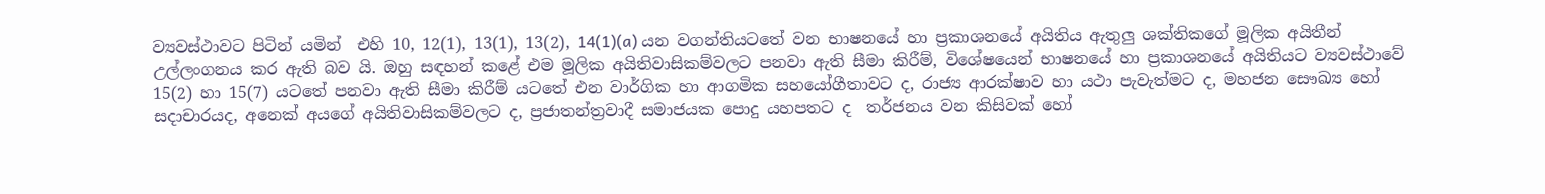ව්‍යවස්ථාවට පිටින් යමින්  එහි 10, 12(1), 13(1), 13(2), 14(1)(a) යන වගන්තියටතේ වන භාෂනයේ හා ප්‍රකාශනයේ අයිතිය ඇතුලු ශක්තිකගේ මූලික අයිතීන් උල්ලංගනය කර ඇති බව යි. ඔහු සඳහන් කළේ එම මූලික අයිතිවාසිකම්වලට පනවා ඇති සීමා කිරීම්, විශේෂයෙන් භාෂනයේ හා ප්‍රකාශනයේ අයිතියට ව්‍යවස්ථාවේ 15(2) හා 15(7) යටතේ පනවා ඇති සීමා කිරීම් යටතේ එන වාර්ගික හා ආගමික සහයෝගීතාවට ද, රාජ්‍ය ආරක්ෂාව හා යථා පැවැත්මට ද, මහජන සෞඛ්‍ය හෝ සදාචාරයද, අනෙක් අයගේ අයිතිවාසිකම්වලට ද, ප්‍රජාතන්ත්‍රවාදී සමාජයක පොදු යහපතට ද  තර්ජනය වන කිසිවක් හෝ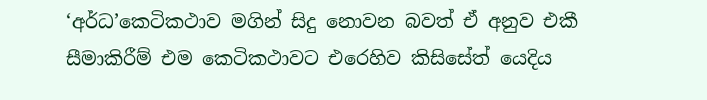‘අර්ධ’කෙටිකථාව මගින් සිදු නොවන බවත් ඒ අනුව එකී සීමාකිරීම් එම කෙටිකථාවට එරෙහිව කිසිසේත් යෙදිය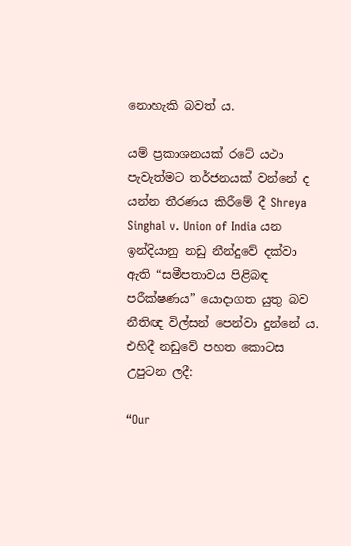නොහැකි බවත් ය.

යම් ප්‍රකාශනයක් රටේ යථා පැවැත්මට තර්ජනයක් වන්නේ ද යන්න තීරණය කිරීමේ දී Shreya Singhal v. Union of India යන ඉන්දියානු නඩු නීන්දුවේ දක්වා ඇති “සමීපතාවය පිළිබඳ පරීක්ෂණය” යොදාගත යුතු බව නීතිඥ විල්සන් පෙන්වා දුන්නේ ය. එහිදී නඩුවේ පහත කොටස උපුටන ලදී:

“Our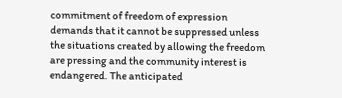commitment of freedom of expression demands that it cannot be suppressed unless the situations created by allowing the freedom are pressing and the community interest is endangered. The anticipated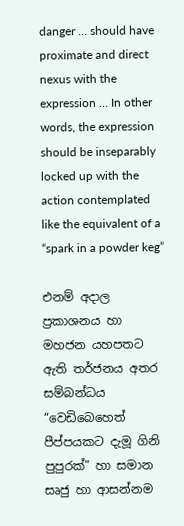danger … should have proximate and direct nexus with the expression … In other words, the expression should be inseparably locked up with the action contemplated like the equivalent of a “spark in a powder keg”

එනම් අදාල ප්‍රකාශනය හා මහජන යහපතට ඇති තර්ජනය අතර සම්බන්ධය “වෙඩිබෙහෙත් පීප්පයකට දැමූ ගිනි පුපුරක්” හා සමාන සෘජු හා ආසන්නම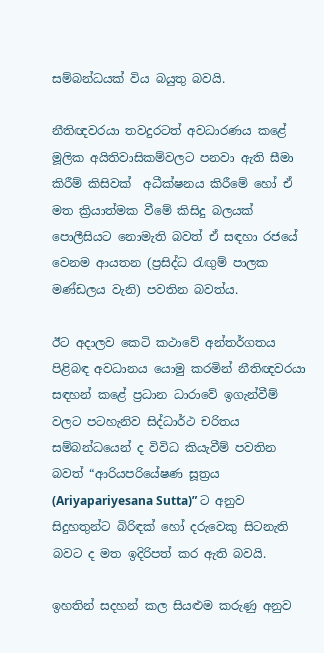සම්බන්ධයක් විය බයුතු බවයි.

නීතිඥවරයා තවදුරටත් අවධාරණය කළේ මූලික අයිතිවාසිකම්වලට පනවා ඇති සීමා කිරීම් කිසිවක්  අධීක්ෂනය කිරීමේ හෝ ඒ මත ක්‍රියාත්මක වීමේ කිසිදු බලයක් පොලීසියට නොමැති බවත් ඒ සඳහා රජයේ වෙනම ආයතන (ප්‍රසිද්ධ රැඟුම් පාලක මණ්ඩලය වැනි) පවතින බවත්ය.

ඊට අදාලව කෙටි කථාවේ අන්තර්ගතය පිළිබඳ අවධානය යොමු කරමින් නීතිඥවරයා සඳහන් කළේ ප්‍රධාන ධාරාවේ ඉගැන්වීම් වලට පටහැනිව සිද්ධාර්ථ චරිතය සම්බන්ධයෙන් ද විවිධ කියැවීම් පවතින බවත් “ආරියපරියේෂණ සූත්‍රය (Ariyapariyesana Sutta)” ට අනුව සිදුහතුන්ට බිරිඳක් හෝ දරුවෙකු සිටනැති බවට ද මත ඉදිරිපත් කර ඇති බවයි.

ඉහතින් සදහන් කල සියළුම කරුණු අනුව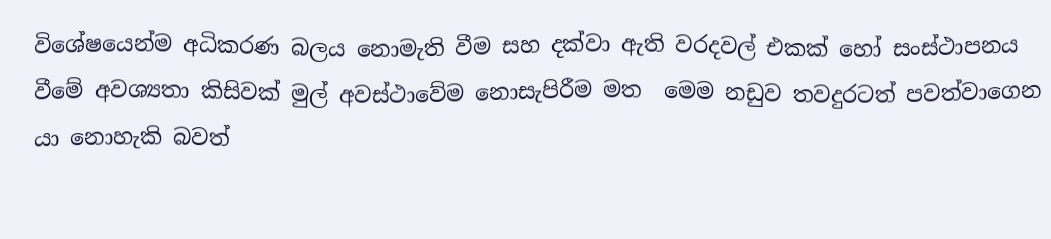විශේෂයෙන්ම අධිකරණ බලය නොමැති වීම සහ දක්වා ඇති වරදවල් එකක් හෝ සංස්ථාපනය වීමේ අවශ්‍යතා කිසිවක් මුල් අවස්ථාවේම නොසැපිරීම මත  මෙම නඩුව තවදුරටත් පවත්වාගෙන යා නොහැකි බවත්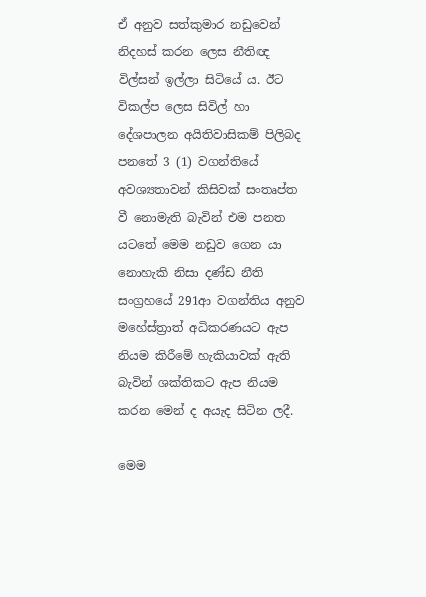ඒ අනුව සත්කුමාර නඩුවෙන් නිදහස් කරන ලෙස නීතිඥ විල්සන් ඉල්ලා සිටියේ ය. ඊට විකල්ප ලෙස සිවිල් හා දේශපාලන අයිතිවාසිකම් පිලිබද පනතේ 3 (1) වගන්තියේ අවශ්‍යතාවන් කිසිවක් සංතෘප්ත වී නොමැති බැවින් එම පනත යටතේ මෙම නඩුව ගෙන යා නොහැකි නිසා දණ්ඩ නීති සංග්‍රහයේ 291ආ වගන්තිය අනුව මහේස්ත්‍රාත් අධිකරණයට ඇප නියම කිරීමේ හැකියාවක් ඇති බැවින් ශක්තිකට ඇප නියම කරන මෙන් ද අයැද සිටින ලදී.

මෙම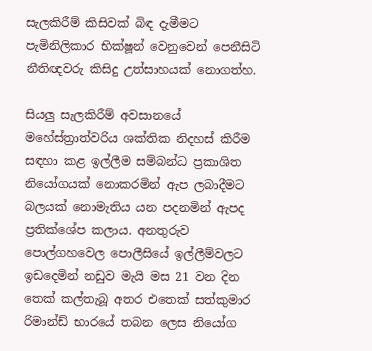සැලකිරීම් කිසිවක් බිඳ දැමීමට පැමිනිලිකාර භික්ෂූන් වෙනුවෙන් පෙනීසිටි නීතිඥවරු කිසිදු උත්සාහයක් නොගත්හ.

සියලු සැලකිරීම් අවසානයේ මහේස්ත්‍රාත්වරිය ශක්තික නිදහස් කිරීම සඳහා කළ ඉල්ලීම සම්බන්ධ ප්‍රකාශිත නියෝගයක් නොකරමින් ඇප ලබාදීමට බලයක් නොමැතිය යන පදනමින් ඇපද ප්‍රතික්ශේප කලාය. අනතුරුව පොල්ගහවෙල පොලීසියේ ඉල්ලීම්වලට ඉඩදෙමින් නඩුව මැයි මස 21 වන දින තෙක් කල්තැබූ අතර එතෙක් සත්කුමාර රිමාන්ඩ් භාරයේ තබන ලෙස නියෝග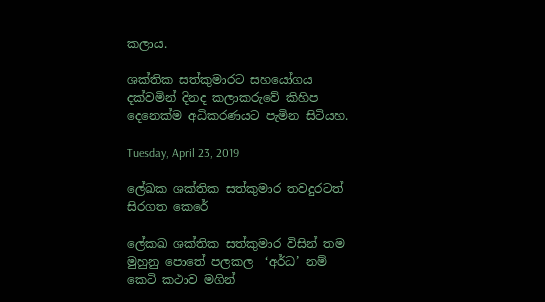කලාය.

ශක්තික සත්කුමාරට සහයෝගය දක්වමින් දිනද කලාකරුවේ කිහිප දෙනෙක්ම අධිකරණයට පැමින සිටියහ.

Tuesday, April 23, 2019

ලේඛක ශක්තික සත්කුමාර තවදුරටත් සිරගත කෙරේ

ලේකඛ ශක්තික සත්කුමාර විසින් තම මුහුනු පොතේ පලකල  ‘අර්ධ’ නම් කෙටි කථාව මගින්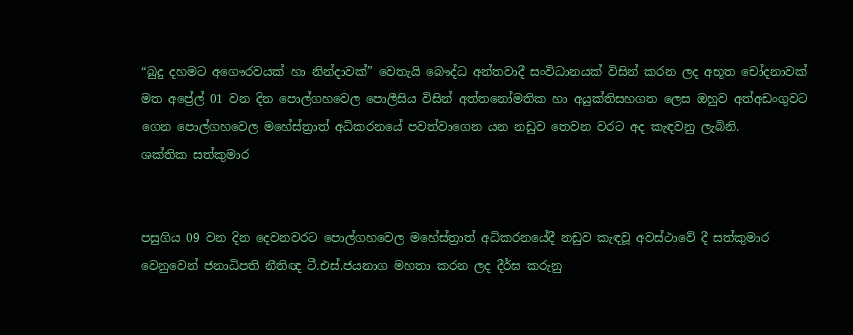“බුදු දහමට අගෞරවයක් හා නින්දාවක්” වෙතැයි බෞද්ධ අන්තවාදී සංවිධානයක් විසින් කරන ලද අභූත චෝදනාවක් මත අප්‍රේල් 01 වන දින පොල්ගහවෙල පොලීසිය විසින් අත්තනෝමතික හා අයුක්තිසහගත ලෙස ඔහුව අත්අඩංගුවට ගෙන පොල්ගහවෙල මහේස්ත්‍රාත් අධිකරනයේ පවත්වාගෙන යන නඩුව තෙවන වරට අද කැඳවනු ලැබිනි.
ශක්තික සත්කුමාර


පසුගිය 09 වන දින දෙවනවරට පොල්ගහවෙල මහේස්ත්‍රාත් අධිකරනයේදී නඩුව කැඳවූ අවස්ථාවේ දී සත්කුමාර වෙනුවෙන් ජනාධිපති නීතිඥ ටී.එස්.ජයනාග මහතා කරන ලද දීර්ඝ කරුනු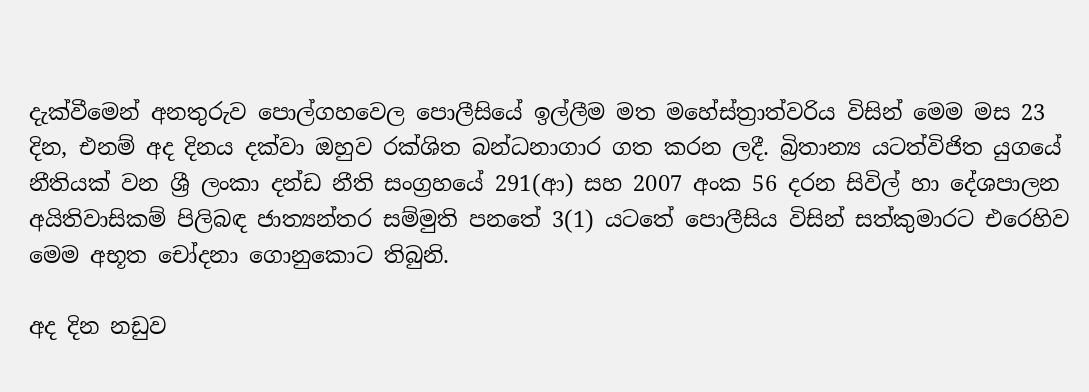දැක්වීමෙන් අනතුරුව පොල්ගහවෙල පොලීසියේ ඉල්ලීම මත මහේස්ත්‍රාත්වරිය විසින් මෙම මස 23 දින, එනම් අද දිනය දක්වා ඔහුව රක්ශිත බන්ධනාගාර ගත කරන ලදී. බ්‍රිතාන්‍ය යටත්විජිත යුගයේ නීතියක් වන ශ්‍රී ලංකා දන්ඩ නීති සංග්‍රහයේ 291(ආ) සහ 2007 අංක 56 දරන සිවිල් හා දේශපාලන අයිතිවාසිකම් පිලිබඳ ජාත්‍යන්තර සම්මුති පනතේ 3(1) යටතේ පොලීසිය විසින් සත්කුමාරට එරෙහිව මෙම අභූත චෝදනා ගොනුකොට තිබුනි.

අද දින නඩුව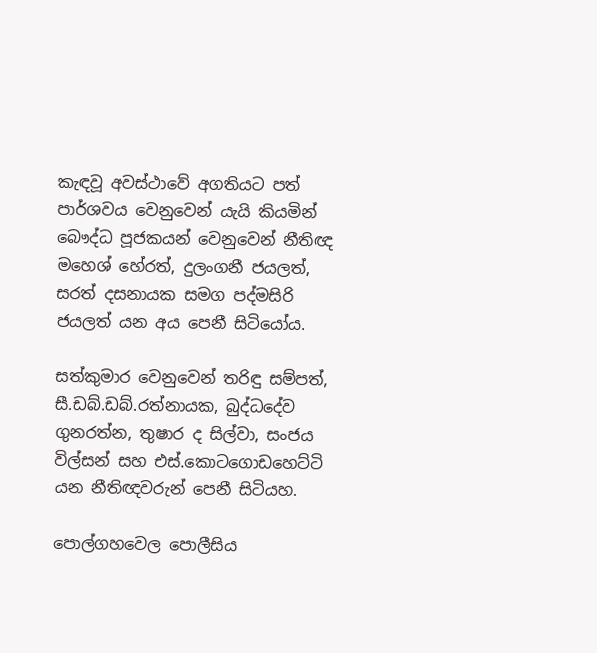කැඳවූ අවස්ථාවේ අගතියට පත් පාර්ශවය වෙනුවෙන් යැයි කියමින් බෞද්ධ පූජකයන් වෙනුවෙන් නීතිඥ මහෙශ් හේරත්, දුලංගනී ජයලත්,  සරත් දසනායක සමග පද්මසිරි ජයලත් යන අය පෙනී සිටියෝය.

සත්කුමාර වෙනුවෙන් තරිඳු සම්පත්, සී.ඩබ්.ඩබ්.රත්නායක, බුද්ධදේව ගුනරත්න, තුෂාර ද සිල්වා, සංජය විල්සන් සහ එස්.කොටගොඩහෙට්ටි යන නීතිඥවරුන් පෙනී සිටියහ.

පොල්ගහවෙල පොලීසිය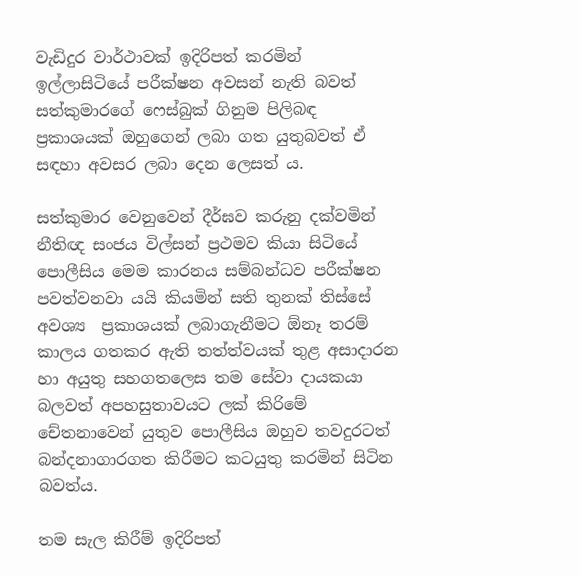වැඩිදුර වාර්ථාවක් ඉදිරිපත් කරමින් ඉල්ලාසිටියේ පරීක්ෂන අවසන් නැති බවත්  සත්කුමාරගේ ෆෙස්බුක් ගිනුම පිලිබඳ ප්‍රකාශයක් ඔහුගෙන් ලබා ගත යුතුබවත් ඒ සඳහා අවසර ලබා දෙන ලෙසත්‍ ය.

සත්කුමාර වෙනුවෙන් දීර්ඝව කරුනු දක්වමින් නීතිඥ සංජය විල්සන් ප්‍රථමව කියා සිටියේ පොලීසිය මෙම කාරනය සම්බන්ධව පරීක්ෂන පවත්වනවා යයි කියමින් සති තුනක් තිස්සේ අවශ්‍ය  ප්‍රකාශයක් ලබාගැනීමට ඕනෑ තරම් කාලය ගතකර ඇති තත්ත්වයක් තුළ අසාදාරන හා අයුතු සහගතලෙස තම සේවා දායකයා බලවත් අපහසුතාවයට ලක් කිරිමේ චේතනාවෙන් යුතුව පොලීසිය ඔහුව තවදුරටත් බන්දනාගාරගත කිරීමට කටයුතු කරමින් සිටින බවත්ය.

තම සැල කිරීම් ඉදිරිපත්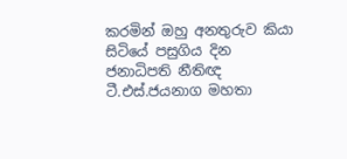කරමින් ඔහු අනතුරුව කියා සිටියේ පසුගිය දින ජනාධිපති නීතිඥ ටී.එස්.ජයනාග මහතා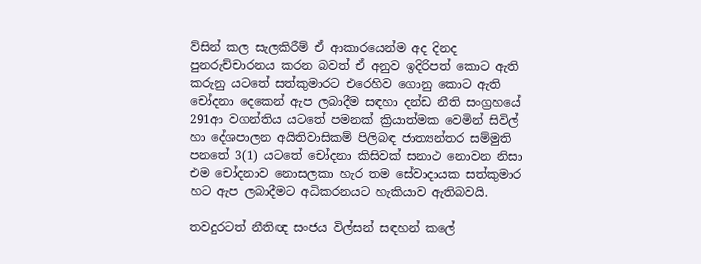ව්සින් කල සැලකිරීම් ඒ ආකාරයෙන්ම අද දිනද පුනරුච්චාරනය කරන බවත් ඒ අනුව ඉදිරිපත් කොට ඇති කරුනු යටතේ සත්කුමාරට එරෙහිව ගොනු කොට ඇති චෝදනා දෙකෙන් ඇප ලබාදීම සඳහා දන්ඩ නීති සංග්‍රහයේ 291ආ වගන්තිය යටතේ පමනක් ක්‍රියාත්මක වෙමින් සිවිල් හා දේශපාලන අයිතිවාසිකම් පිලිබඳ ජාත්‍යන්තර සම්මුති පනතේ 3(1) යටතේ චෝදනා කිසිවක් සනාථ නොවන නිසා එම චෝදනාව නොසලකා හැර තම සේවාදායක සත්කුමාර හට ඇප ලබාදීමට අධිකරනයට හැකියාව ඇතිබවයි.

තවදුරටත් නීතිඥ සංජය විල්සන් සඳහන් කලේ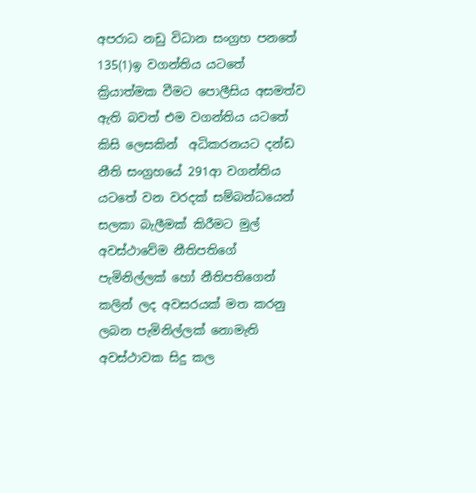අපරාධ නඩු විධාන සංග්‍රහ පනතේ 135(1)ඉ වගන්තිය යටතේ ක්‍රියාත්මක වීමට පොලීසිය අසමත්ව ඇති බවත් එම වගන්තිය යටතේ කිසි ලෙසකින්  අධිකරනයට දන්ඩ නීති සංග්‍රහයේ 291ආ වගන්තිය යටතේ වන වරදක් සම්බන්ධයෙන් සලකා බැලීමක් කිරීමට මුල් අවස්ථාවේම නීතිපතිගේ පැමිනිල්ලක් හෝ නීතිපතිගෙන් කලින් ලද අවසරයක් මත කරනු ලබන පැමිනිල්ලක් නොමැති අවස්ථාවක සිදු කල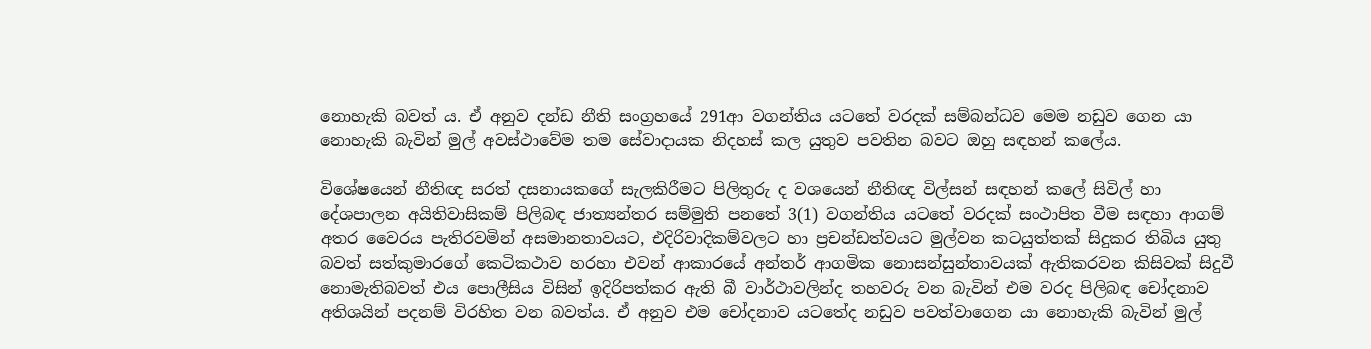නොහැකි බවත්‍ ය. ඒ අනුව දන්ඩ නීති සංග්‍රහයේ 291ආ වගන්තිය යටතේ වරදක් සම්බන්ධව මෙම නඩුව ගෙන යා නොහැකි බැවින් මුල් අවස්ථාවේම තම සේවාදායක නිදහස් කල යුතුව පවතින බවට ඔහු සඳහන් කලේය.

විශේෂයෙන් නීතිඥ සරත් දසනායකගේ සැලකිරීමට පිලිතුරු ද වශයෙන් නීතිඥ විල්සන් සඳහන් කලේ සිවිල් හා දේශපාලන අයිතිවාසිකම් පිලිබඳ ජාත්‍යන්තර සම්මුති පනතේ 3(1) වගන්තිය යටතේ වරදක් සංථාපිත වීම සඳහා ආගම් අතර වෛරය පැතිරවමින් අසමානතාවයට, එදිරිවාදිකම්වලට හා ප්‍රචන්ඩත්වයට මුල්වන කටයුත්තක් සිදුකර තිබිය යුතු බවත් සත්කුමාරගේ කෙටිකථාව හරහා එවන් ආකාරයේ අන්තර් ආගමික නොසන්සුන්තාවයක් ඇතිකරවන කිසිවක් සිදුවී නොමැතිබවත් එය පොලීසිය විසින් ඉදිරිපත්කර ඇති බී වාර්ථාවලින්ද තහවරු වන බැවින් එම වරද පිලිබඳ චෝදනාව අතිශයින් පදනම් විරහිත වන බවත්ය. ඒ අනුව එම චෝදනාව යටතේද නඩුව පවත්වාගෙන යා නොහැකි බැවින් මුල්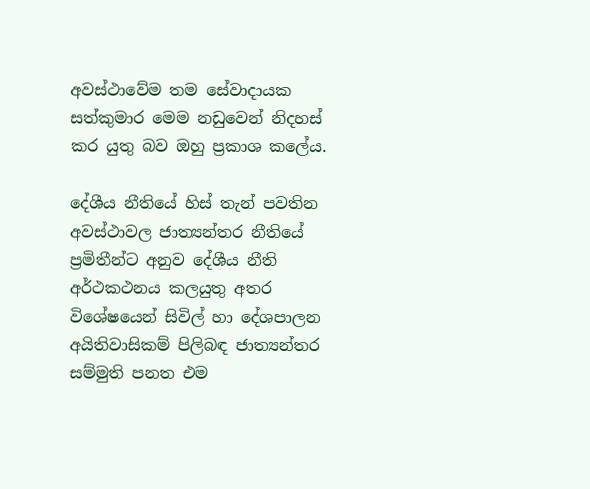අවස්ථාවේම තම සේවාදායක සත්කුමාර මෙම නඩුවෙන් නිදහස් කර යුතු බව ඔහු ප්‍රකාශ කලේය.

දේශීය නීතියේ හිස් තැන් පවතින අවස්ථාවල ජාත්‍යන්තර නීතියේ ප්‍රමිතීන්ට අනුව දේශීය නීති අර්ථකථනය කලයුතු අතර  විශේෂයෙන් සිවිල් හා දේශපාලන අයිතිවාසිකම් පිලිබඳ ජාත්‍යන්තර සම්මුති පනත එම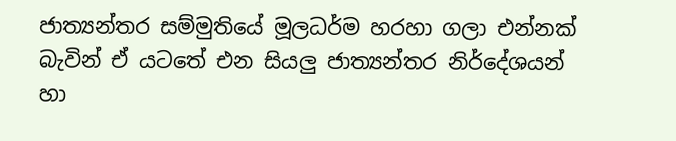ජාත්‍යන්තර සම්මුතියේ මූලධර්ම හරහා ගලා එන්නක් බැවින් ඒ යටතේ එන සියලු ජාත්‍යන්තර නිර්දේශයන් හා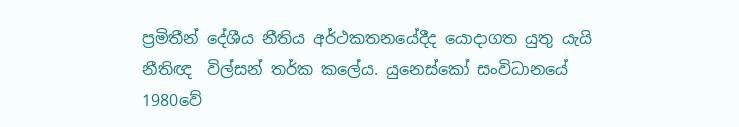ප්‍රමිතීන් දේශීය නීතිය අර්ථකතනයේදීද යොදාගත යුතු යැයි නීතිඥ  විල්සන් තර්ක කලේය. යුනෙස්කෝ සංවිධානයේ 1980වේ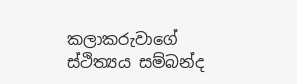කලාකරුවාගේ ස්ථිත්‍යය සම්බන්ද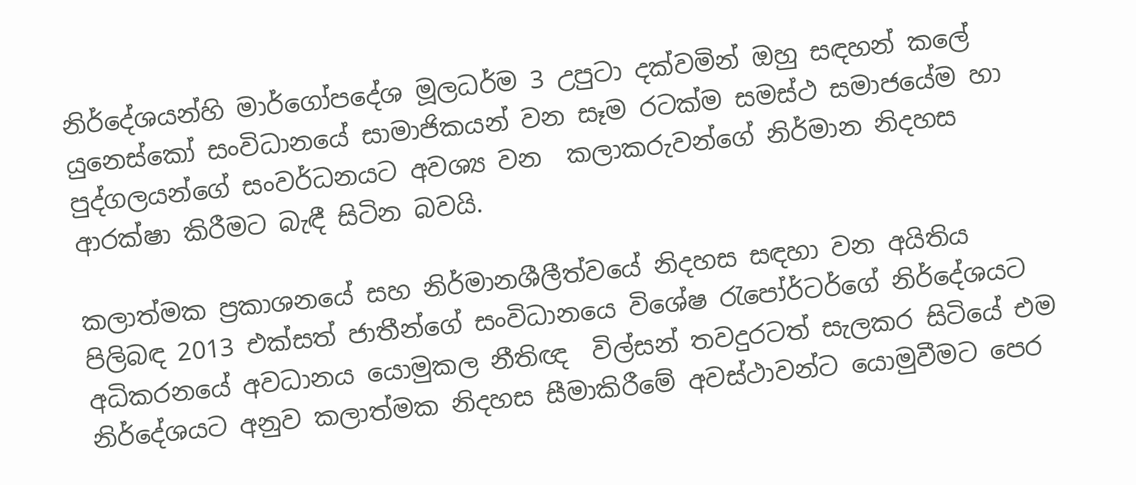නිර්දේශයන්හි මාර්ගෝපදේශ මූලධර්ම 3 උපුටා දක්වමින් ඔහු සඳහන් කලේ යුනෙස්කෝ සංවිධානයේ සාමාජිකයන් වන සෑම රටක්ම සමස්ථ සමාජයේම හා පුද්ගලයන්ගේ සංවර්ධනයට අවශ්‍ය වන  කලාකරුවන්ගේ නිර්මාන නිදහස ආරක්ෂා කිරීමට බැඳී සිටින බවයි.

කලාත්මක ප්‍රකාශනයේ සහ නිර්මානශීලීත්වයේ නිදහස සඳහා වන අයිතිය පිලිබඳ 2013 එක්සත් ජාතීන්ගේ සංවිධානයෙ විශේෂ රැපෝර්ටර්ගේ නිර්දේශයට අධිකරනයේ අවධානය යොමුකල නීතිඥ  විල්සන් තවදුරටත් සැලකර සිටියේ එම නිර්දේශයට අනුව කලාත්මක නිදහස සීමාකිරීමේ අවස්ථාවන්ට යොමුවීමට පෙර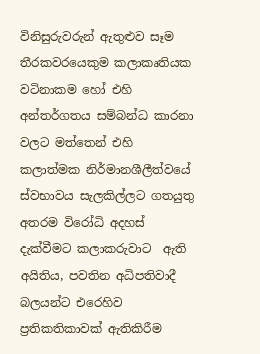විනිසුරුවරුන් ඇතුළුව සෑම තීරකවරයෙකුම කලාකෘතියක වටිනාකම හෝ එහි අන්තර්ගතය සම්බන්ධ කාරනා වලට මත්තෙන් එහි කලාත්මක නිර්මානශීලීත්වයේ ස්වභාවය සැලකිල්ලට ගතයුතු අතරම විරෝධි අදහස් දැක්වීමට කලාකරුවාට  ඇති අයිතිය, පවතින අධිපතිවාදී බලයන්ට එරෙහිව ප්‍රතිකතිකාවක් ඇතිකිරීම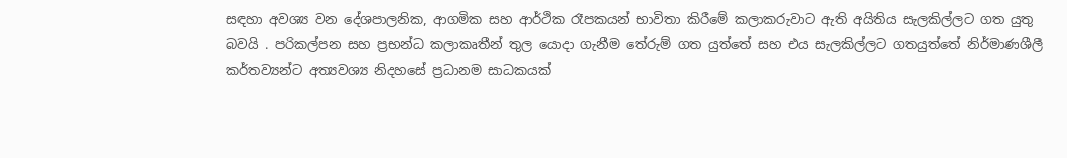සඳහා අවශ්‍ය වන දේශපාලනික, ආගමික සහ ආර්ථික රෑපකයන් භාවිතා කිරීමේ කලාකරුවාට ඇති අයිතිය සැලකිල්ලට ගත යුතු බවයි . පරිකල්පන සහ ප්‍රභන්ධ කලාකෘතීන් තුල යොදා ගැනීම තේරුම් ගත යුත්තේ සහ එය සැලකිල්ලට ගතයුත්තේ නිර්මාණශීලී කර්තව්‍යන්ට අත්‍යවශ්‍ය නිදහසේ ප්‍රධානම සාධකයක්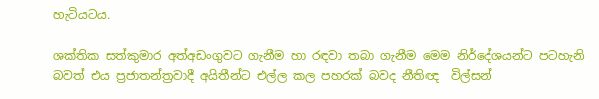හැටියටය.

ශක්තික සත්කුමාර අත්අඩංගුවට ගැනීම හා රඳවා තබා ගැනීම මෙම නිර්දේශයන්ට පටහැනි බවත් එය ප්‍රජාතන්ත්‍රවාදී අයිතීන්ට එල්ල කල පහරක් බවද නීතිඥ  විල්සන්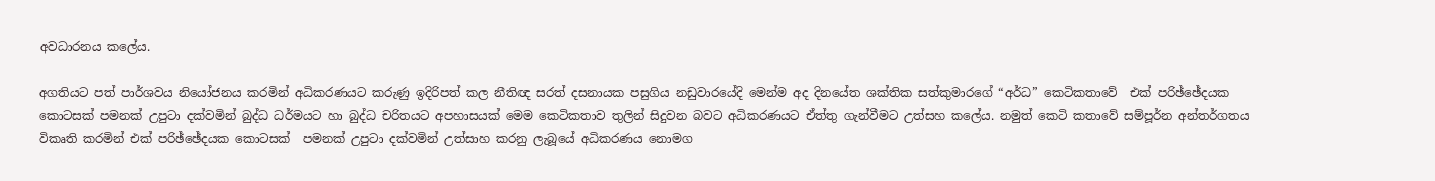අවධාරනය කලේය.

අගතියට පත් පාර්ශවය නියෝජනය කරමින් අධිකරණයට කරුණු ඉදිරිපත් කල නීතිඥ සරත් දසනායක පසුගිය නඩුවාරයේදි මෙන්ම අද දිනයේත ශක්තික සත්කුමාරගේ “අර්ධ” කෙටිකතාවේ  එක් පරිඡ්ඡේදයක කොටසක් පමනක් උපුටා දක්වමින් බුද්ධ ධර්මයට හා බුද්ධ චරිතයට අපහාසයක් මෙම කෙටිකතාව තුලින් සිදුවන බවට අධිකරණයට ඒත්තු ගැන්වීමට උත්සහ කලේය. නමුත් කෙටි කතාවේ සම්පූර්න අන්තර්ගතය විකෘති කරමින් එක් පරිඡ්ඡේදයක කොටසක්  පමනක් උපුටා දක්වමින් උත්සාහ කරනු ලැබූයේ අධිකරණය නොමග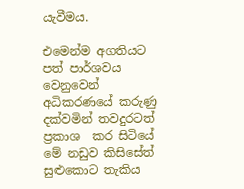යැවීමය.

එමෙන්ම අගතියට පත් පාර්ශවය වෙනුවෙන් අධිකරණයේ කරුණු දක්වමින් තවදුරටත් ප්‍රකාශ  කර සිටියේ මේ නඩුව කිසිසේත් සුළුකොට තැකිය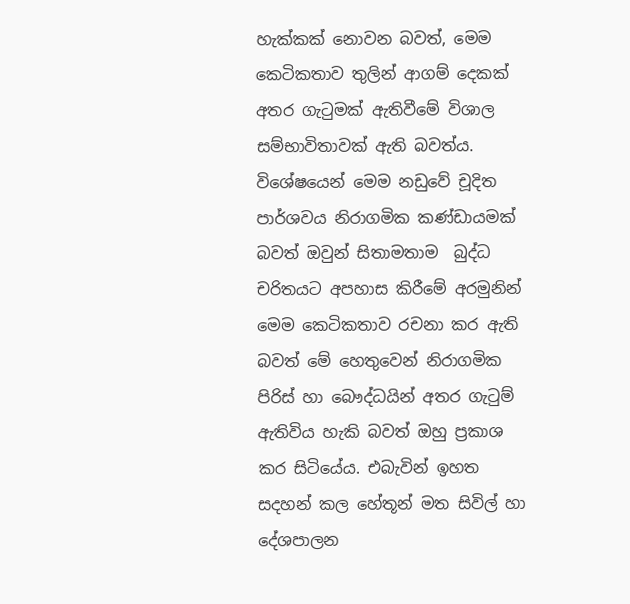හැක්කක් නොවන බවත්, මෙම කෙටිකතාව තුලින් ආගම් දෙකක් අතර ගැටුමක් ඇතිවීමේ විශාල සම්භාවිතාවක් ඇති බවත්ය. විශේෂයෙන් මෙම නඩුවේ චූදිත පාර්ශවය නිරාගමික කණ්ඩායමක් බවත් ඔවුන් සිතාමතාම  බුද්ධ චරිතයට අපහාස කිරීමේ අරමුනින් මෙම කෙටිකතාව රචනා කර ඇති බවත් මේ හෙතුවෙන් නිරාගමික පිරිස් හා බෞද්ධයින් අතර ගැටුම් ඇතිවිය හැකි බවත් ඔහු ප්‍රකාශ කර සිටියේය. එබැවින් ඉහත සදහන් කල හේතූන් මත සිවිල් හා දේශපාලන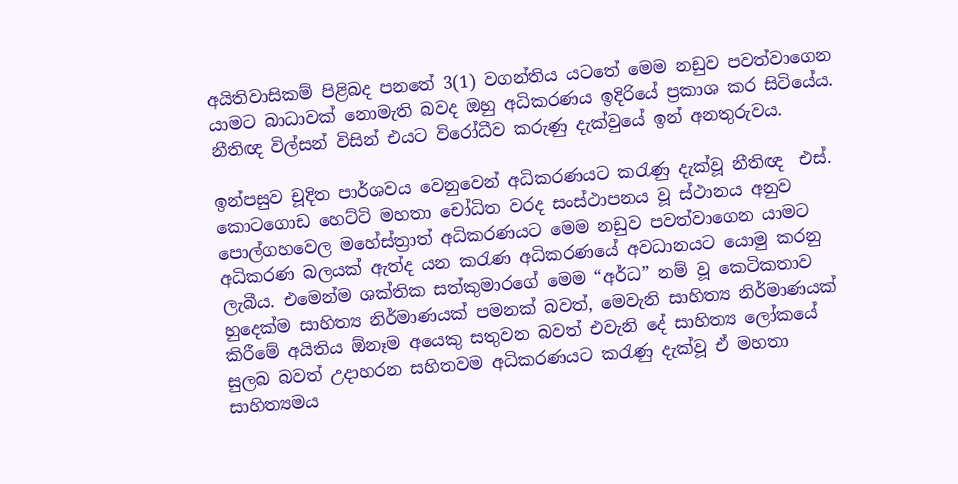අයිතිවාසිකම් පිළිබද පනතේ 3(1) වගන්තිය යටතේ මෙම නඩුව පවත්වාගෙන යාමට බාධාවක් නොමැති බවද ඔහු අධිකරණය ඉදිරියේ ප්‍රකාශ කර සිටියේය. නීතිඥ විල්සන් විසින් එයට විරෝධීව කරුණු දැක්වුයේ ඉන් අනතුරුවය.

ඉන්පසුව චූදිත පාර්ශවය වෙනුවෙන් අධිකරණයට කරැණු දැක්වූ නීතිඥ  එස්. කොටගොඩ හෙට්ටි මහතා චෝධිත වරද සංස්ථාපනය වූ ස්ථානය අනුව පොල්ගහවෙල මහේස්ත්‍රාත් අධිකරණයට මෙම නඩුව පවත්වාගෙන යාමට අධිකරණ බලයක් ඇත්ද යන කරැණ අධිකරණයේ අවධානයට යොමු කරනු ලැබීය. එමෙන්ම ශක්තික සත්කුමාරගේ මෙම “අර්ධ” නම් වූ කෙටිකතාව හුදෙක්ම සාහිත්‍ය නිර්මාණයක් පමනක් බවත්, මෙවැනි සාහිත්‍ය නිර්මාණයක් කිරීමේ අයිතිය ඕනෑම අයෙකු සතුවන බවත් එවැනි දේ සාහිත්‍ය ලෝකයේ සුලබ බවත් උදාහරන සහිතවම අධිකරණයට කරැණු දැක්වූ ඒ මහතා සාහිත්‍යමය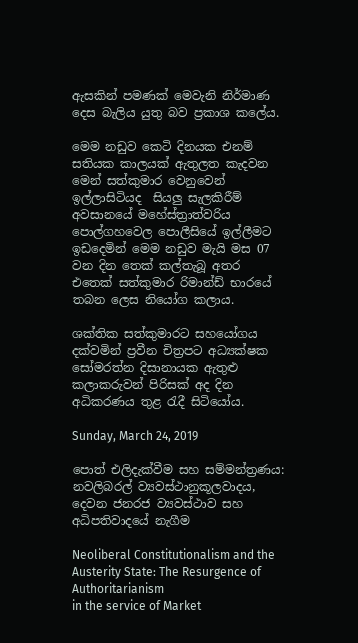ඇසකින් පමණක් මෙවැනි නිර්මාණ දෙස බැලිය යුතු බව ප්‍රකාශ කලේය.

මෙම නඩුව කෙටි දිනයක එනම් සතියක කාලයක් ඇතුලත කැදවන මෙන් සත්කුමාර වෙනුවෙන් ඉල්ලාසිටියද  සියලු සැලකිරීම් අවසානයේ මහේස්ත්‍රාත්වරිය පොල්ගහවෙල පොලීසියේ ඉල්ලීමට ඉඩදෙමින් මෙම නඩුව මැයි මස 07 වන දින තෙක් කල්තැබූ අතර එතෙක් සත්කුමාර රිමාන්ඩ් භාරයේ තබන ලෙස නියෝග කලාය.

ශක්තික සත්කුමාරට සහයෝගය දක්වමින් ප්‍රවීන චිත්‍රපට අධ්‍යක්ෂක සෝමරත්න දිසානායක ඇතුළු කලාකරුවන් පිරිසක් අද දින අධිකරණය තුළ රැදී සිටියෝය.

Sunday, March 24, 2019

පොත් එලිදැක්වීම සහ සම්මන්ත්‍රණය: නවලිබරල් ව්‍යවස්ථානුකූලවාදය, දෙවන ජනරජ ව්‍යවස්ථාව සහ අධිපතිවාදයේ නැගීම

Neoliberal Constitutionalism and the Austerity State: The Resurgence of Authoritarianism
in the service of Market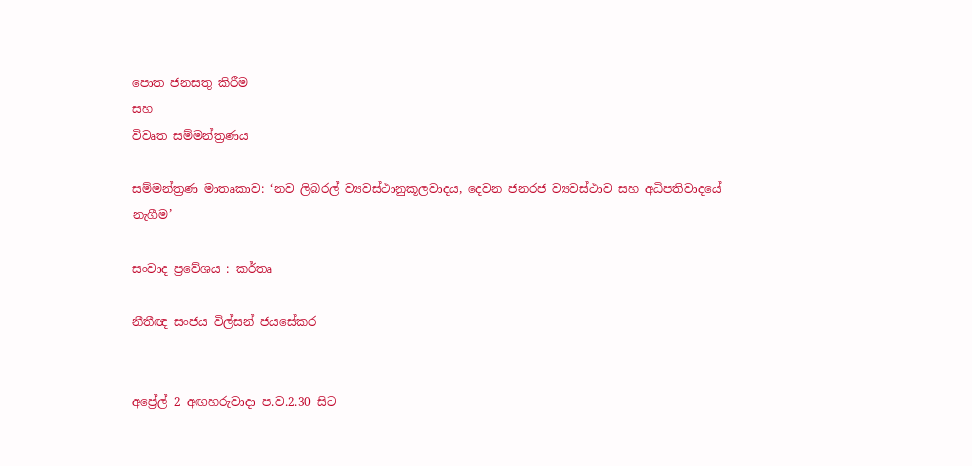පොත ජනසතු කිරීම
සහ
විවෘත සම්මන්ත්‍රණය

සම්මන්ත්‍රණ මාතෘකාව: ‘නව ලිබරල් ව්‍යවස්ථානුකූලවාදය, දෙවන ජනරජ ව්‍යවස්ථාව සහ අධිපතිවාදයේ නැගීම’

සංවාද ප්‍රවේශය : කර්තෘ

නීතීඥ සංජය විල්සන් ජයසේකර


අප්‍රේල් 2 අඟහරුවාදා ප.ව.2.30 සිට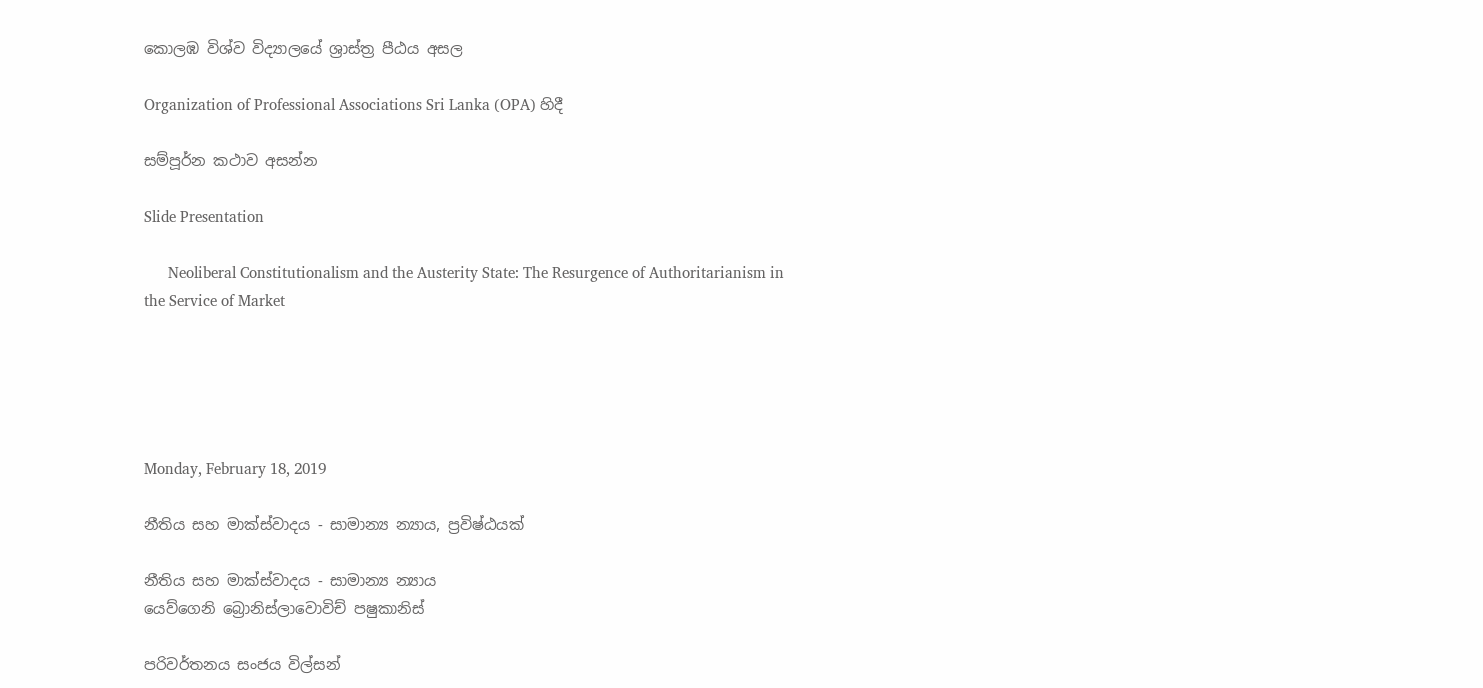කොලඹ විශ්ව විද්‍යාලයේ ශ්‍රාස්ත්‍ර පීඨය අසල

Organization of Professional Associations Sri Lanka (OPA) හිදී

සම්පූර්න කථාව අසන්න

Slide Presentation

      Neoliberal Constitutionalism and the Austerity State: The Resurgence of Authoritarianism in the Service of Market





Monday, February 18, 2019

නීතිය සහ මාක්ස්වාදය - සාමාන්‍ය න්‍යාය, ප්‍රවිෂ්ඨයක්

නීතිය සහ මාක්ස්වාදය - සාමාන්‍ය න්‍යාය
යෙව්ගෙනි බ්‍රොනිස්ලාවොවිච් පෂුකානිස්

පරිවර්තනය සංජය විල්සන්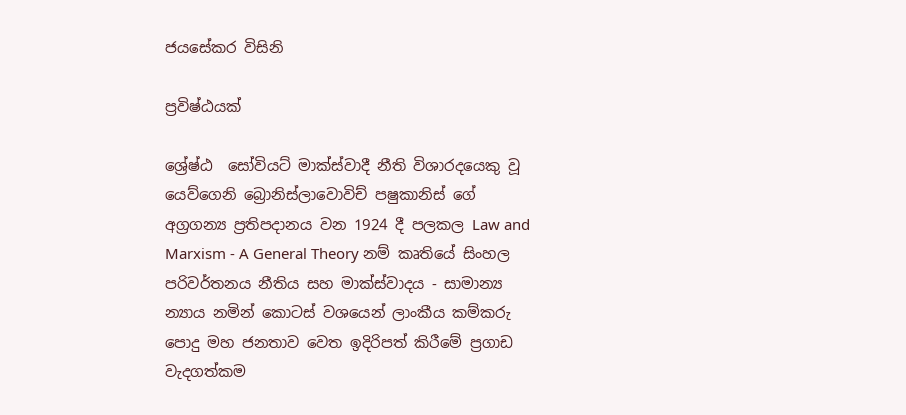ජයසේකර විසිනි

ප්‍රවිෂ්ඨයක්

ශ්‍රේෂ්ඨ  සෝවියට් මාක්ස්වාදී නීති විශාරදයෙකු වූ යෙව්ගෙනි බ්‍රොනිස්ලාවොවිච් පෂුකානිස් ගේ අග්‍රගන්‍ය ප්‍රතිපදානය වන 1924 දී පලකල Law and Marxism - A General Theory නම් කෘතියේ සිංහල පරිවර්තනය නීතිය සහ මාක්ස්වාදය - සාමාන්‍ය න්‍යාය නමින් කොටස් වශයෙන් ලාංකීය කම්කරු පොදු මහ ජනතාව වෙත ඉදිරිපත් කිරීමේ ප්‍රගාඩ වැදගත්කම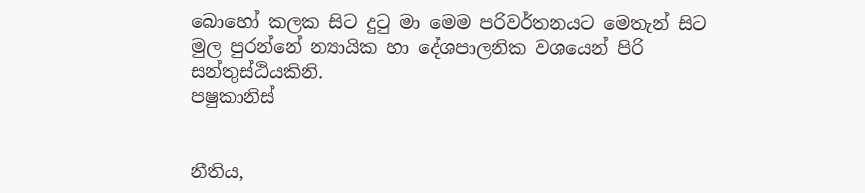බොහෝ කලක සිට දුටු මා මෙම පරිවර්තනයට මෙතැන් සිට මුල පුරන්නේ න්‍යායික හා දේශපාලනික වශයෙන් පිරි සන්තුස්ඨියකිනි.
පෂුකානිස්


නීතිය,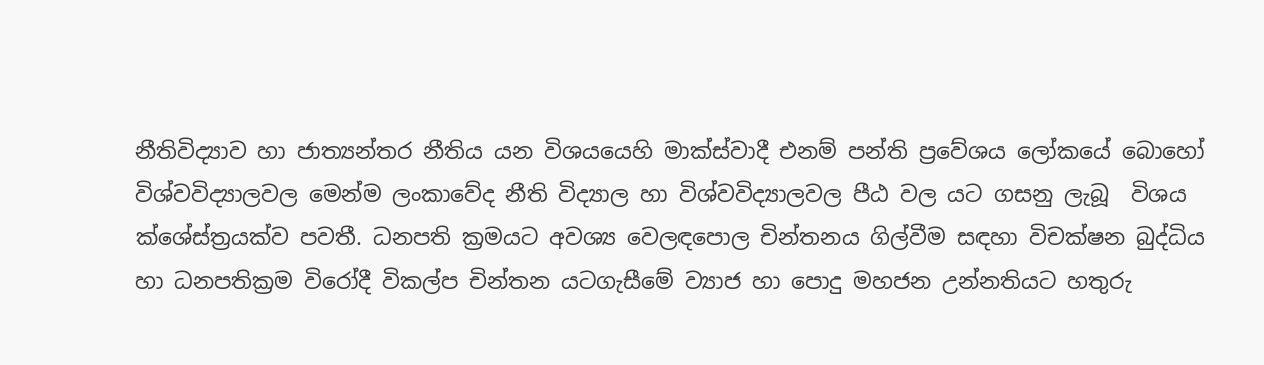නීතිවිද්‍යාව හා ජාත්‍යන්තර නීතිය යන විශයයෙහි මාක්ස්වාදී එනම් පන්ති ප්‍රවේශය ලෝකයේ බොහෝ විශ්වවිද්‍යාලවල මෙන්ම ලංකාවේද නීති විද්‍යාල හා විශ්වවිද්‍යාලවල පීඨ වල යට ගසනු ලැබූ  විශය ක්ශේස්ත්‍රයක්ව පවතී. ධනපති ක්‍රමයට අවශ්‍ය වෙලඳපොල චින්තනය ගිල්වීම සඳහා විචක්ෂන බුද්ධිය හා ධනපතික්‍රම විරෝදී විකල්ප චින්තන යටගැසීමේ ව්‍යාජ හා පොදු මහජන උන්නතියට හතුරු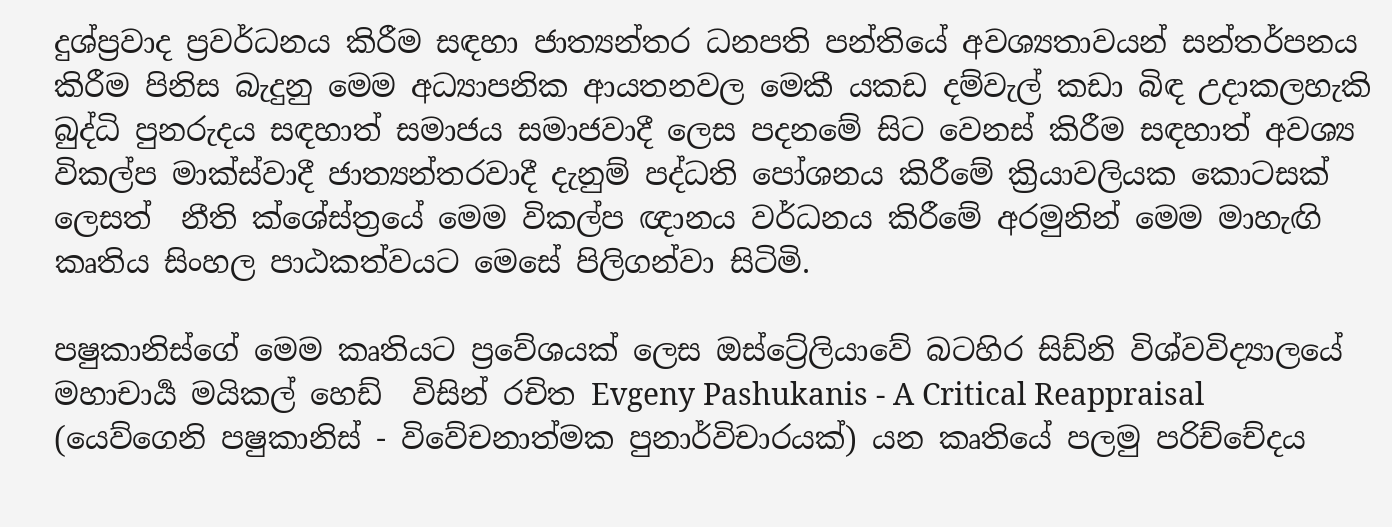දුශ්ප්‍රවාද ප්‍රවර්ධනය කිරීම සඳහා ජාත්‍යන්තර ධනපති පන්තියේ අවශ්‍යතාවයන් සන්තර්පනය කිරීම පිනිස බැදුනු මෙම අධ්‍යාපනික ආයතනවල මෙකී යකඩ දම්වැල් කඩා බිඳ උදාකලහැකි බුද්ධි පුනරුදය සඳහාත් සමාජය සමාජවාදී ලෙස පදනමේ සිට වෙනස් කිරීම සඳහාත් අවශ්‍ය විකල්ප මාක්ස්වාදී ජාත්‍යන්තරවාදී දැනුම් පද්ධති පෝශනය කිරීමේ ක්‍රියාවලියක කොටසක් ලෙසත්  නීති ක්ශේස්ත්‍රයේ මෙම විකල්ප ඥානය වර්ධනය කිරීමේ අරමුනින් මෙම මාහැඟි කෘතිය සිංහල පාඨකත්වයට මෙසේ පිලිගන්වා සිටිමි.

පෂුකානිස්ගේ මෙම කෘතියට ප්‍රවේශයක් ලෙස ඔස්ට්‍රේලියාවේ බටහිර සිඩ්නි විශ්වවිද්‍යාලයේ මහාචාර්‍ය මයිකල් හෙඩ්  විසින් රචිත Evgeny Pashukanis - A Critical Reappraisal (යෙව්ගෙනි පෂුකානිස් - විවේචනාත්මක පුනාර්විචාරයක්) යන කෘතියේ පලමු පරිච්චේදය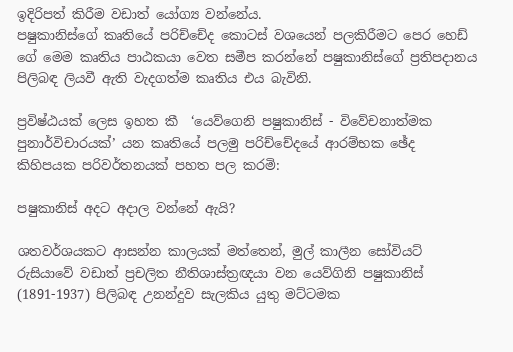ඉදිරිපත් කිරීම වඩාත් යෝග්‍ය වන්නේය.
පෂුකානිස්ගේ කෘතියේ පරිච්චේද කොටස් වශයෙන් පලකිරීමට පෙර හෙඩ් ගේ මෙම කෘතිය පාඨකයා වෙත සමීප කරන්නේ පෂුකානිස්ගේ ප්‍රතිපදානය පිලිබඳ ලියවී ඇති වැදගත්ම කෘතිය එය බැවිනි.

ප්‍රවිෂ්ඨයක් ලෙස ඉහත කී  ‘යෙව්ගෙනි පෂුකානිස් - විවේචනාත්මක පුනාර්විචාරයක්’ යන කෘතියේ පලමු පරිච්චේදයේ ආරම්භක ඡේද කිහිපයක පරිවර්තනයක් පහත පල කරමි:

පෂුකානිස් අදට අදාල වන්නේ ඇයි?

ශතවර්ශයකට ආසන්න කාලයක් මත්තෙන්, මුල් කාලීන සෝවියට් රුසියාවේ වඩාත් ප්‍රචලිත නීතිශාස්ත්‍රඥයා වන යෙව්ගිනි පෂුකානිස් (1891-1937) පිලිබඳ උනන්දුව සැලකිය යුතු මට්ටමක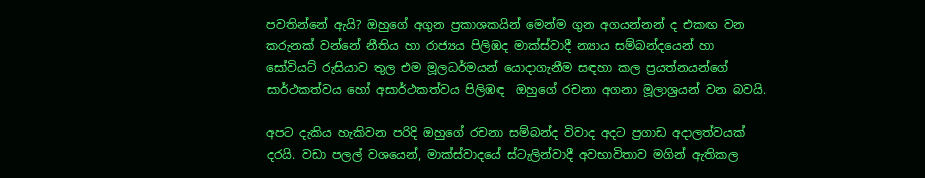පවතින්නේ ඇයි? ඔහුගේ අගුන ප්‍රකාශකයින් මෙන්ම ගුන අගයන්නන් ද එකඟ වන කරුනක් වන්නේ නීතිය හා රාජ්‍යය පිලිඹද මාක්ස්වාදී න්‍යාය සම්බන්දයෙන් හා සෝවියට් රුසියාව තුල එම මූලධර්මයන් යොදාගැනීම සඳහා කල ප්‍රයත්නයන්ගේ සාර්ථකත්වය හෝ අසාර්ථකත්වය පිලිඹඳ  ඔහුගේ රචනා අගනා මූලාශ්‍රයන් වන බවයි.

අපට දැකිය හැකිවන පරිදි ඔහුගේ රචනා සම්බන්ද විවාද අදට ප්‍රගාඩ අදාලත්වයක් දරයි. වඩා පලල් වශයෙන්, මාක්ස්වාදයේ ස්ටැලින්වාදී අවභාවිතාව මගින් ඇතිකල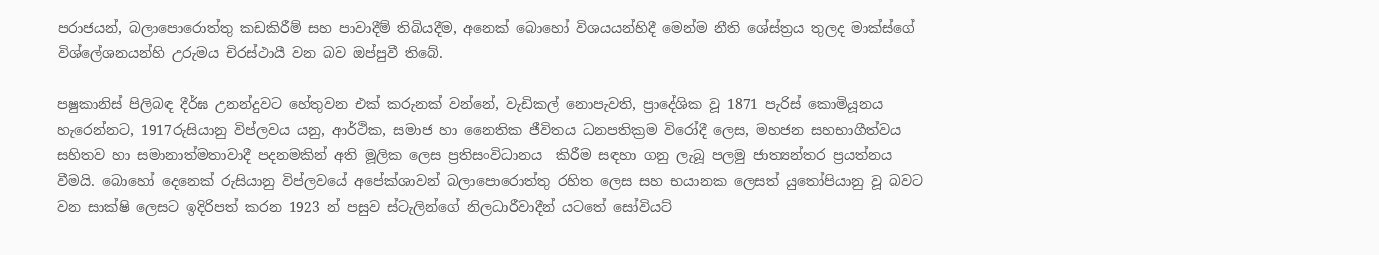පරාජයන්, බලාපොරොත්තු කඩකිරීම් සහ පාවාදීම් තිබියදීම, අනෙක් බොහෝ විශයයන්හිදී මෙන්ම නීති ශේස්ත්‍රය තුලද මාක්ස්ගේ විශ්ලේශනයන්හි උරුමය චිරස්ථායී වන බව ඔප්පුවී තිබේ.

පෂුකානිස් පිලිබඳ දීර්ඝ උනන්දුවට හේතුවන එක් කරුනක් වන්නේ, වැඩිකල් නොපැවති, ප්‍රාදේශික වූ 1871 පැරිස් කොමියූනය හැරෙන්නට, 1917රුසියානු විප්ලවය යනු, ආර්ථික, සමාජ හා නෛතික ජීවිතය ධනපතික්‍රම විරෝදී ලෙස, මහජන සහභාගීත්වය සහිතව හා සමානාත්මතාවාදී පදනමකින් අති මූලික ලෙස ප්‍රතිසංවිධානය  කිරීම සඳහා ගනු ලැබූ පලමු ජාත්‍යන්තර ප්‍රයත්නය වීමයි. බොහෝ දෙනෙක් රුසියානු විප්ලවයේ අපේක්ශාවන් බලාපොරොත්තු රහිත ලෙස සහ භයානක ලෙසත් යුතෝපියානු වූ බවට වන සාක්ෂි ලෙසට ඉදිරිපත් කරන 1923 න් පසුව ස්ටැලින්ගේ නිලධාරීවාදීන් යටතේ සෝවියට්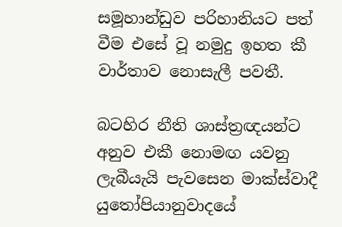සමූහාන්ඩුව පරිහානියට පත් වීම එසේ වූ නමුදු ඉහත කී වාර්තාව නොසැලී පවතී.

බටහිර නීති ශාස්ත්‍රඥයන්ට අනුව එකී නොමඟ යවනු ලැබීයැයි පැවසෙන මාක්ස්වාදී යුතෝපියානුවාදයේ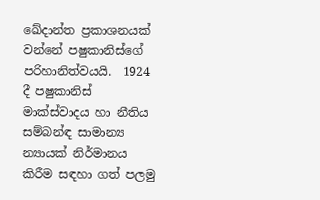ඛේදාන්ත ප්‍රකාශනයක් වන්නේ පෂුකානිස්ගේ පරිහානිත්වයයි.  1924 දී පෂුකානිස් මාක්ස්වාදය හා නීතිය සම්බන්ඳ සාමාන්‍ය න්‍යායක් නිර්මානය කිරීම සඳහා ගත් පලමු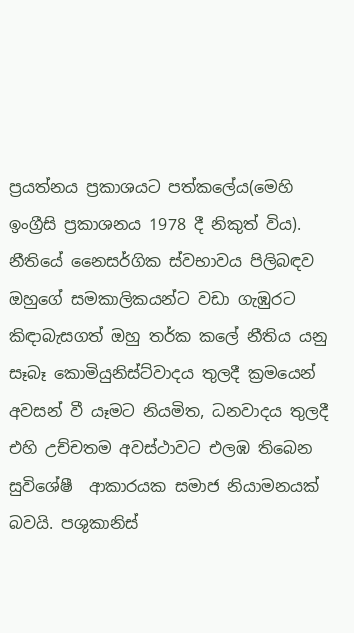ප්‍රයත්නය ප්‍රකාශයට පත්කලේය(මෙහි ඉංග්‍රීසි ප්‍රකාශනය 1978 දී නිකුත් විය). නීතියේ නෛසර්ගික ස්වභාවය පිලිබඳව ඔහුගේ සමකාලිකයන්ට වඩා ගැඹුරට කිඳාබැසගත් ඔහු තර්ක කලේ නීතිය යනු සෑබෑ කොමියුනිස්ට්වාදය තුලදී ක්‍රමයෙන් අවසන් වී යෑමට නියමිත, ධනවාදය තුලදී එහි උච්චතම අවස්ථාවට එලඹ තිබෙන සුවිශේෂී  ආකාරයක සමාජ නියාමනයක් බවයි. පශුකානිස්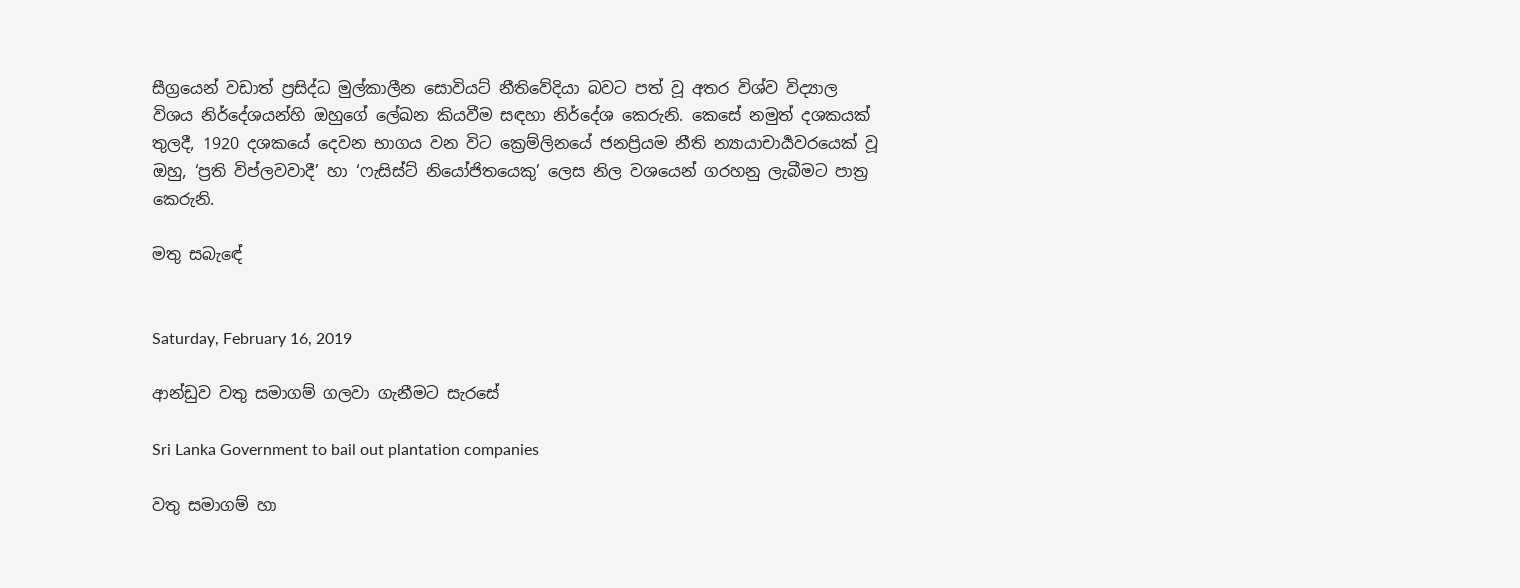සීග්‍රයෙන් වඩාත් ප්‍රසිද්ධ මුල්කාලීන සොවියට් නීතිවේදියා බවට පත් වූ අතර විශ්ව විද්‍යාල විශය නිර්දේශයන්හි ඔහුගේ ලේඛන කියවීම සඳහා නිර්දේශ කෙරුනි. කෙසේ නමුත් දශකයක් තුලදී, 1920 දශකයේ දෙවන භාගය වන විට ක්‍රෙම්ලිනයේ ජනප්‍රියම නීති න්‍යායාචාර්‍යවරයෙක් වූ ඔහු, ‘ප්‍රති විප්ලවවාදී’ හා ‘ෆැසිස්ට් නියෝජිතයෙකු’ ලෙස නිල වශයෙන් ගරහනු ලැබීමට පාත්‍ර කෙරුනි.

මතු සබැඳේ


Saturday, February 16, 2019

ආන්ඩුව වතු සමාගම් ගලවා ගැනීමට සැරසේ

Sri Lanka Government to bail out plantation companies

වතු සමාගම් හා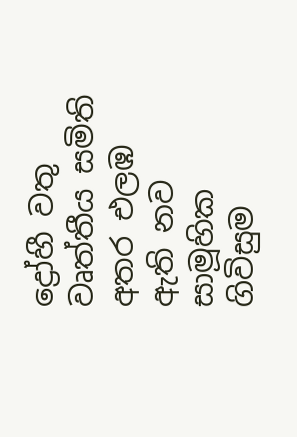ද්‍රෝහී වතු වෘත්තීය සමිති අතර එලඹ ඇති නව සාමූහික ගිවිසුම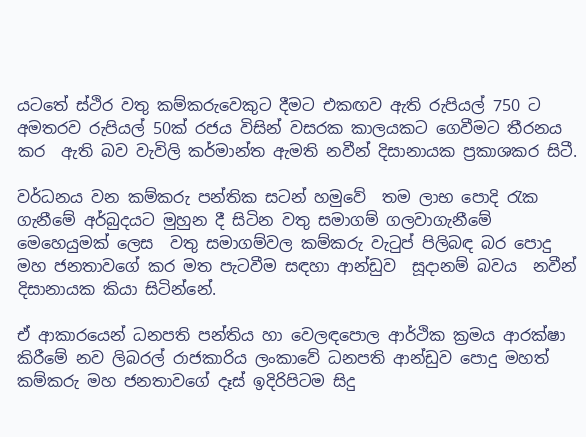යටතේ ස්ථිර වතු කම්කරුවෙකුට දීමට එකඟව ඇති රුපියල් 750 ට අමතරව රුපියල් 50ක් රජය විසින් වසරක කාලයකට ගෙවීමට තීරනය කර  ඇති බව වැවිලි කර්මාන්ත ඇමති නවීන් දිසානායක ප්‍රකාශකර සිටී.

වර්ධනය වන කම්කරු පන්තික සටන් හමුවේ  තම ලාභ පොදි රැක ගැනීමේ අර්බුදයට මුහුන දී සිටින වතු සමාගම් ගලවාගැනීමේ මෙහෙයුමක් ලෙස  වතු සමාගම්වල කම්කරු වැටුප් පිලිබඳ බර පොදු මහ ජනතාවගේ කර මත පැටවීම සඳහා ආන්ඩුව  සූදානම් බවය  නවීන් දිසානායක කියා සිටින්නේ.

ඒ ආකාරයෙන් ධනපති පන්තිය හා වෙලඳපොල ආර්ථික ක්‍රමය ආරක්ෂා කිරීමේ නව ලිබරල් රාජකාරිය ලංකාවේ ධනපති ආන්ඩුව පොදු මහත් කම්කරු මහ ජනතාවගේ දෑස් ඉදිරිපිටම සිදු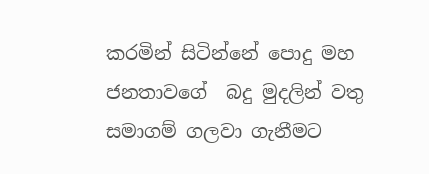කරමින් සිටින්නේ පොදු මහ ජනතාවගේ  බදු මුදලින් වතු සමාගම් ගලවා ගැනීමට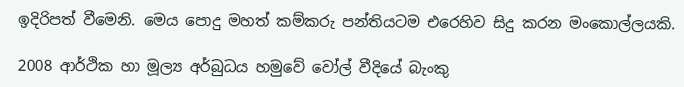ඉදිරිපත් වීමෙනි. මෙය පොදු මහත් කම්කරු පන්තියටම එරෙහිව සිදු කරන මංකොල්ලයකි.

2008 ආර්ථික හා මූල්‍ය අර්බුධය හමුවේ වෝල් වීදියේ බැංකු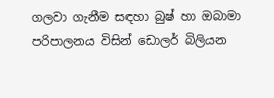ගලවා ගැනීම සඳහා බුෂ් හා ඔබාමා පරිපාලනය විසින් ඩොලර් බිලියන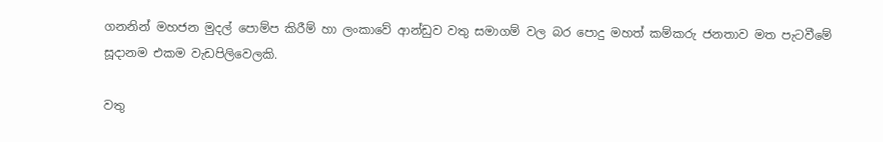ගනනින් මහජන මුදල් පොම්ප කිරීම් හා ලංකාවේ ආන්ඩුව වතු සමාගම් වල බර පොදු මහත් කම්කරු ජනතාව මත පැටවීමේ සූදානම එකම වැඩපිලිවෙලකි.

වතු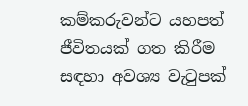කම්කරුවන්ට යහපත් ජීවිතයක් ගත කිරීම සඳහා අවශ්‍ය වැටුපක්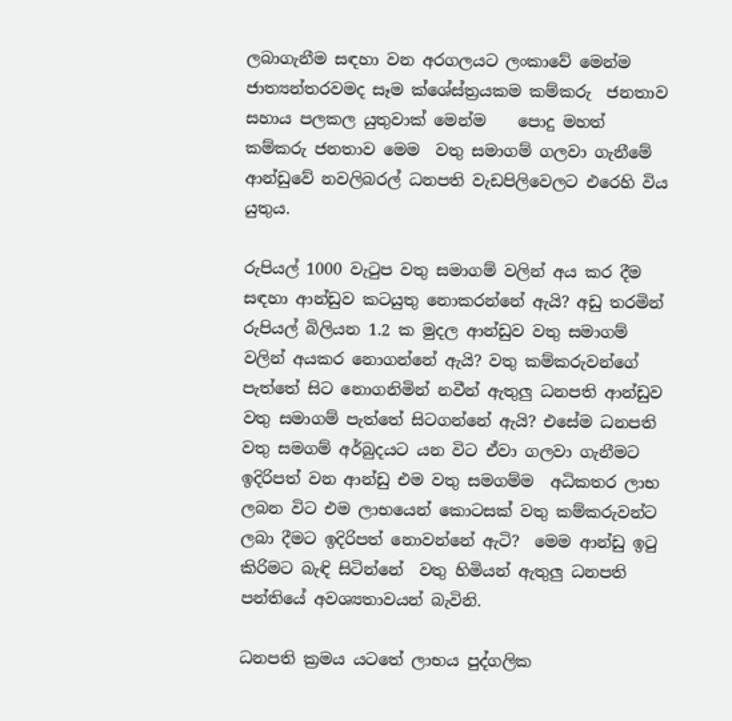ලබාගැනීම සඳහා වන අරගලයට ලංකාවේ මෙන්ම ජාත්‍යන්තරවමද සෑම ක්ශේස්ත්‍රයකම කම්කරු  ජනතාව සහාය පලකල යුතුවාක් මෙන්ම    පොදු මහත් කම්කරු ජනතාව මෙම  වතු සමාගම් ගලවා ගැනීමේ ආන්ඩුවේ නවලිබරල් ධනපති වැඩපිලිවෙලට එරෙහි විය යුතුය.

රුපියල් 1000 වැටුප වතු සමාගම් වලින් අය කර දීම සඳහා ආන්ඩුව කටයුතු නොකරන්නේ ඇයි? අඩු තරමින් රුපියල් බිලියන 1.2 ක මුදල ආන්ඩුව වතු සමාගම් වලින් අයකර නොගන්නේ ඇයි? වතු කම්කරුවන්ගේ පැත්තේ සිට නොගනිමින් නවීන් ඇතුලු ධනපති ආන්ඩුව වතු සමාගම් පැත්තේ සිටගන්නේ ඇයි? එසේම ධනපති වතු සමගම් අර්බුදයට යන විට ඒවා ගලවා ගැනීමට ඉදිරිපත් වන ආන්ඩු එම වතු සමගම්ම  අධිකතර ලාභ ලබන විට එම ලාභයෙන් කොටසක් වතු කම්කරුවන්ට ලබා දීමට ඉදිරිපත් නොවන්නේ ඇටි?  මෙම ආන්ඩු ඉටු කිරිමට බැඳි සිටින්නේ  වතු හිමියන් ඇතුලු ධනපති පන්තියේ අවශ්‍යතාවයන් බැවිනි.

ධනපති ක්‍රමය යටතේ ලාභය පුද්ගලික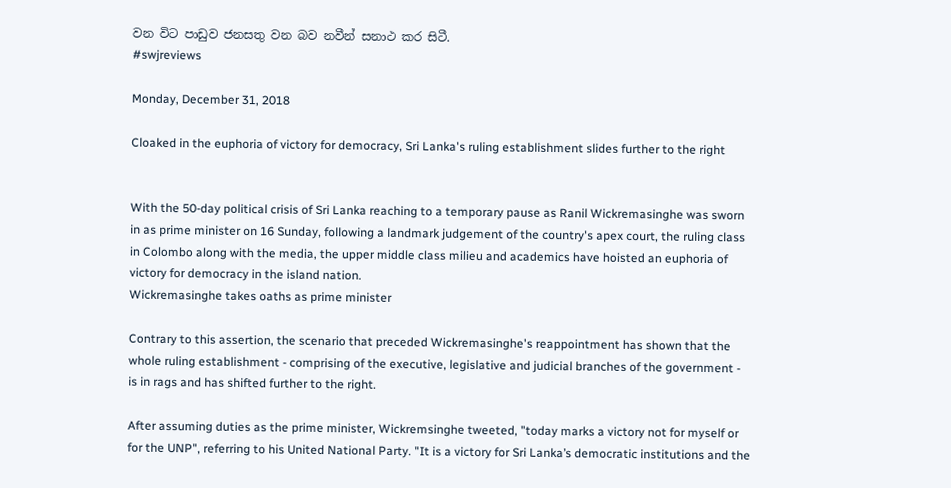වන විට පාඩුව ජනසතු වන බව නවීන් සනාථ කර සිටී.
#swjreviews

Monday, December 31, 2018

Cloaked in the euphoria of victory for democracy, Sri Lanka's ruling establishment slides further to the right


With the 50-day political crisis of Sri Lanka reaching to a temporary pause as Ranil Wickremasinghe was sworn in as prime minister on 16 Sunday, following a landmark judgement of the country's apex court, the ruling class in Colombo along with the media, the upper middle class milieu and academics have hoisted an euphoria of victory for democracy in the island nation.
Wickremasinghe takes oaths as prime minister

Contrary to this assertion, the scenario that preceded Wickremasinghe's reappointment has shown that the whole ruling establishment - comprising of the executive, legislative and judicial branches of the government - is in rags and has shifted further to the right.

After assuming duties as the prime minister, Wickremsinghe tweeted, "today marks a victory not for myself or for the UNP", referring to his United National Party. "It is a victory for Sri Lanka’s democratic institutions and the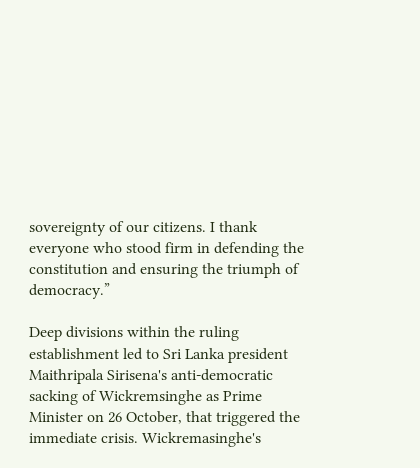sovereignty of our citizens. I thank everyone who stood firm in defending the constitution and ensuring the triumph of democracy.”

Deep divisions within the ruling establishment led to Sri Lanka president Maithripala Sirisena's anti-democratic sacking of Wickremsinghe as Prime Minister on 26 October, that triggered the immediate crisis. Wickremasinghe's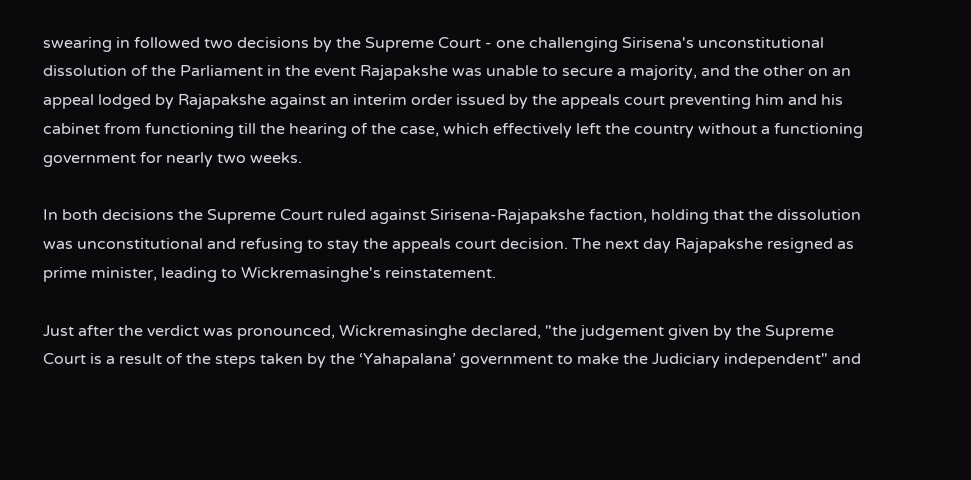swearing in followed two decisions by the Supreme Court - one challenging Sirisena's unconstitutional dissolution of the Parliament in the event Rajapakshe was unable to secure a majority, and the other on an appeal lodged by Rajapakshe against an interim order issued by the appeals court preventing him and his cabinet from functioning till the hearing of the case, which effectively left the country without a functioning government for nearly two weeks.

In both decisions the Supreme Court ruled against Sirisena-Rajapakshe faction, holding that the dissolution was unconstitutional and refusing to stay the appeals court decision. The next day Rajapakshe resigned as prime minister, leading to Wickremasinghe's reinstatement.

Just after the verdict was pronounced, Wickremasinghe declared, "the judgement given by the Supreme Court is a result of the steps taken by the ‘Yahapalana’ government to make the Judiciary independent" and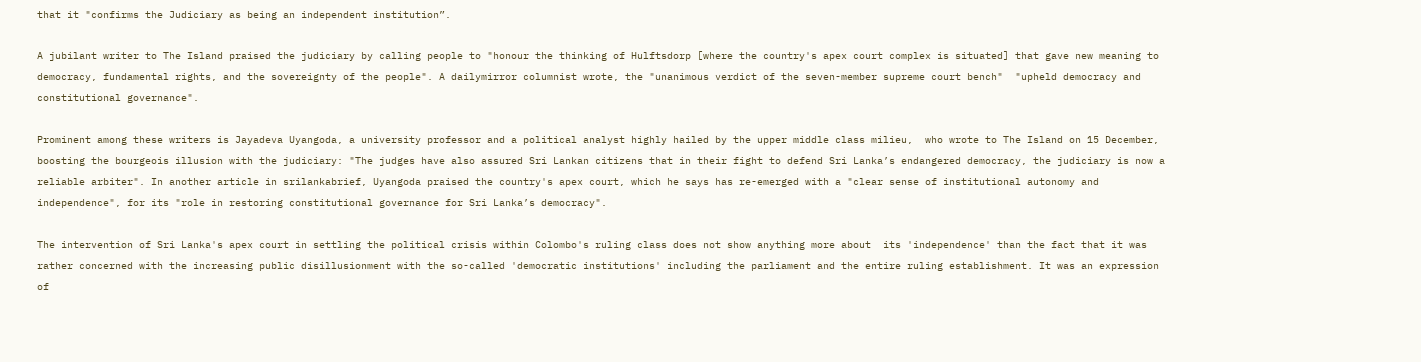that it "confirms the Judiciary as being an independent institution”.

A jubilant writer to The Island praised the judiciary by calling people to "honour the thinking of Hulftsdorp [where the country's apex court complex is situated] that gave new meaning to democracy, fundamental rights, and the sovereignty of the people". A dailymirror columnist wrote, the "unanimous verdict of the seven-member supreme court bench"  "upheld democracy and constitutional governance".

Prominent among these writers is Jayadeva Uyangoda, a university professor and a political analyst highly hailed by the upper middle class milieu,  who wrote to The Island on 15 December, boosting the bourgeois illusion with the judiciary: "The judges have also assured Sri Lankan citizens that in their fight to defend Sri Lanka’s endangered democracy, the judiciary is now a reliable arbiter". In another article in srilankabrief, Uyangoda praised the country's apex court, which he says has re-emerged with a "clear sense of institutional autonomy and independence", for its "role in restoring constitutional governance for Sri Lanka’s democracy".

The intervention of Sri Lanka's apex court in settling the political crisis within Colombo's ruling class does not show anything more about  its 'independence' than the fact that it was rather concerned with the increasing public disillusionment with the so-called 'democratic institutions' including the parliament and the entire ruling establishment. It was an expression of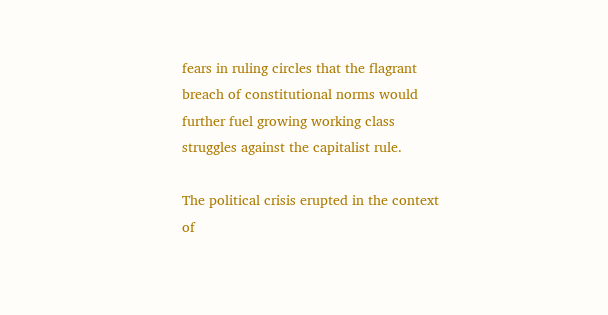fears in ruling circles that the flagrant breach of constitutional norms would further fuel growing working class struggles against the capitalist rule.

The political crisis erupted in the context of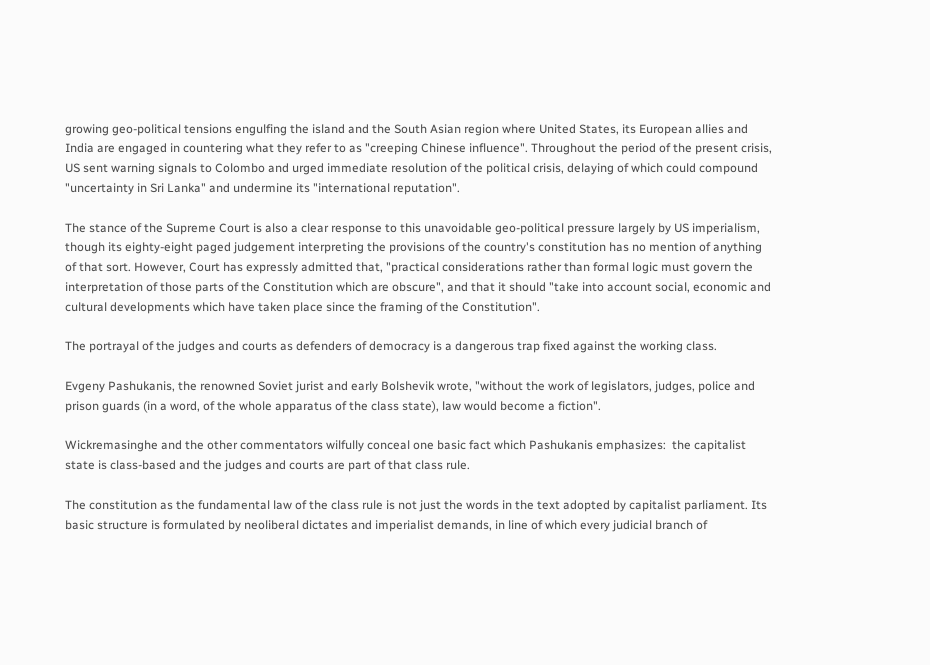growing geo-political tensions engulfing the island and the South Asian region where United States, its European allies and India are engaged in countering what they refer to as "creeping Chinese influence". Throughout the period of the present crisis, US sent warning signals to Colombo and urged immediate resolution of the political crisis, delaying of which could compound "uncertainty in Sri Lanka" and undermine its "international reputation".

The stance of the Supreme Court is also a clear response to this unavoidable geo-political pressure largely by US imperialism, though its eighty-eight paged judgement interpreting the provisions of the country's constitution has no mention of anything of that sort. However, Court has expressly admitted that, "practical considerations rather than formal logic must govern the interpretation of those parts of the Constitution which are obscure", and that it should "take into account social, economic and cultural developments which have taken place since the framing of the Constitution".

The portrayal of the judges and courts as defenders of democracy is a dangerous trap fixed against the working class.

Evgeny Pashukanis, the renowned Soviet jurist and early Bolshevik wrote, "without the work of legislators, judges, police and prison guards (in a word, of the whole apparatus of the class state), law would become a fiction".

Wickremasinghe and the other commentators wilfully conceal one basic fact which Pashukanis emphasizes:  the capitalist state is class-based and the judges and courts are part of that class rule.

The constitution as the fundamental law of the class rule is not just the words in the text adopted by capitalist parliament. Its  basic structure is formulated by neoliberal dictates and imperialist demands, in line of which every judicial branch of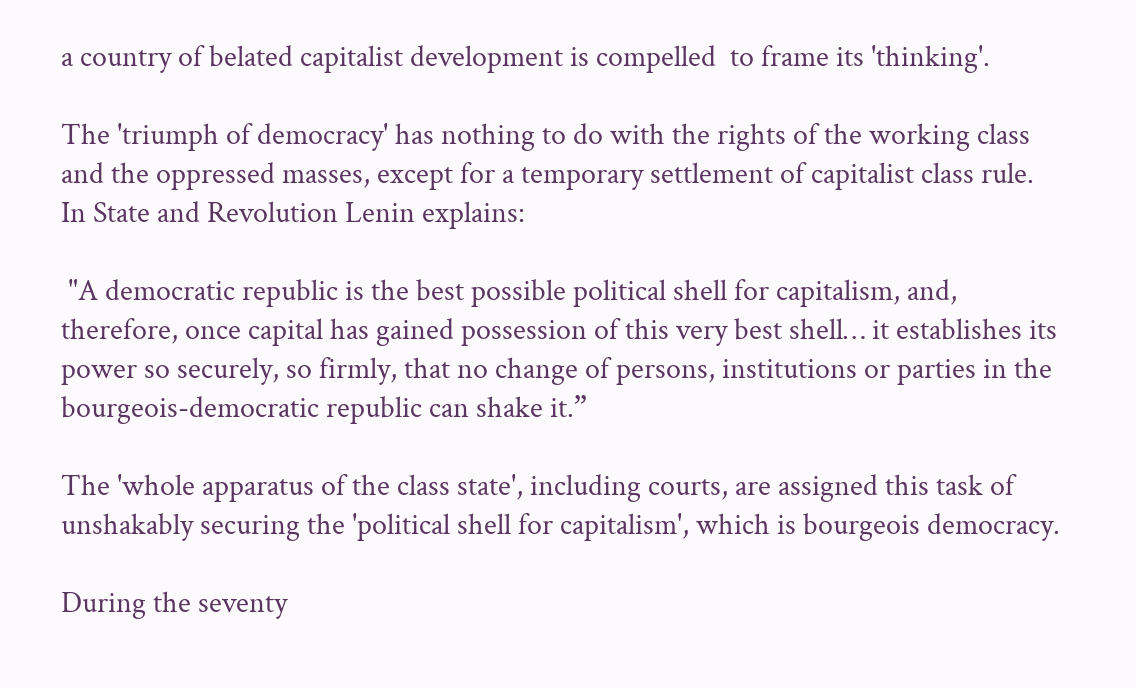a country of belated capitalist development is compelled  to frame its 'thinking'.

The 'triumph of democracy' has nothing to do with the rights of the working class and the oppressed masses, except for a temporary settlement of capitalist class rule.
In State and Revolution Lenin explains:

 "A democratic republic is the best possible political shell for capitalism, and, therefore, once capital has gained possession of this very best shell… it establishes its power so securely, so firmly, that no change of persons, institutions or parties in the bourgeois-democratic republic can shake it.”

The 'whole apparatus of the class state', including courts, are assigned this task of unshakably securing the 'political shell for capitalism', which is bourgeois democracy.

During the seventy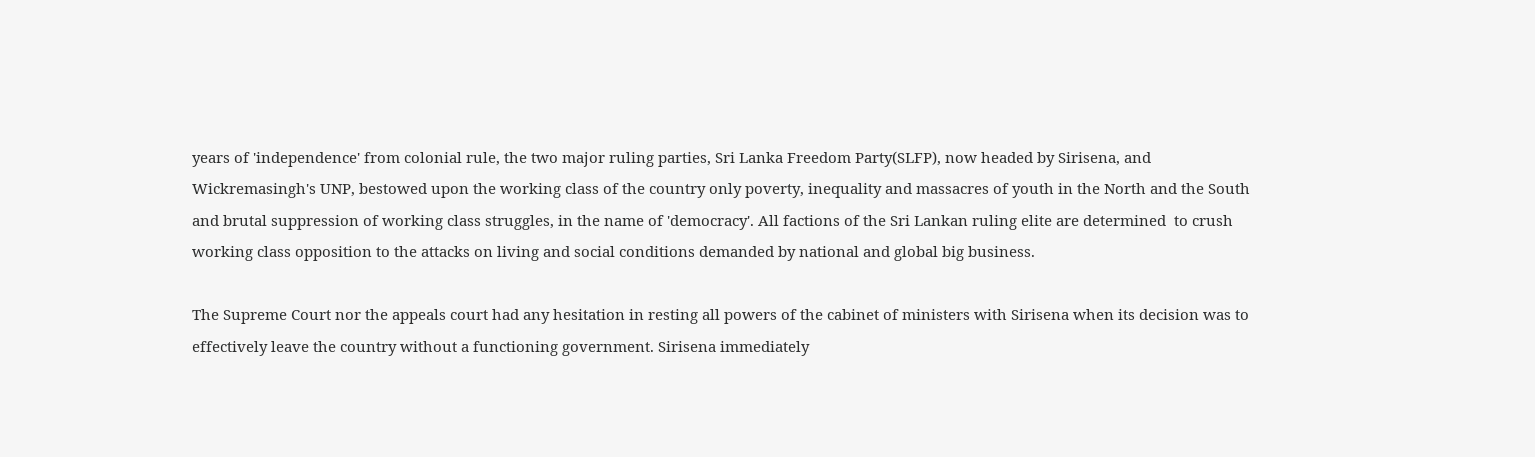years of 'independence' from colonial rule, the two major ruling parties, Sri Lanka Freedom Party(SLFP), now headed by Sirisena, and Wickremasingh's UNP, bestowed upon the working class of the country only poverty, inequality and massacres of youth in the North and the South and brutal suppression of working class struggles, in the name of 'democracy'. All factions of the Sri Lankan ruling elite are determined  to crush working class opposition to the attacks on living and social conditions demanded by national and global big business.

The Supreme Court nor the appeals court had any hesitation in resting all powers of the cabinet of ministers with Sirisena when its decision was to effectively leave the country without a functioning government. Sirisena immediately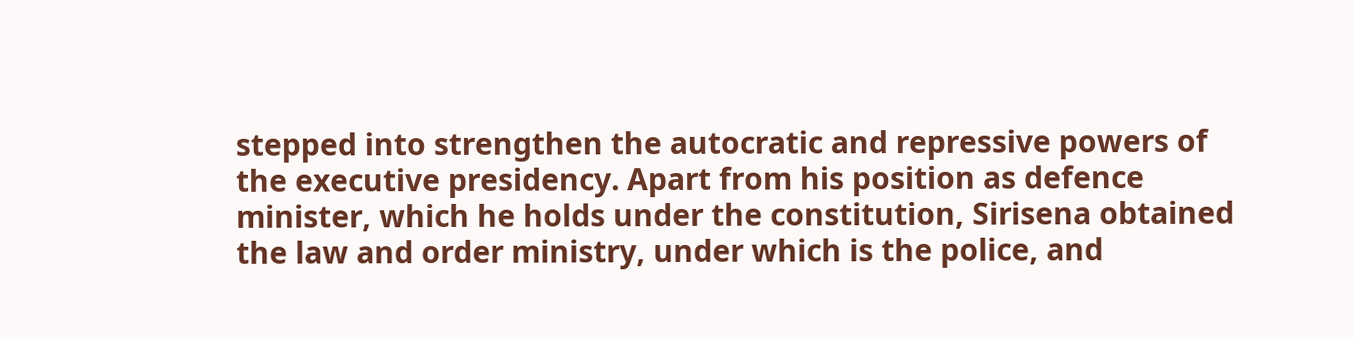stepped into strengthen the autocratic and repressive powers of the executive presidency. Apart from his position as defence minister, which he holds under the constitution, Sirisena obtained the law and order ministry, under which is the police, and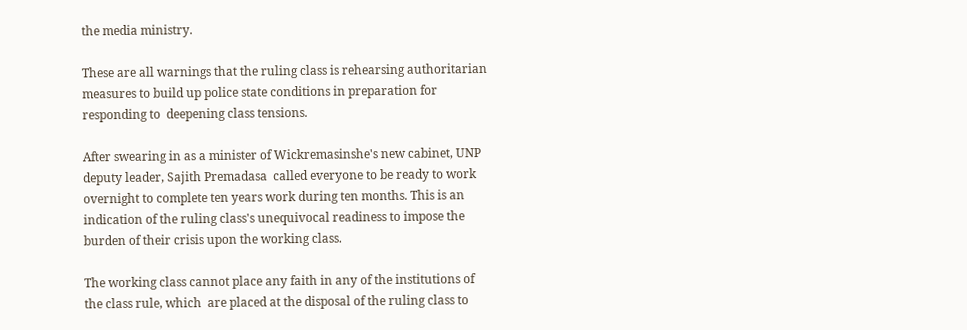the media ministry.

These are all warnings that the ruling class is rehearsing authoritarian measures to build up police state conditions in preparation for responding to  deepening class tensions.

After swearing in as a minister of Wickremasinshe's new cabinet, UNP deputy leader, Sajith Premadasa  called everyone to be ready to work overnight to complete ten years work during ten months. This is an indication of the ruling class's unequivocal readiness to impose the burden of their crisis upon the working class.

The working class cannot place any faith in any of the institutions of the class rule, which  are placed at the disposal of the ruling class to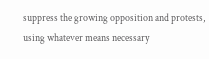suppress the growing opposition and protests, using whatever means necessary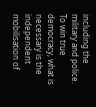including the military and police. To win true democracy, what is necessary is the independent mobilisation of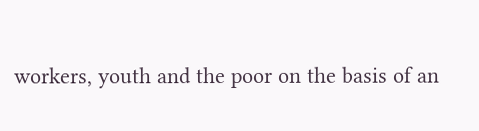workers, youth and the poor on the basis of an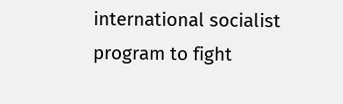international socialist program to fight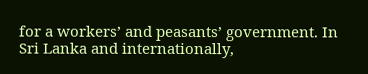for a workers’ and peasants’ government. In Sri Lanka and internationally,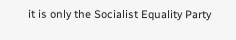it is only the Socialist Equality Party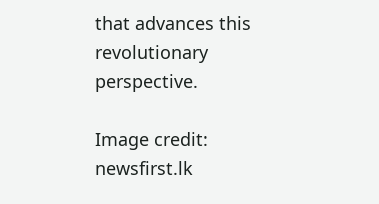that advances this revolutionary perspective.

Image credit: newsfirst.lk